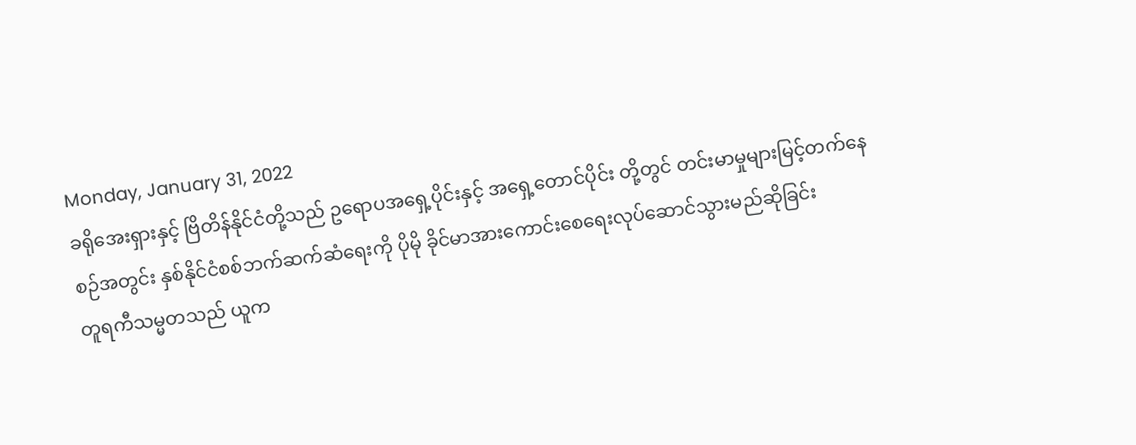Monday, January 31, 2022
ခရိုအေးရှားနှင့် ဗြိတိန်နိုင်ငံတို့သည် ဥရောပအရှေ့ပိုင်းနှင့် အရှေ့တောင်ပိုင်း တို့တွင် တင်းမာမှုများမြင့်တက်နေစဉ်အတွင်း နှစ်နိုင်ငံစစ်ဘက်ဆက်ဆံရေးကို ပိုမို ခိုင်မာအားကောင်းစေရေးလုပ်ဆောင်သွားမည်ဆိုခြင်း
တူရကီသမ္မတသည် ယူက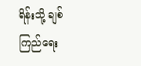ရိန်းသို့ ချစ်ကြည်ရေး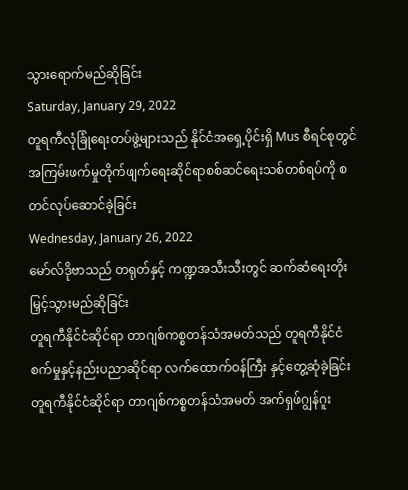သွားရောက်မည်ဆိုခြင်း
Saturday, January 29, 2022
တူရကီလုံခြုံရေးတပ်ဖွဲ့များသည် နိုင်ငံအရှေ့ပိုင်းရှိ Mus စီရင်စုတွင် အကြမ်းဖက်မှုတိုက်ဖျက်ရေးဆိုင်ရာစစ်ဆင်ရေးသစ်တစ်ရပ်ကို စတင်လုပ်ဆောင်ခဲ့ခြင်း
Wednesday, January 26, 2022
မော်လ်ဒိုဗာသည် တရုတ်နှင့် ကဏ္ဍအသီးသီးတွင် ဆက်ဆံရေးတိုးမြှင့်သွားမည်ဆိုခြင်း
တူရကီနိုင်ငံဆိုင်ရာ တာဂျစ်ကစ္စတန်သံအမတ်သည် တူရကီနိုင်ငံ စက်မှုနှင့်နည်းပညာဆိုင်ရာ လက်ထောက်ဝန်ကြီး နှင့်တွေ့ဆုံခဲ့ခြင်း
တူရကီနိုင်ငံဆိုင်ရာ တာဂျစ်ကစ္စတန်သံအမတ် အက်ရှဖ်ဂျွန်ဂူး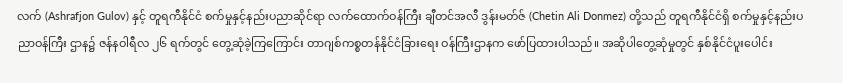လက် (Ashrafjon Gulov) နှင့် တူရကီနိုင်ငံ စက်မှုနှင့်နည်းပညာဆိုင်ရာ လက်ထောက်ဝန်ကြီး ချီတင်အလီ ဒွန်းမတ်ဇ် (Chetin Ali Donmez) တို့သည် တူရကီနိုင်ငံရှိ စက်မှုနှင့်နည်းပညာဝန်ကြီး ဌာန၌ ဇန်နဝါရီလ ၂၆ ရက်တွင် တွေ့ဆုံခဲ့ကြကြောင်း တာဂျစ်ကစ္စတန်နိုင်ငံခြားရေး ဝန်ကြီးဌာနက ဖော်ပြထားပါသည်။ အဆိုပါတွေ့ဆုံမှုတွင် နှစ်နိုင်ငံပူးပေါင်း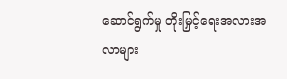ဆောင်ရွက်မှု တိုးမြှင့်ရေးအလားအလာများ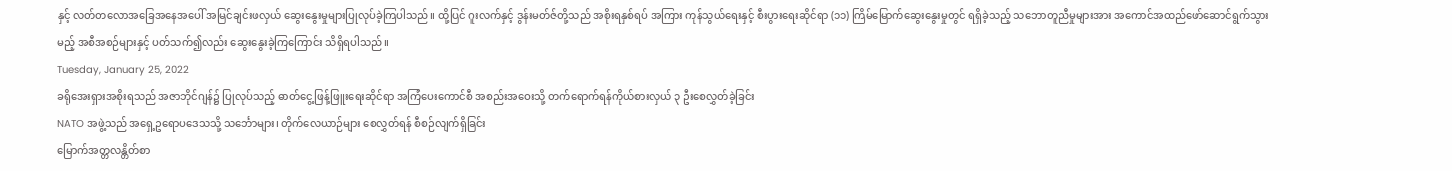နှင့် လတ်တလောအခြေအနေအပေါ် အမြင်ချင်းဖလှယ် ဆွေးနွေးမှုများပြုလုပ်ခဲ့ကြပါသည်။ ထို့ပြင် ဂူးလက်နှင့် ဒွန်းမတ်ဇ်တို့သည် အစိုးရနှစ်ရပ် အကြား ကုန်သွယ်ရေးနှင့် စီးပွားရေးဆိုင်ရာ (၁၁) ကြိမ်မြောက်ဆွေးနွေးမှုတွင် ရရှိခဲ့သည့် သဘောတူညီမှုများအား အကောင်အထည်ဖော်ဆောင်ရွက်သွားမည့် အစီအစဉ်များနှင့် ပတ်သက်၍လည်း ဆွေးနွေးခဲ့ကြကြောင်း သိရှိရပါသည်။
Tuesday, January 25, 2022
ခရိုအေးရှားအစိုးရသည် အဇာဘိုင်ဂျန်၌ ပြုလုပ်သည့် ဓာတ်ငွေ့ဖြန့်ဖြူးရေးဆိုင်ရာ အကြံပေးကောင်စီ အစည်းအဝေးသို့ တက်ရောက်ရန်ကိုယ်စားလှယ် ၃ ဦးစေလွှတ်ခဲ့ခြင်း
NATO အဖွဲ့သည် အရှေ့ဥရောပဒေသသို့ သင်္ဘောများ၊ တိုက်လေယာဉ်များ စေလွှတ်ရန် စီစဉ်လျက်ရှိခြင်း
မြောက်အတ္တလန္တိတ်စာ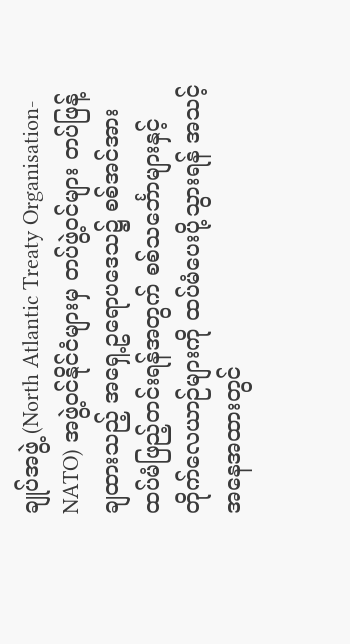ချုပ်အဖွဲ့ (North Atlantic Treaty Organisation-NATO) အဖွဲ့ဝင်နိုင်ငံများမှ တပ်ဖွဲ့ဝင်များ တပ်ဖြန့်ချထားသည့် အရှေ့ဥရောပဒေသ၌ စစ်အင်အား ထပ်မံဖြည့်တင်းရန်အတွက် စစ်သင်္ဘောများနှင့် တိုက်လေယာဉ်များကို ထပ်မံပေးပို့သွားရန် အသင့်အနေအထားတွင်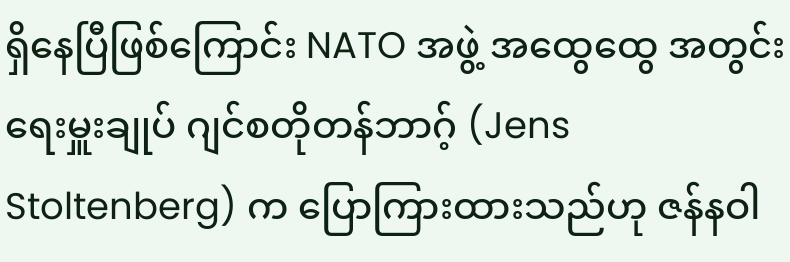ရှိနေပြီဖြစ်ကြောင်း NATO အဖွဲ့ အထွေထွေ အတွင်းရေးမှူးချုပ် ဂျင်စတိုတန်ဘာဂ့် (Jens Stoltenberg) က ပြောကြားထားသည်ဟု ဇန်နဝါ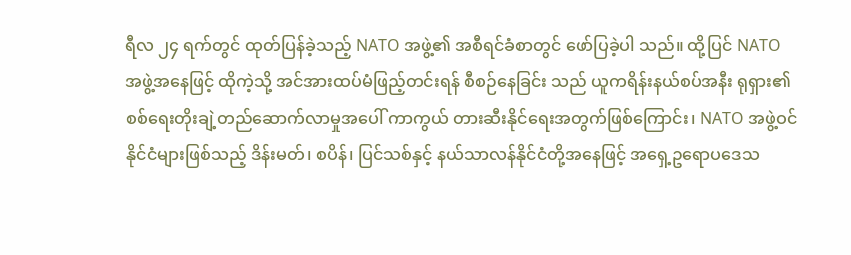ရီလ ၂၄ ရက်တွင် ထုတ်ပြန်ခဲ့သည့် NATO အဖွဲ့၏ အစီရင်ခံစာတွင် ဖော်ပြခဲ့ပါ သည်။ ထို့ပြင် NATO အဖွဲ့အနေဖြင့် ထိုကဲ့သို့ အင်အားထပ်မံဖြည့်တင်းရန် စီစဉ်နေခြင်း သည် ယူကရိန်းနယ်စပ်အနီး ရုရှား၏ စစ်ရေးတိုးချဲ့တည်ဆောက်လာမှုအပေါ် ကာကွယ် တားဆီးနိုင်ရေးအတွက်ဖြစ်ကြောင်း၊ NATO အဖွဲ့ဝင်နိုင်ငံများဖြစ်သည့် ဒိန်းမတ်၊ စပိန်၊ ပြင်သစ်နှင့် နယ်သာလန်နိုင်ငံတို့အနေဖြင့် အရှေ့ဥရောပဒေသ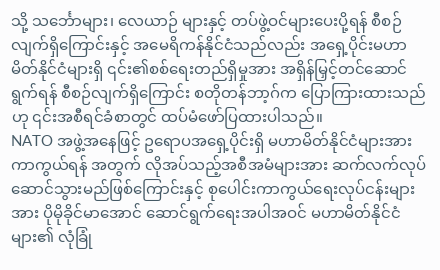သို့ သင်္ဘောများ၊ လေယာဉ် များနှင့် တပ်ဖွဲ့ဝင်များပေးပို့ရန် စီစဉ်လျက်ရှိကြောင်းနှင့် အမေရိကန်နိုင်ငံသည်လည်း အရှေ့ပိုင်းမဟာမိတ်နိုင်ငံများရှိ ၎င်း၏စစ်ရေးတည်ရှိမှုအား အရှိန်မြှင့်တင်ဆောင်ရွက်ရန် စီစဉ်လျက်ရှိကြောင်း စတိုတန်ဘာ့ဂ်က ပြောကြားထားသည်ဟု ၎င်းအစီရင်ခံစာတွင် ထပ်မံဖော်ပြထားပါသည်။
NATO အဖွဲ့အနေဖြင့် ဥရောပအရှေ့ပိုင်းရှိ မဟာမိတ်နိုင်ငံများအား ကာကွယ်ရန် အတွက် လိုအပ်သည့်အစီအမံများအား ဆက်လက်လုပ်ဆောင်သွားမည်ဖြစ်ကြောင်းနှင့် စုပေါင်းကာကွယ်ရေးလုပ်ငန်းများအား ပိုမိုခိုင်မာအောင် ဆောင်ရွက်ရေးအပါအဝင် မဟာမိတ်နိုင်ငံများ၏ လုံခြုံ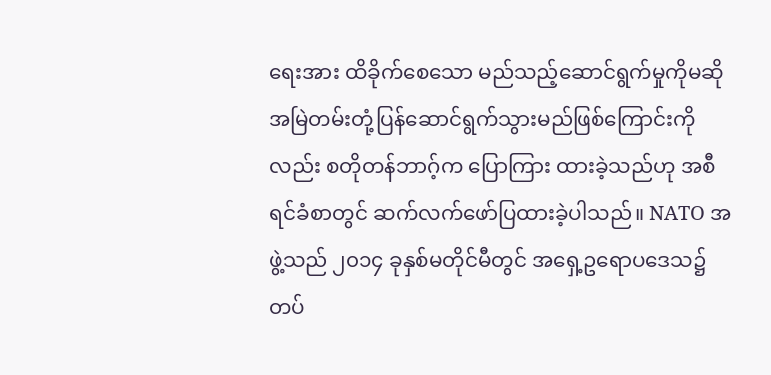ရေးအား ထိခိုက်စေသော မည်သည့်ဆောင်ရွက်မှုကိုမဆို အမြဲတမ်းတုံ့ပြန်ဆောင်ရွက်သွားမည်ဖြစ်ကြောင်းကိုလည်း စတိုတန်ဘာဂ့်က ပြောကြား ထားခဲ့သည်ဟု အစီရင်ခံစာတွင် ဆက်လက်ဖော်ပြထားခဲ့ပါသည်။ NATO အဖွဲ့သည် ၂၀၁၄ ခုနှစ်မတိုင်မီတွင် အရှေ့ဥရောပဒေသ၌ တပ်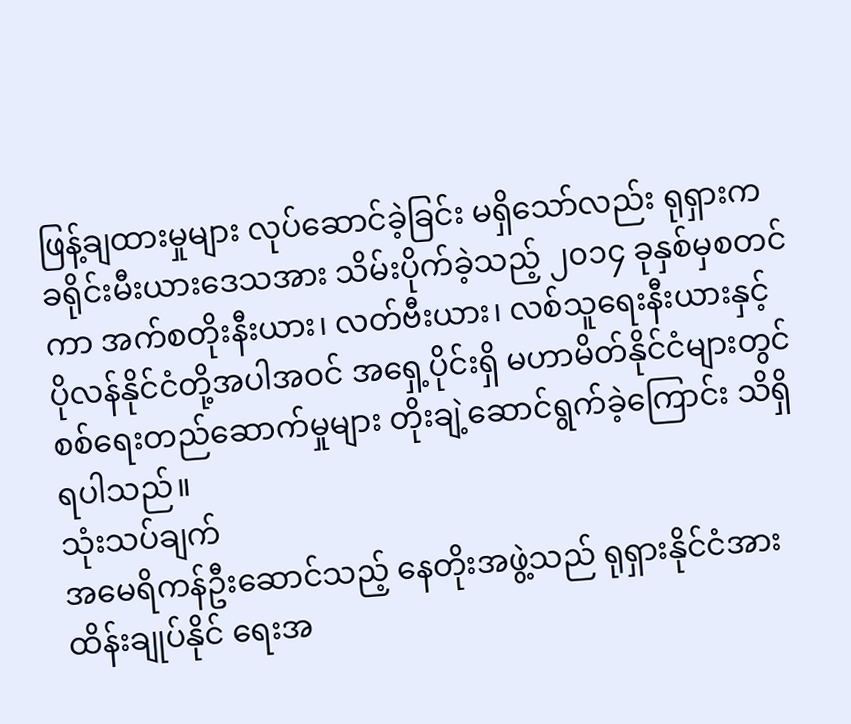ဖြန့်ချထားမှုများ လုပ်ဆောင်ခဲ့ခြင်း မရှိသော်လည်း ရုရှားက ခရိုင်းမီးယားဒေသအား သိမ်းပိုက်ခဲ့သည့် ၂၀၁၄ ခုနှစ်မှစတင်ကာ အက်စတိုးနီးယား၊ လတ်ဗီးယား၊ လစ်သူရေးနီးယားနှင့် ပိုလန်နိုင်ငံတို့အပါအဝင် အရှေ့ပိုင်းရှိ မဟာမိတ်နိုင်ငံများတွင် စစ်ရေးတည်ဆောက်မှုများ တိုးချဲ့ဆောင်ရွက်ခဲ့ကြောင်း သိရှိရပါသည်။
သုံးသပ်ချက်
အမေရိကန်ဦးဆောင်သည့် နေတိုးအဖွဲ့သည် ရုရှားနိုင်ငံအား ထိန်းချုပ်နိုင် ရေးအ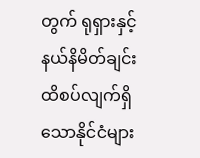တွက် ရုရှားနှင့်နယ်နိမိတ်ချင်း ထိစပ်လျက်ရှိသောနိုင်ငံများ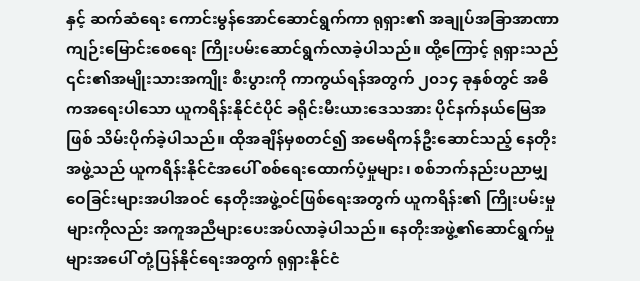နှင့် ဆက်ဆံရေး ကောင်းမွန်အောင်ဆောင်ရွက်ကာ ရုရှား၏ အချုပ်အခြာအာဏာကျဉ်းမြောင်းစေရေး ကြိုးပမ်းဆောင်ရွက်လာခဲ့ပါသည်။ ထို့ကြောင့် ရုရှားသည် ၎င်း၏အမျိုးသားအကျိုး စီးပွားကို ကာကွယ်ရန်အတွက် ၂၀၁၄ ခုနှစ်တွင် အဓိကအရေးပါသော ယူကရိန်းနိုင်ငံပိုင် ခရိုင်းမီးယားဒေသအား ပိုင်နက်နယ်မြေအဖြစ် သိမ်းပိုက်ခဲ့ပါသည်။ ထိုအချိန်မှစတင်၍ အမေရိကန်ဦးဆောင်သည့် နေတိုးအဖွဲ့သည် ယူကရိန်းနိုင်ငံအပေါ် စစ်ရေးထောက်ပံ့မှုများ၊ စစ်ဘက်နည်းပညာမျှဝေခြင်းများအပါအဝင် နေတိုးအဖွဲ့ဝင်ဖြစ်ရေးအတွက် ယူကရိန်း၏ ကြိုးပမ်းမှုများကိုလည်း အကူအညီများပေးအပ်လာခဲ့ပါသည်။ နေတိုးအဖွဲ့၏ဆောင်ရွက်မှု များအပေါ် တုံ့ပြန်နိုင်ရေးအတွက် ရုရှားနိုင်ငံ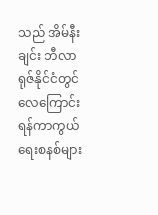သည် အိမ်နီးချင်း ဘီလာရုဇ်နိုင်ငံတွင် လေကြောင်းရန်ကာကွယ်ရေးစနစ်များ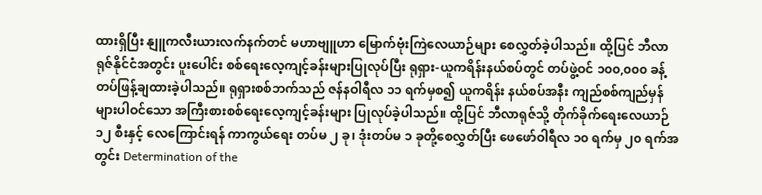ထားရှိပြီး နျူကလီးယားလက်နက်တင် မဟာဗျူဟာ မြောက်ဗုံးကြဲလေယာဉ်များ စေလွှတ်ခဲ့ပါသည်။ ထို့ပြင် ဘီလာရုဇ်နိုင်ငံအတွင်း ပူးပေါင်း စစ်ရေးလေ့ကျင့်ခန်းများပြုလုပ်ပြီး ရုရှား-ယူကရိန်းနယ်စပ်တွင် တပ်ဖွဲ့ဝင် ၁၀၀,၀၀၀ ခန့် တပ်ဖြန့်ချထားခဲ့ပါသည်။ ရုရှားစစ်ဘက်သည် ဇန်နဝါရီလ ၁၁ ရက်မှစ၍ ယူကရိန်း နယ်စပ်အနီး ကျည်စစ်ကျည်မှန်များပါဝင်သော အကြီးစားစစ်ရေးလေ့ကျင့်ခန်းများ ပြုလုပ်ခဲ့ပါသည်။ ထို့ပြင် ဘီလာရုဇ်သို့ တိုက်ခိုက်ရေးလေယာဉ် ၁၂ စီးနှင့် လေကြောင်းရန် ကာကွယ်ရေး တပ်မ ၂ ခု၊ ဒုံးတပ်မ ၁ ခုတို့စေလွှတ်ပြီး ဖေဖော်ဝါရီလ ၁၀ ရက်မှ ၂၀ ရက်အတွင်း Determination of the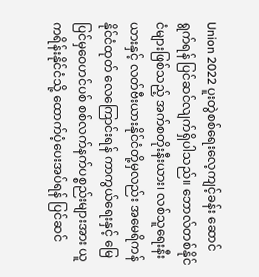Union 2022 ပူးတွဲစစ်ရေးလေ့ကျင့်ခန်း ဆောင်ရွက်ရန် ပြင်ဆင်လျက်ရှိပါသည်။ ဘောလ်တစ်နိုင်ငံများဖြစ်သည့် အက်စတိုးနီးယား၊ လစ်သူရေးနီးယားနှင့် လတ်ဗီးယားနိုင်ငံတို့မှလည်း အမေရိကန်နိုင်ငံထုတ် လေကြောင်းရန် ကာကွယ်ရေးနှင့် မြေပြင်မှဝေဟင်ပစ် စစ်လက်နက်ပစ္စည်းများအား ယူကရိန်းနိုင်ငံသို့ ထောက်ပံ့ပေးအပ်ရန် ပြင်ဆင်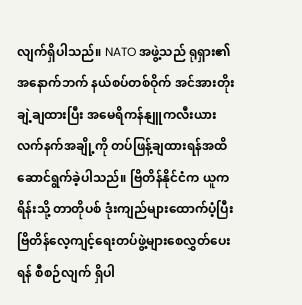လျက်ရှိပါသည်။ NATO အဖွဲ့သည် ရုရှား၏ အနောက်ဘက် နယ်စပ်တစ်ဝိုက် အင်အားတိုးချဲ့ချထားပြီး အမေရိကန်နျူကလီးယားလက်နက်အချို့ကို တပ်ဖြန့်ချထားရန်အထိ ဆောင်ရွက်ခဲ့ပါသည်။ ဗြိတိန်နိုင်ငံက ယူကရိန်းသို့ တာတိုပစ် ဒုံးကျည်များထောက်ပံ့ပြီး ဗြိတိန်လေ့ကျင့်ရေးတပ်ဖွဲ့များစေလွှတ်ပေးရန် စီစဉ်လျက် ရှိပါ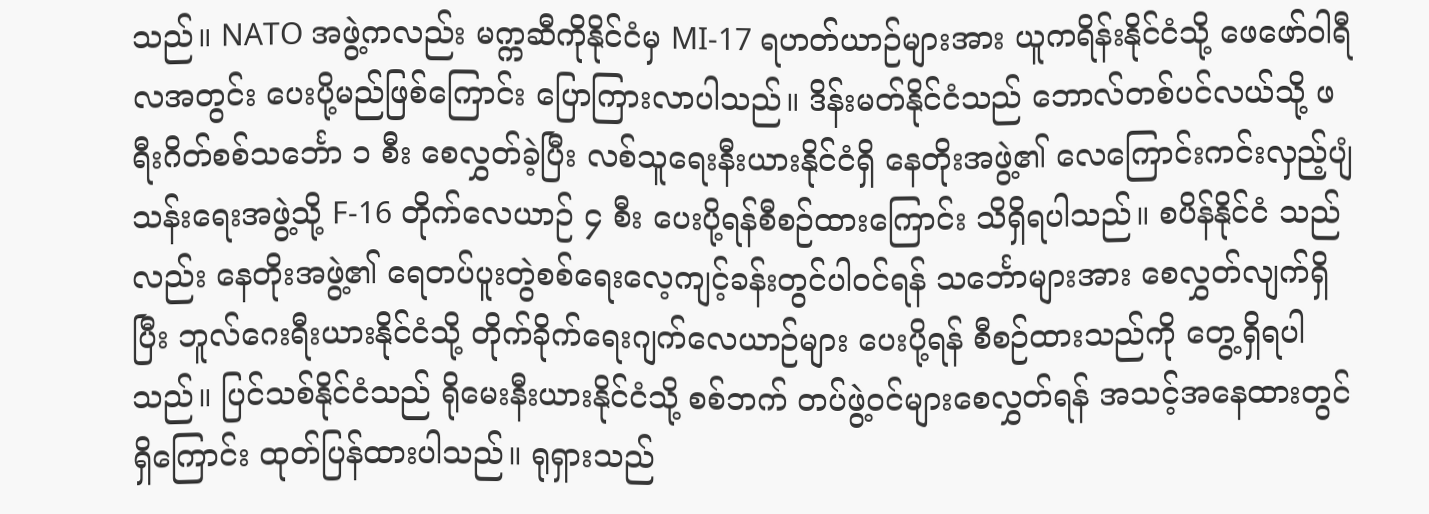သည်။ NATO အဖွဲ့ကလည်း မက္ကဆီကိုနိုင်ငံမှ MI-17 ရဟတ်ယာဉ်များအား ယူကရိန်းနိုင်ငံသို့ ဖေဖော်ဝါရီလအတွင်း ပေးပို့မည်ဖြစ်ကြောင်း ပြောကြားလာပါသည်။ ဒိန်းမတ်နိုင်ငံသည် ဘောလ်တစ်ပင်လယ်သို့ ဖရီးဂိတ်စစ်သင်္ဘော ၁ စီး စေလွှတ်ခဲ့ပြီး လစ်သူရေးနီးယားနိုင်ငံရှိ နေတိုးအဖွဲ့၏ လေကြောင်းကင်းလှည့်ပျံသန်းရေးအဖွဲ့သို့ F-16 တိုက်လေယာဉ် ၄ စီး ပေးပို့ရန်စီစဉ်ထားကြောင်း သိရှိရပါသည်။ စပိန်နိုင်ငံ သည်လည်း နေတိုးအဖွဲ့၏ ရေတပ်ပူးတွဲစစ်ရေးလေ့ကျင့်ခန်းတွင်ပါဝင်ရန် သင်္ဘောများအား စေလွှတ်လျက်ရှိပြီး ဘူလ်ဂေးရီးယားနိုင်ငံသို့ တိုက်ခိုက်ရေးဂျက်လေယာဉ်များ ပေးပို့ရန် စီစဉ်ထားသည်ကို တွေ့ရှိရပါသည်။ ပြင်သစ်နိုင်ငံသည် ရိုမေးနီးယားနိုင်ငံသို့ စစ်ဘက် တပ်ဖွဲ့ဝင်များစေလွှတ်ရန် အသင့်အနေထားတွင်ရှိကြောင်း ထုတ်ပြန်ထားပါသည်။ ရုရှားသည်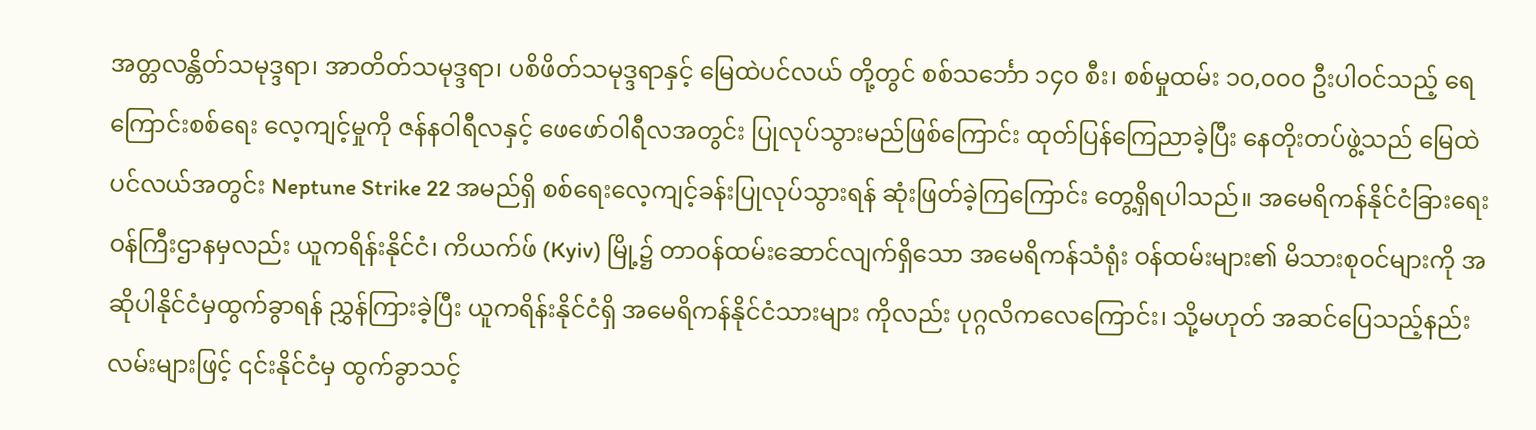အတ္တလန္တိတ်သမုဒ္ဒရာ၊ အာတိတ်သမုဒ္ဒရာ၊ ပစိဖိတ်သမုဒ္ဒရာနှင့် မြေထဲပင်လယ် တို့တွင် စစ်သင်္ဘော ၁၄၀ စီး၊ စစ်မှုထမ်း ၁၀,၀၀၀ ဦးပါဝင်သည့် ရေကြောင်းစစ်ရေး လေ့ကျင့်မှုကို ဇန်နဝါရီလနှင့် ဖေဖော်ဝါရီလအတွင်း ပြုလုပ်သွားမည်ဖြစ်ကြောင်း ထုတ်ပြန်ကြေညာခဲ့ပြီး နေတိုးတပ်ဖွဲ့သည် မြေထဲပင်လယ်အတွင်း Neptune Strike 22 အမည်ရှိ စစ်ရေးလေ့ကျင့်ခန်းပြုလုပ်သွားရန် ဆုံးဖြတ်ခဲ့ကြကြောင်း တွေ့ရှိရပါသည်။ အမေရိကန်နိုင်ငံခြားရေးဝန်ကြီးဌာနမှလည်း ယူကရိန်းနိုင်ငံ၊ ကိယက်ဖ် (Kyiv) မြို့၌ တာဝန်ထမ်းဆောင်လျက်ရှိသော အမေရိကန်သံရုံး ဝန်ထမ်းများ၏ မိသားစုဝင်များကို အဆိုပါနိုင်ငံမှထွက်ခွာရန် ညွှန်ကြားခဲ့ပြီး ယူကရိန်းနိုင်ငံရှိ အမေရိကန်နိုင်ငံသားများ ကိုလည်း ပုဂ္ဂလိကလေကြောင်း၊ သို့မဟုတ် အဆင်ပြေသည့်နည်းလမ်းများဖြင့် ၎င်းနိုင်ငံမှ ထွက်ခွာသင့်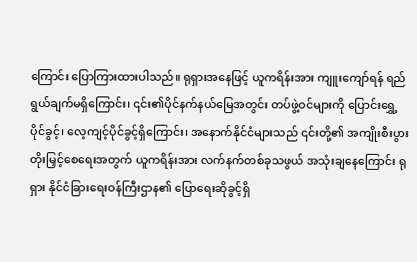ကြောင်း ပြောကြားထားပါသည်။ ရုရှားအနေဖြင့် ယူကရိန်းအား ကျူးကျော်ရန် ရည်ရွယ်ချက်မရှိကြောင်း၊ ၎င်း၏ပိုင်နက်နယ်မြေအတွင်း တပ်ဖွဲ့ဝင်များကို ပြောင်းရွှေ့ ပိုင်ခွင့်၊ လေ့ကျင့်ပိုင်ခွင့်ရှိကြောင်း၊ အနောက်နိုင်ငံများသည် ၎င်းတို့၏ အကျိုးစီးပွား တိုးမြှင့်စေရေးအတွက် ယူကရိန်းအား လက်နက်တစ်ခုသဖွယ် အသုံးချနေကြောင်း ရုရှား နိုင်ငံခြားရေးဝန်ကြီးဌာန၏ ပြောရေးဆိုခွင့်ရှိ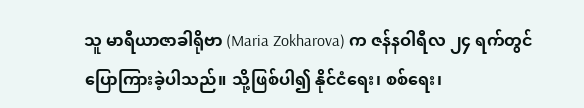သူ မာရီယာဇာခါရိုဗာ (Maria Zokharova) က ဇန်နဝါရီလ ၂၄ ရက်တွင် ပြောကြားခဲ့ပါသည်။ သို့ဖြစ်ပါ၍ နိုင်ငံရေး၊ စစ်ရေး၊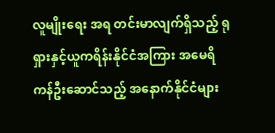လူမျိုးရေး အရ တင်းမာလျက်ရှိသည့် ရုရှားနှင့်ယူကရိန်းနိုင်ငံအကြား အမေရိကန်ဦးဆောင်သည့် အနောက်နိုင်ငံများ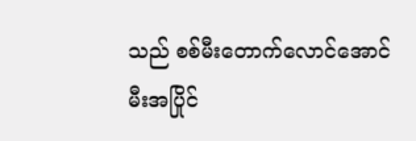သည် စစ်မီးတောက်လောင်အောင် မီးအပြိုင်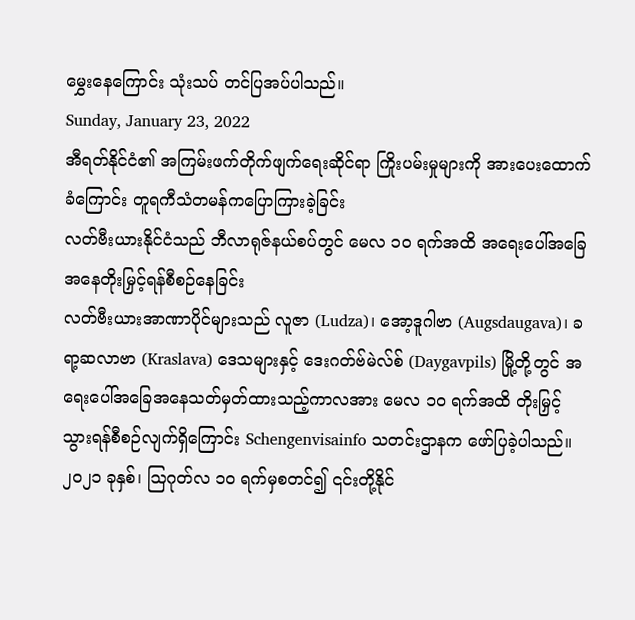မွှေးနေကြောင်း သုံးသပ် တင်ပြအပ်ပါသည်။
Sunday, January 23, 2022
အီရတ်နိုင်ငံ၏ အကြမ်းဖက်တိုက်ဖျက်ရေးဆိုင်ရာ ကြိုးပမ်းမှုများကို အားပေးထောက်ခံကြောင်း တူရကီသံတမန်ကပြောကြားခဲ့ခြင်း
လတ်ဗီးယားနိုင်ငံသည် ဘီလာရုဇ်နယ်စပ်တွင် မေလ ၁၀ ရက်အထိ အရေးပေါ်အခြေအနေတိုးမြှင့်ရန်စီစဉ်နေခြင်း
လတ်ဗီးယားအာဏာပိုင်များသည် လူဇာ (Ludza)၊ အော့ဒူဂါဗာ (Augsdaugava)၊ ခရာ့ဆလာဗာ (Kraslava) ဒေသများနှင့် ဒေးဂတ်ဗ်မဲလ်စ် (Daygavpils) မြို့တို့တွင် အရေးပေါ်အခြေအနေသတ်မှတ်ထားသည့်ကာလအား မေလ ၁၀ ရက်အထိ တိုးမြှင့် သွားရန်စီစဉ်လျက်ရှိကြောင်း Schengenvisainfo သတင်းဌာနက ဖော်ပြခဲ့ပါသည်။ ၂၀၂၁ ခုနှစ်၊ ဩဂုတ်လ ၁၀ ရက်မှစတင်၍ ၎င်းတို့နိုင်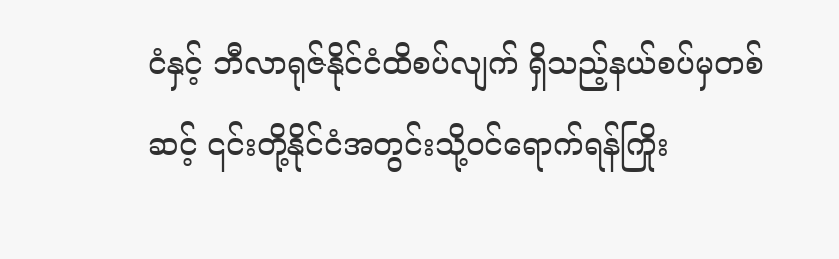ငံနှင့် ဘီလာရုဇ်နိုင်ငံထိစပ်လျက် ရှိသည့်နယ်စပ်မှတစ်ဆင့် ၎င်းတို့နိုင်ငံအတွင်းသို့ဝင်ရောက်ရန်ကြိုး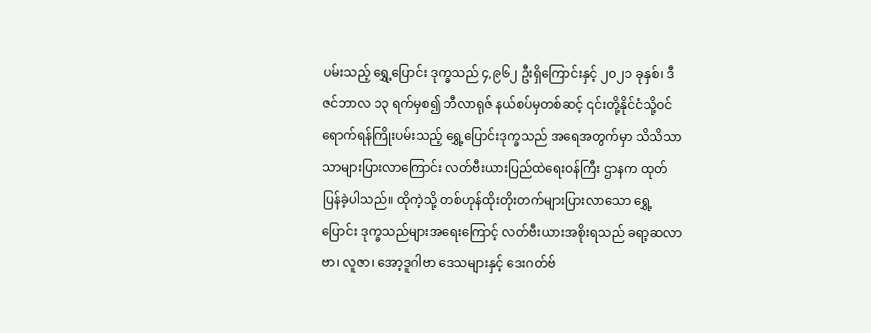ပမ်းသည့် ရွှေ့ပြောင်း ဒုက္ခသည် ၄,၉၆၂ ဦးရှိကြောင်းနှင့် ၂၀၂၁ ခုနှစ်၊ ဒီဇင်ဘာလ ၁၃ ရက်မှစ၍ ဘီလာရုဇ် နယ်စပ်မှတစ်ဆင့် ၎င်းတို့နိုင်ငံသို့ဝင်ရောက်ရန်ကြိုးပမ်းသည့် ရွှေ့ပြောင်းဒုက္ခသည် အရေအတွက်မှာ သိသိသာသာများပြားလာကြောင်း လတ်ဗီးယားပြည်ထဲရေးဝန်ကြီး ဌာနက ထုတ်ပြန်ခဲ့ပါသည်။ ထိုကဲ့သို့ တစ်ဟုန်ထိုးတိုးတက်များပြားလာသော ရွှေ့ပြောင်း ဒုက္ခသည်များအရေးကြောင့် လတ်ဗီးယားအစိုးရသည် ခရာ့ဆလာဗာ၊ လူဇာ၊ အော့ဒူဂါဗာ ဒေသများနှင့် ဒေးဂတ်ဗ်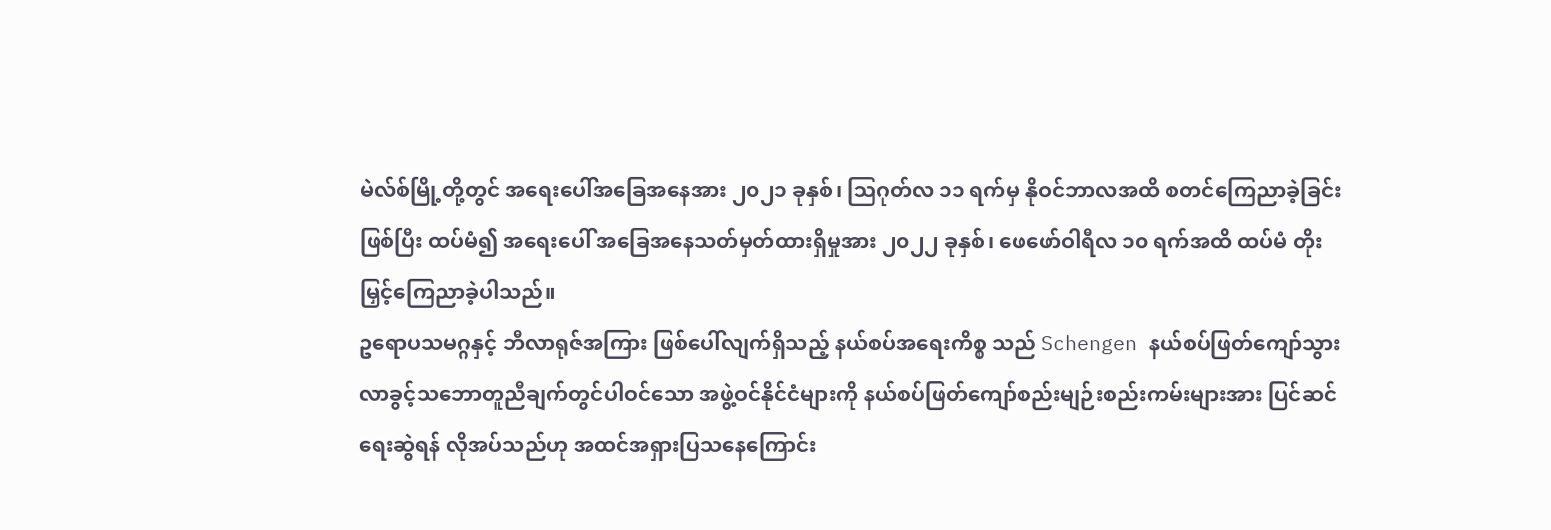မဲလ်စ်မြို့တို့တွင် အရေးပေါ်အခြေအနေအား ၂၀၂၁ ခုနှစ်၊ ဩဂုတ်လ ၁၁ ရက်မှ နိုဝင်ဘာလအထိ စတင်ကြေညာခဲ့ခြင်းဖြစ်ပြီး ထပ်မံ၍ အရေးပေါ် အခြေအနေသတ်မှတ်ထားရှိမှုအား ၂၀၂၂ ခုနှစ်၊ ဖေဖော်ဝါရီလ ၁၀ ရက်အထိ ထပ်မံ တိုးမြှင့်ကြေညာခဲ့ပါသည်။
ဥရောပသမဂ္ဂနှင့် ဘီလာရုဇ်အကြား ဖြစ်ပေါ်လျက်ရှိသည့် နယ်စပ်အရေးကိစ္စ သည် Schengen နယ်စပ်ဖြတ်ကျော်သွားလာခွင့်သဘောတူညီချက်တွင်ပါဝင်သော အဖွဲ့ဝင်နိုင်ငံများကို နယ်စပ်ဖြတ်ကျော်စည်းမျဉ်းစည်းကမ်းများအား ပြင်ဆင်ရေးဆွဲရန် လိုအပ်သည်ဟု အထင်အရှားပြသနေကြောင်း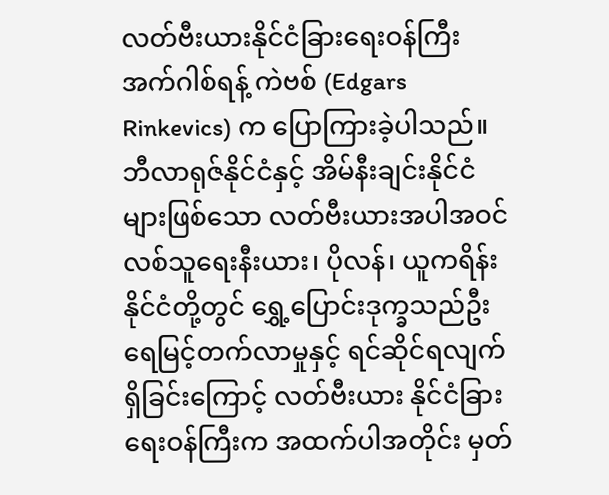လတ်ဗီးယားနိုင်ငံခြားရေးဝန်ကြီး အက်ဂါစ်ရန့် ကဲဗစ် (Edgars Rinkevics) က ပြောကြားခဲ့ပါသည်။ ဘီလာရုဇ်နိုင်ငံနှင့် အိမ်နီးချင်းနိုင်ငံ များဖြစ်သော လတ်ဗီးယားအပါအဝင် လစ်သူရေးနီးယား၊ ပိုလန်၊ ယူကရိန်းနိုင်ငံတို့တွင် ရွှေ့ပြောင်းဒုက္ခသည်ဦးရေမြင့်တက်လာမှုနှင့် ရင်ဆိုင်ရလျက်ရှိခြင်းကြောင့် လတ်ဗီးယား နိုင်ငံခြားရေးဝန်ကြီးက အထက်ပါအတိုင်း မှတ်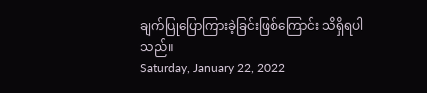ချက်ပြုပြောကြားခဲ့ခြင်းဖြစ်ကြောင်း သိရှိရပါသည်။
Saturday, January 22, 2022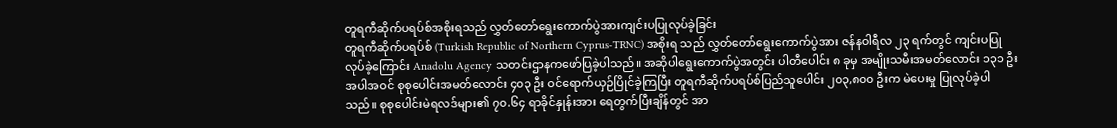တူရကီဆိုက်ပရပ်စ်အစိုးရသည် လွှတ်တော်ရွေးကောက်ပွဲအားကျင်းပပြုလုပ်ခဲ့ခြင်း
တူရကီဆိုက်ပရပ်စ် (Turkish Republic of Northern Cyprus-TRNC) အစိုးရ သည် လွှတ်တော်ရွေးကောက်ပွဲအား ဇန်နဝါရီလ ၂၃ ရက်တွင် ကျင်းပပြုလုပ်ခဲ့ကြောင်း Anadolu Agency သတင်းဌာနကဖော်ပြခဲ့ပါသည်။ အဆိုပါရွေးကောက်ပွဲအတွင်း ပါတီပေါင်း ၈ ခုမှ အမျိုးသမီးအမတ်လောင်း ၁၃၁ ဦးအပါအဝင် စုစုပေါင်းအမတ်လောင်း ၄၀၃ ဦး ဝင်ရောက်ယှဉ်ပြိုင်ခဲ့ကြပြီး တူရကီဆိုက်ပရပ်စ်ပြည်သူပေါင်း ၂၀၃,၈၀၀ ဦးက မဲပေးမှု ပြုလုပ်ခဲ့ပါသည်။ စုစုပေါင်းမဲရလဒ်များ၏ ၇၀.၆၄ ရာခိုင်နှုန်းအား ရေတွက်ပြီးချိန်တွင် အာ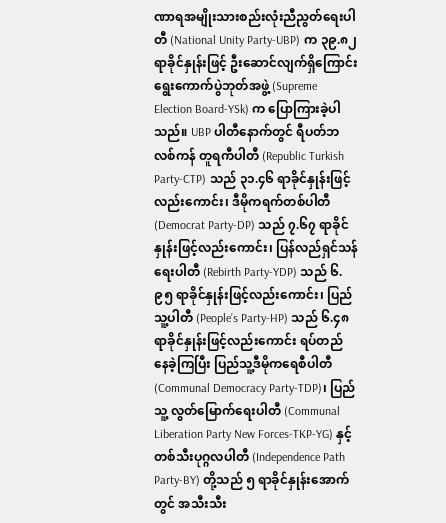ဏာရအမျိုးသားစည်းလုံးညီညွတ်ရေးပါတီ (National Unity Party-UBP) က ၃၉.၈၂ ရာခိုင်နှုန်းဖြင့် ဦးဆောင်လျက်ရှိကြောင်း ရွေးကောက်ပွဲဘုတ်အဖွဲ့ (Supreme Election Board-YSk) က ပြောကြားခဲ့ပါသည်။ UBP ပါတီနောက်တွင် ရီပတ်ဘလစ်ကန် တူရကီပါတီ (Republic Turkish Party-CTP) သည် ၃၁.၄၆ ရာခိုင်နှုန်းဖြင့်လည်းကောင်း၊ ဒီမိုကရက်တစ်ပါတီ (Democrat Party-DP) သည် ၇.၆၇ ရာခိုင်နှုန်းဖြင့်လည်းကောင်း၊ ပြန်လည်ရှင်သန်ရေးပါတီ (Rebirth Party-YDP) သည် ၆.၉၅ ရာခိုင်နှုန်းဖြင့်လည်းကောင်း၊ ပြည်သူ့ပါတီ (People’s Party-HP) သည် ၆.၄၈ ရာခိုင်နှုန်းဖြင့်လည်းကောင်း ရပ်တည် နေခဲ့ကြပြီး ပြည်သူ့ဒီမိုကရေစီပါတီ (Communal Democracy Party-TDP)၊ ပြည်သူ့ လွတ်မြောက်ရေးပါတီ (Communal Liberation Party New Forces-TKP-YG) နှင့် တစ်သီးပုဂ္ဂလပါတီ (Independence Path Party-BY) တို့သည် ၅ ရာခိုင်နှုန်းအောက်တွင် အသီးသီး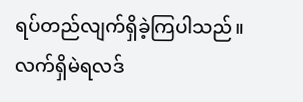ရပ်တည်လျက်ရှိခဲ့ကြပါသည်။
လက်ရှိမဲရလဒ်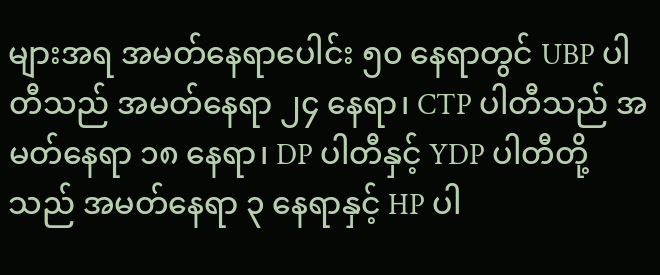များအရ အမတ်နေရာပေါင်း ၅၀ နေရာတွင် UBP ပါတီသည် အမတ်နေရာ ၂၄ နေရာ၊ CTP ပါတီသည် အမတ်နေရာ ၁၈ နေရာ၊ DP ပါတီနှင့် YDP ပါတီတို့သည် အမတ်နေရာ ၃ နေရာနှင့် HP ပါ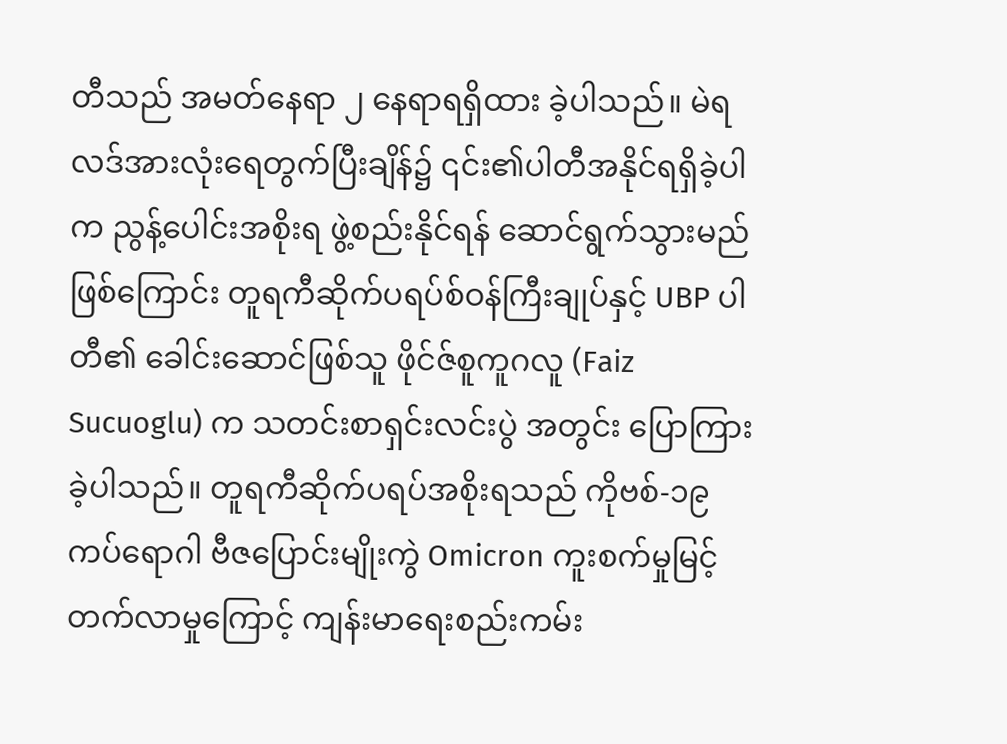တီသည် အမတ်နေရာ ၂ နေရာရရှိထား ခဲ့ပါသည်။ မဲရလဒ်အားလုံးရေတွက်ပြီးချိန်၌ ၎င်း၏ပါတီအနိုင်ရရှိခဲ့ပါက ညွန့်ပေါင်းအစိုးရ ဖွဲ့စည်းနိုင်ရန် ဆောင်ရွက်သွားမည်ဖြစ်ကြောင်း တူရကီဆိုက်ပရပ်စ်ဝန်ကြီးချုပ်နှင့် UBP ပါတီ၏ ခေါင်းဆောင်ဖြစ်သူ ဖိုင်ဇ်စူကူဂလူ (Faiz Sucuoglu) က သတင်းစာရှင်းလင်းပွဲ အတွင်း ပြောကြားခဲ့ပါသည်။ တူရကီဆိုက်ပရပ်အစိုးရသည် ကိုဗစ်-၁၉ ကပ်ရောဂါ ဗီဇပြောင်းမျိုးကွဲ Omicron ကူးစက်မှုမြင့်တက်လာမှုကြောင့် ကျန်းမာရေးစည်းကမ်း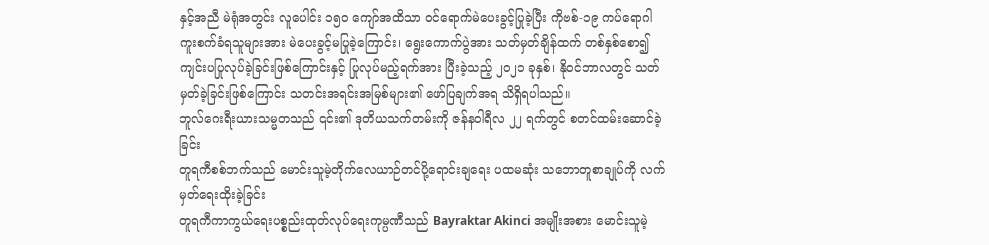နှင့်အညီ မဲရုံအတွင်း လူပေါင်း ၁၅၀ ကျော်အထိသာ ဝင်ရောက်မဲပေးခွင့်ပြုခဲ့ပြီး ကိုဗစ်-၁၉ ကပ်ရောဂါ ကူးစက်ခံရသူများအား မဲပေးခွင့်မပြုခဲ့ကြောင်း၊ ရွေးကောက်ပွဲအား သတ်မှတ်ချိန်ထက် တစ်နှစ်စော၍ ကျင်းပပြုလုပ်ခဲ့ခြင်းဖြစ်ကြောင်းနှင့် ပြုလုပ်မည့်ရက်အား ပြီးခဲ့သည့် ၂၀၂၁ ခုနှစ်၊ နိုဝင်ဘာလတွင် သတ်မှတ်ခဲ့ခြင်းဖြစ်ကြောင်း သတင်းအရင်းအမြစ်များ၏ ဖော်ပြချက်အရ သိရှိရပါသည်။
ဘူလ်ဂေးရီးယားသမ္မတသည် ၎င်း၏ ဒုတိယသက်တမ်းကို ဇန်နဝါရီလ ၂၂ ရက်တွင် စတင်ထမ်းဆောင်ခဲ့ခြင်း
တူရကီစစ်ဘက်သည် မောင်းသူမဲ့တိုက်လေယာဉ်တင်ပို့ရောင်းချရေး ပထမဆုံး သဘောတူစာချုပ်ကို လက်မှတ်ရေးထိုးခဲ့ခြင်း
တူရကီကာကွယ်ရေးပစ္စည်းထုတ်လုပ်ရေးကုမ္ပဏီသည် Bayraktar Akinci အမျိုးအစား မောင်းသူမဲ့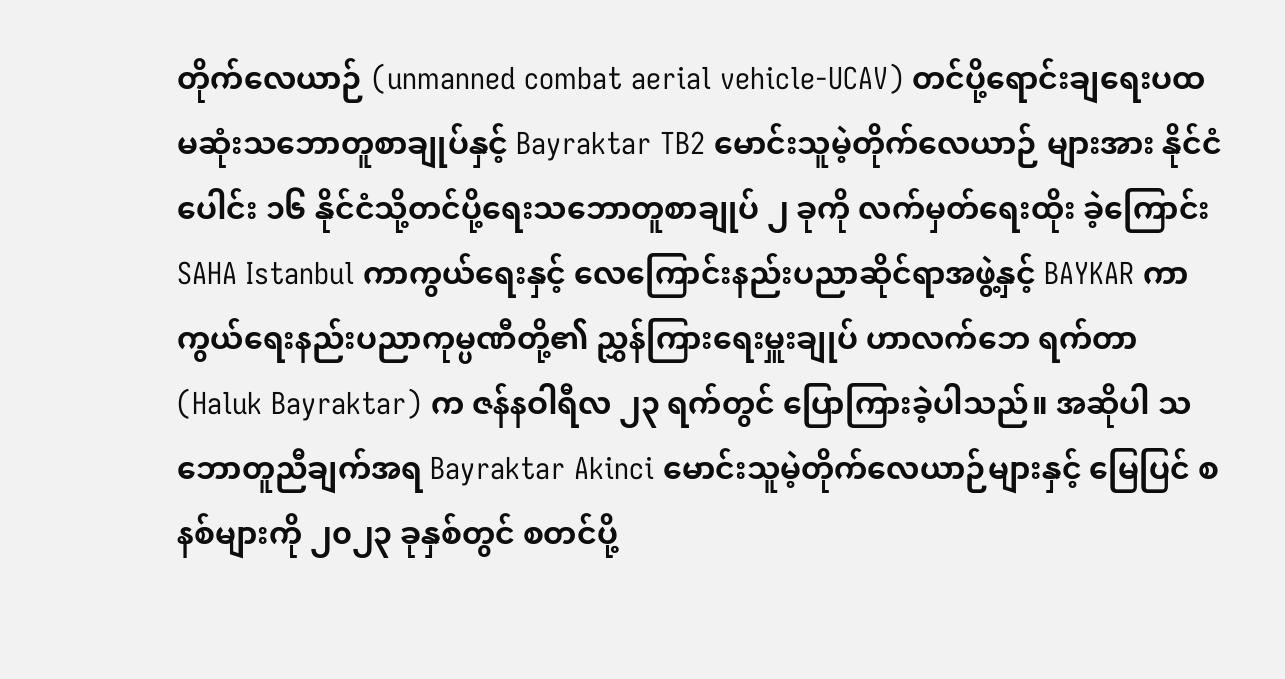တိုက်လေယာဉ် (unmanned combat aerial vehicle-UCAV) တင်ပို့ရောင်းချရေးပထမဆုံးသဘောတူစာချုပ်နှင့် Bayraktar TB2 မောင်းသူမဲ့တိုက်လေယာဉ် များအား နိုင်ငံပေါင်း ၁၆ နိုင်ငံသို့တင်ပို့ရေးသဘောတူစာချုပ် ၂ ခုကို လက်မှတ်ရေးထိုး ခဲ့ကြောင်း SAHA Istanbul ကာကွယ်ရေးနှင့် လေကြောင်းနည်းပညာဆိုင်ရာအဖွဲ့နှင့် BAYKAR ကာကွယ်ရေးနည်းပညာကုမ္ပဏီတို့၏ ညွှန်ကြားရေးမှူးချုပ် ဟာလက်ဘေ ရက်တာ (Haluk Bayraktar) က ဇန်နဝါရီလ ၂၃ ရက်တွင် ပြောကြားခဲ့ပါသည်။ အဆိုပါ သဘောတူညီချက်အရ Bayraktar Akinci မောင်းသူမဲ့တိုက်လေယာဉ်များနှင့် မြေပြင် စနစ်များကို ၂၀၂၃ ခုနှစ်တွင် စတင်ပို့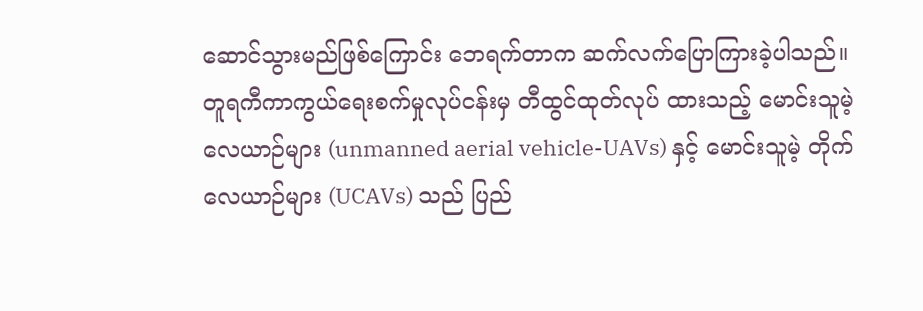ဆောင်သွားမည်ဖြစ်ကြောင်း ဘေရက်တာက ဆက်လက်ပြောကြားခဲ့ပါသည်။ တူရကီကာကွယ်ရေးစက်မှုလုပ်ငန်းမှ တီထွင်ထုတ်လုပ် ထားသည့် မောင်းသူမဲ့လေယာဉ်များ (unmanned aerial vehicle-UAVs) နှင့် မောင်းသူမဲ့ တိုက်လေယာဉ်များ (UCAVs) သည် ပြည်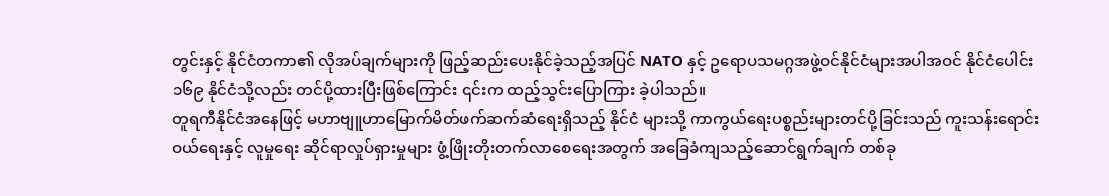တွင်းနှင့် နိုင်ငံတကာ၏ လိုအပ်ချက်များကို ဖြည့်ဆည်းပေးနိုင်ခဲ့သည့်အပြင် NATO နှင့် ဥရောပသမဂ္ဂအဖွဲ့ဝင်နိုင်ငံများအပါအဝင် နိုင်ငံပေါင်း ၁၆၉ နိုင်ငံသို့လည်း တင်ပို့ထားပြီးဖြစ်ကြောင်း ၎င်းက ထည့်သွင်းပြောကြား ခဲ့ပါသည်။
တူရကီနိုင်ငံအနေဖြင့် မဟာဗျူဟာမြောက်မိတ်ဖက်ဆက်ဆံရေးရှိသည့် နိုင်ငံ များသို့ ကာကွယ်ရေးပစ္စည်းများတင်ပို့ခြင်းသည် ကူးသန်းရောင်းဝယ်ရေးနှင့် လူမှုရေး ဆိုင်ရာလှုပ်ရှားမှုများ ဖွံ့ဖြိုးတိုးတက်လာစေရေးအတွက် အခြေခံကျသည့်ဆောင်ရွက်ချက် တစ်ခု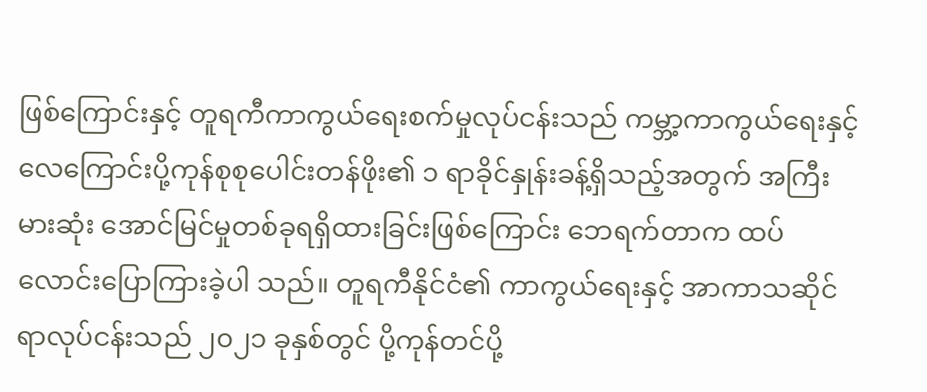ဖြစ်ကြောင်းနှင့် တူရကီကာကွယ်ရေးစက်မှုလုပ်ငန်းသည် ကမ္ဘာ့ကာကွယ်ရေးနှင့် လေကြောင်းပို့ကုန်စုစုပေါင်းတန်ဖိုး၏ ၁ ရာခိုင်နှုန်းခန့်ရှိသည့်အတွက် အကြီးမားဆုံး အောင်မြင်မှုတစ်ခုရရှိထားခြင်းဖြစ်ကြောင်း ဘေရက်တာက ထပ်လောင်းပြောကြားခဲ့ပါ သည်။ တူရကီနိုင်ငံ၏ ကာကွယ်ရေးနှင့် အာကာသဆိုင်ရာလုပ်ငန်းသည် ၂၀၂၁ ခုနှစ်တွင် ပို့ကုန်တင်ပို့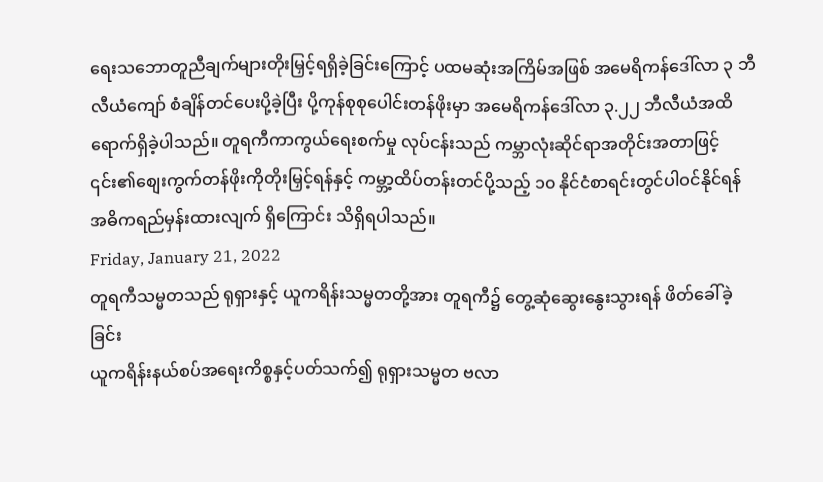ရေးသဘောတူညီချက်များတိုးမြှင့်ရရှိခဲ့ခြင်းကြောင့် ပထမဆုံးအကြိမ်အဖြစ် အမေရိကန်ဒေါ်လာ ၃ ဘီလီယံကျော် စံချိန်တင်ပေးပို့ခဲ့ပြီး ပို့ကုန်စုစုပေါင်းတန်ဖိုးမှာ အမေရိကန်ဒေါ်လာ ၃.၂၂ ဘီလီယံအထိ ရောက်ရှိခဲ့ပါသည်။ တူရကီကာကွယ်ရေးစက်မှု လုပ်ငန်းသည် ကမ္ဘာလုံးဆိုင်ရာအတိုင်းအတာဖြင့် ၎င်း၏စျေးကွက်တန်ဖိုးကိုတိုးမြှင့်ရန်နှင့် ကမ္ဘာ့ထိပ်တန်းတင်ပို့သည့် ၁၀ နိုင်ငံစာရင်းတွင်ပါဝင်နိုင်ရန် အဓိကရည်မှန်းထားလျက် ရှိကြောင်း သိရှိရပါသည်။
Friday, January 21, 2022
တူရကီသမ္မတသည် ရုရှားနှင့် ယူကရိန်းသမ္မတတို့အား တူရကီ၌ တွေ့ဆုံဆွေးနွေးသွားရန် ဖိတ်ခေါ်ခဲ့ခြင်း
ယူကရိန်းနယ်စပ်အရေးကိစ္စနှင့်ပတ်သက်၍ ရုရှားသမ္မတ ဗလာ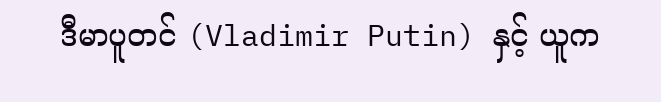ဒီမာပူတင် (Vladimir Putin) နှင့် ယူက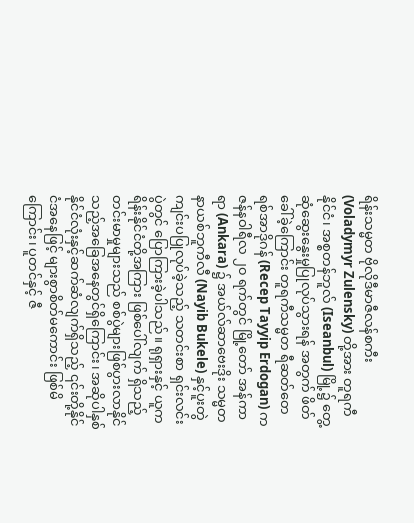ရိန်းသမ္မတ ဗိုလိုဒီမာဇီလန်စကီး (Voladymyr Zulensky) တို့အား တူရကီနိုင်ငံ၊ အစ္စတန်ဘူလ် (Iseanbul) မြို့၌ တွေ့ဆုံဆွေးနွေးမှုပြုလုပ်သွားရန် အတွက် ဖိတ်ခေါ်ခဲ့ကြောင်း တူရကီသမ္မတ ရီဆတ်တေရစ်အာဒိုဂန် (Recep Tayyip Erdogan) က ဇန်နဝါရီလ ၂၀ ရက်တွင် မြို့တော် အန်ကာရာ (Ankara) ၌ အယ်လ်ဆာဗေးဒိုး သမ္မတ နာယစ်ဘူကီလီ (Nayib Bukele) နှင့်ပူးတွဲကျင်းပပြုလုပ်ခဲ့သည့် သတင်းစာ ရှင်းလင်းပွဲတွင် ပြောကြားခဲ့ပါသည်။ ရုရှားနှင့် ယူကရိန်းနိုင်ငံတို့အကြား ဖြစ်ပေါ်လျက် ရှိသည့်တင်းမာမှုများသည် စစ်ပွဲများဖြစ်ပွားလာနိုင်သည့်အခြေအနေတွင်ရှိကြောင်း၊ အဆိုပါနှစ်နိုင်ငံလုံးနှင့်ဆက်ဆံလျက်ရှိသည့် ၎င်းတို့နိုင်ငံအနေဖြင့် များစွာစိတ်မကောင်း ဖြစ်မိကြောင်း၊ ပူတင်နှင့် ဇီ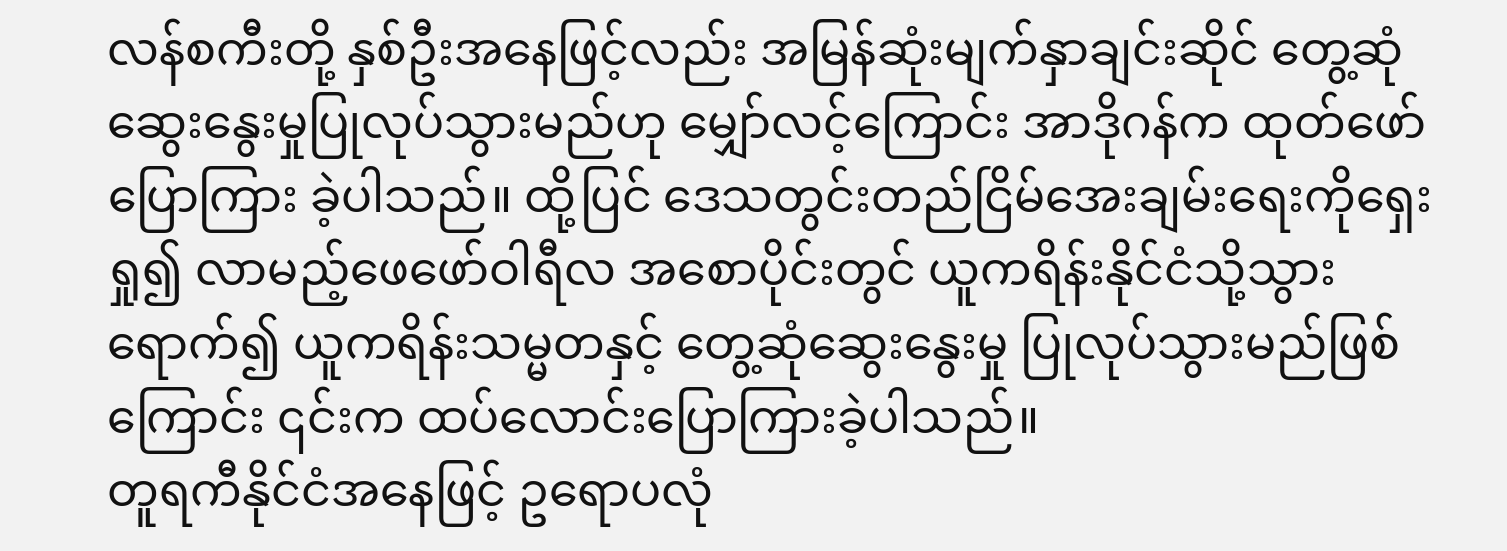လန်စကီးတို့ နှစ်ဦးအနေဖြင့်လည်း အမြန်ဆုံးမျက်နှာချင်းဆိုင် တွေ့ဆုံဆွေးနွေးမှုပြုလုပ်သွားမည်ဟု မျှော်လင့်ကြောင်း အာဒိုဂန်က ထုတ်ဖော်ပြောကြား ခဲ့ပါသည်။ ထို့ပြင် ဒေသတွင်းတည်ငြိမ်အေးချမ်းရေးကိုရှေးရှု၍ လာမည့်ဖေဖော်ဝါရီလ အစောပိုင်းတွင် ယူကရိန်းနိုင်ငံသို့သွားရောက်၍ ယူကရိန်းသမ္မတနှင့် တွေ့ဆုံဆွေးနွေးမှု ပြုလုပ်သွားမည်ဖြစ်ကြောင်း ၎င်းက ထပ်လောင်းပြောကြားခဲ့ပါသည်။
တူရကီနိုင်ငံအနေဖြင့် ဥရောပလုံ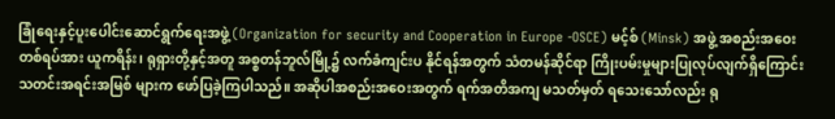ခြုံရေးနှင့်ပူးပေါင်းဆောင်ရွက်ရေးအဖွဲ့ (Organization for security and Cooperation in Europe -OSCE) မင့်စ် (Minsk) အဖွဲ့ အစည်းအဝေးတစ်ရပ်အား ယူကရိန်း၊ ရုရှားတို့နှင့်အတူ အစ္စတန်ဘူလ်မြို့၌ လက်ခံကျင်းပ နိုင်ရန်အတွက် သံတမန်ဆိုင်ရာ ကြိုးပမ်းမှုများပြုလုပ်လျက်ရှိကြောင်း သတင်းအရင်းအမြစ် များက ဖော်ပြခဲ့ကြပါသည်။ အဆိုပါအစည်းအဝေးအတွက် ရက်အတိအကျ မသတ်မှတ် ရသေးသော်လည်း ရု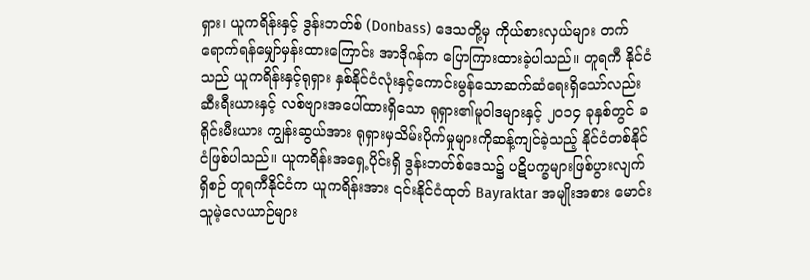ရှား၊ ယူကရိန်းနှင့် ဒွန်းဘတ်စ် (Donbass) ဒေသတို့မှ ကိုယ်စားလှယ်များ တက်ရောက်ရန်မျှော်မှန်းထားကြောင်း အာဒိုဂန်က ပြောကြားထားခဲ့ပါသည်။ တူရကီ နိုင်ငံသည် ယူကရိန်းနှင့်ရုရှား နှစ်နိုင်ငံလုံးနှင့်ကောင်းမွန်သောဆက်ဆံရေးရှိသော်လည်း ဆီးရီးယားနှင့် လစ်ဗျားအပေါ်ထားရှိသော ရုရှား၏မူဝါဒများနှင့် ၂၀၁၄ ခုနှစ်တွင် ခရိုင်းမီးယား ကျွန်းဆွယ်အား ရုရှားမှသိမ်းပိုက်မှုများကိုဆန့်ကျင်ခဲ့သည့် နိုင်ငံတစ်နိုင်ငံဖြစ်ပါသည်။ ယူကရိန်းအရှေ့ပိုင်းရှိ ဒွန်းဘတ်စ်ဒေသ၌ ပဋိပက္ခများဖြစ်ပွားလျက်ရှိစဉ် တူရကီနိုင်ငံက ယူကရိန်းအား ၎င်းနိုင်ငံထုတ် Bayraktar အမျိုးအစား မောင်းသူမဲ့လေယာဉ်များ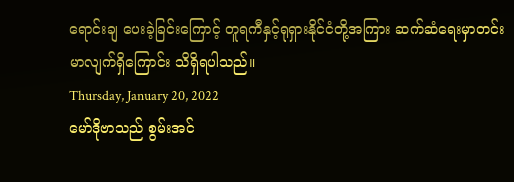ရောင်းချ ပေးခဲ့ခြင်းကြောင့် တူရကီနှင့်ရုရှားနိုင်ငံတို့အကြား ဆက်ဆံရေးမှာတင်းမာလျက်ရှိကြောင်း သိရှိရပါသည်။
Thursday, January 20, 2022
မော်ဒိုဗာသည် စွမ်းအင်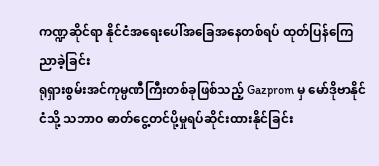ကဏ္ဍဆိုင်ရာ နိုင်ငံအရေးပေါ်အခြေအနေတစ်ရပ် ထုတ်ပြန်ကြေညာခဲ့ခြင်း
ရုရှားစွမ်းအင်ကုမ္ပဏီကြီးတစ်ခုဖြစ်သည့် Gazprom မှ မော်ဒိုဗာနိုင်ငံသို့ သဘာဝ ဓာတ်ငွေ့တင်ပို့မှုရပ်ဆိုင်းထားနိုင်ခြင်း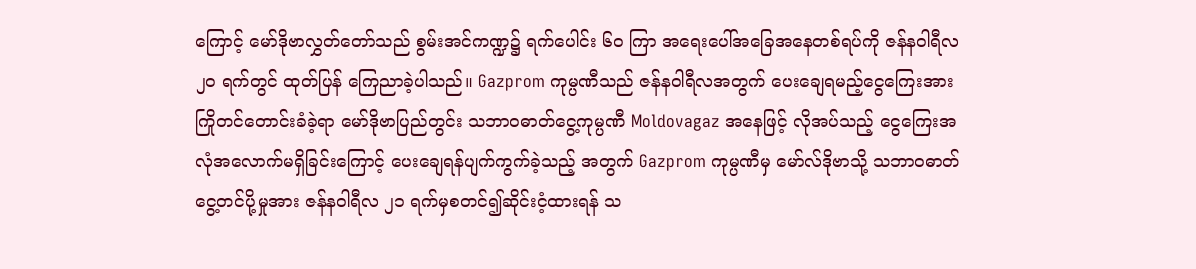ကြောင့် မော်ဒိုဗာလွှတ်တော်သည် စွမ်းအင်ကဏ္ဍ၌ ရက်ပေါင်း ၆၀ ကြာ အရေးပေါ်အခြေအနေတစ်ရပ်ကို ဇန်နဝါရီလ ၂၀ ရက်တွင် ထုတ်ပြန် ကြေညာခဲ့ပါသည်။ Gazprom ကုမ္ပဏီသည် ဇန်နဝါရီလအတွက် ပေးချေရမည့်ငွေကြေးအား ကြိုတင်တောင်းခံခဲ့ရာ မော်ဒိုဗာပြည်တွင်း သဘာဝဓာတ်ငွေ့ကုမ္ပဏီ Moldovagaz အနေဖြင့် လိုအပ်သည့် ငွေကြေးအလုံအလောက်မရှိခြင်းကြောင့် ပေးချေရန်ပျက်ကွက်ခဲ့သည့် အတွက် Gazprom ကုမ္ပဏီမှ မော်လ်ဒိုဗာသို့ သဘာဝဓာတ်ငွေ့တင်ပို့မှုအား ဇန်နဝါရီလ ၂၁ ရက်မှစတင်၍ဆိုင်းငံ့ထားရန် သ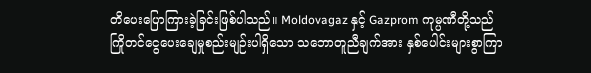တိပေးပြောကြားခဲ့ခြင်းဖြစ်ပါသည်။ Moldovagaz နှင့် Gazprom ကုမ္ပဏီတို့သည် ကြိုတင်ငွေပေးချေမှုစည်းမျဉ်းပါရှိသော သဘောတူညီချက်အား နှစ်ပေါင်းများစွာကြာ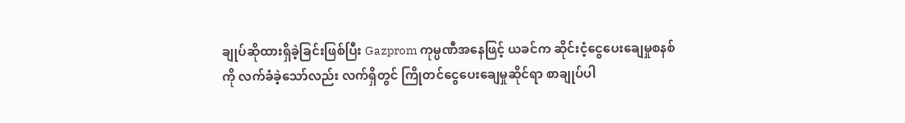ချုပ်ဆိုထားရှိခဲ့ခြင်းဖြစ်ပြီး Gazprom ကုမ္ပဏီအနေဖြင့် ယခင်က ဆိုင်းငံ့ငွေပေးချေမှုစနစ်ကို လက်ခံခဲ့သော်လည်း လက်ရှိတွင် ကြိုတင်ငွေပေးချေမှုဆိုင်ရာ စာချုပ်ပါ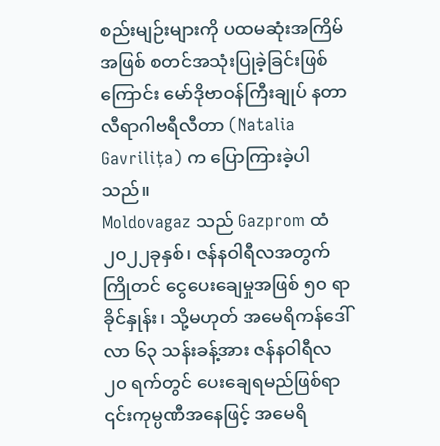စည်းမျဉ်းများကို ပထမဆုံးအကြိမ်အဖြစ် စတင်အသုံးပြုခဲ့ခြင်းဖြစ်ကြောင်း မော်ဒိုဗာဝန်ကြီးချုပ် နတာလီရာဂါဗရီလီတာ (Natalia Gavrilița) က ပြောကြားခဲ့ပါသည်။
Moldovagaz သည် Gazprom ထံ ၂၀၂၂ခုနှစ်၊ ဇန်နဝါရီလအတွက် ကြိုတင် ငွေပေးချေမှုအဖြစ် ၅၀ ရာခိုင်နှုန်း၊ သို့မဟုတ် အမေရိကန်ဒေါ်လာ ၆၃ သန်းခန့်အား ဇန်နဝါရီလ ၂၀ ရက်တွင် ပေးချေရမည်ဖြစ်ရာ ၎င်းကုမ္ပဏီအနေဖြင့် အမေရိ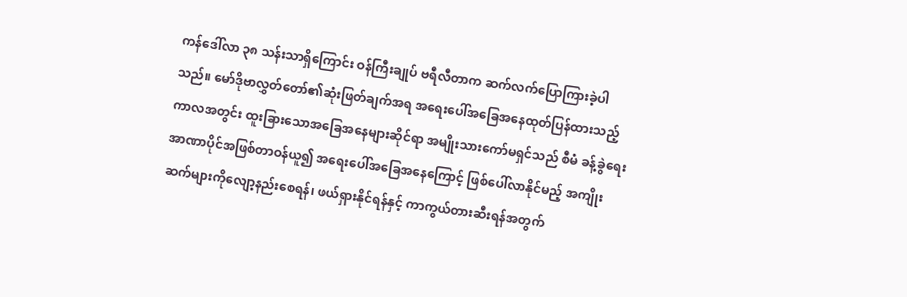ကန်ဒေါ်လာ ၃၈ သန်းသာရှိကြောင်း ဝန်ကြီးချုပ် ဗရီလီတာက ဆက်လက်ပြောကြားခဲ့ပါသည်။ မော်ဒိုဗာလွှတ်တော်၏ဆုံးဖြတ်ချက်အရ အရေးပေါ်အခြေအနေထုတ်ပြန်ထားသည့် ကာလအတွင်း ထူးခြားသောအခြေအနေများဆိုင်ရာ အမျိုးသားကော်မရှင်သည် စီမံ ခန့်ခွဲရေးအာဏာပိုင်အဖြစ်တာဝန်ယူ၍ အရေးပေါ်အခြေအနေကြောင့် ဖြစ်ပေါ်လာနိုင်မည့် အကျိုးဆက်များကိုလျော့နည်းစေရန်၊ ဖယ်ရှားနိုင်ရန်နှင့် ကာကွယ်တားဆီးရန်အတွက်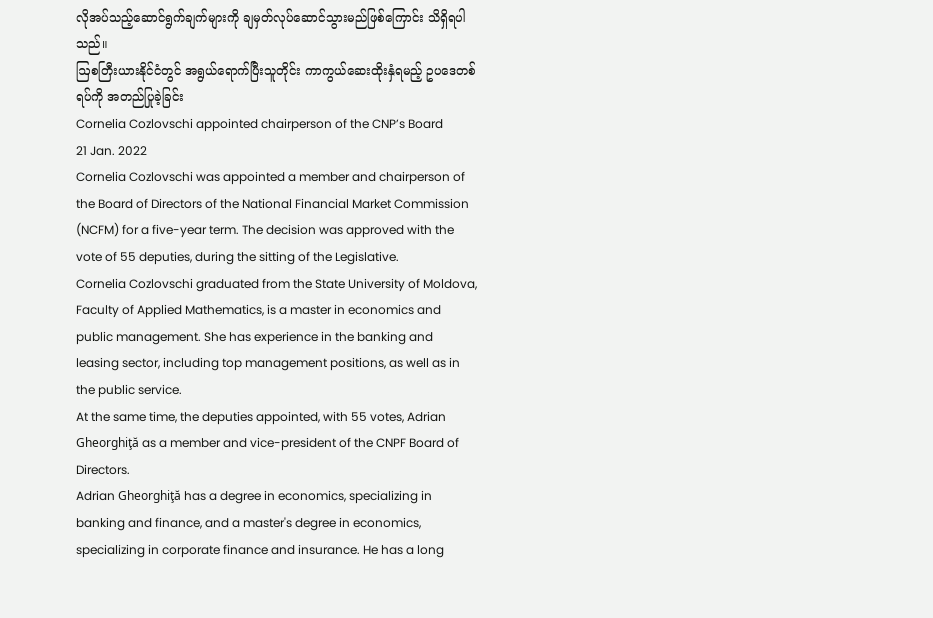လိုအပ်သည့်ဆောင်ရွက်ချက်များကို ချမှတ်လုပ်ဆောင်သွားမည်ဖြစ်ကြောင်း သိရှိရပါသည်။
ဩစတြီးယားနိုင်ငံတွင် အရွယ်ရောက်ပြီးသူတိုင်း ကာကွယ်ဆေးထိုးနှံရမည့် ဥပဒေတစ်ရပ်ကို အတည်ပြုခဲ့ခြင်း
Cornelia Cozlovschi appointed chairperson of the CNP’s Board
21 Jan. 2022
Cornelia Cozlovschi was appointed a member and chairperson of the Board of Directors of the National Financial Market Commission (NCFM) for a five-year term. The decision was approved with the vote of 55 deputies, during the sitting of the Legislative.
Cornelia Cozlovschi graduated from the State University of Moldova, Faculty of Applied Mathematics, is a master in economics and public management. She has experience in the banking and leasing sector, including top management positions, as well as in the public service.
At the same time, the deputies appointed, with 55 votes, Adrian Gheorghiţă as a member and vice-president of the CNPF Board of Directors.
Adrian Gheorghiţă has a degree in economics, specializing in banking and finance, and a master's degree in economics, specializing in corporate finance and insurance. He has a long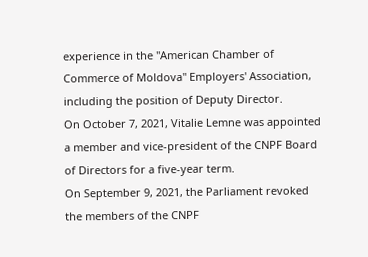experience in the "American Chamber of Commerce of Moldova" Employers' Association, including the position of Deputy Director.
On October 7, 2021, Vitalie Lemne was appointed a member and vice-president of the CNPF Board of Directors for a five-year term.
On September 9, 2021, the Parliament revoked the members of the CNPF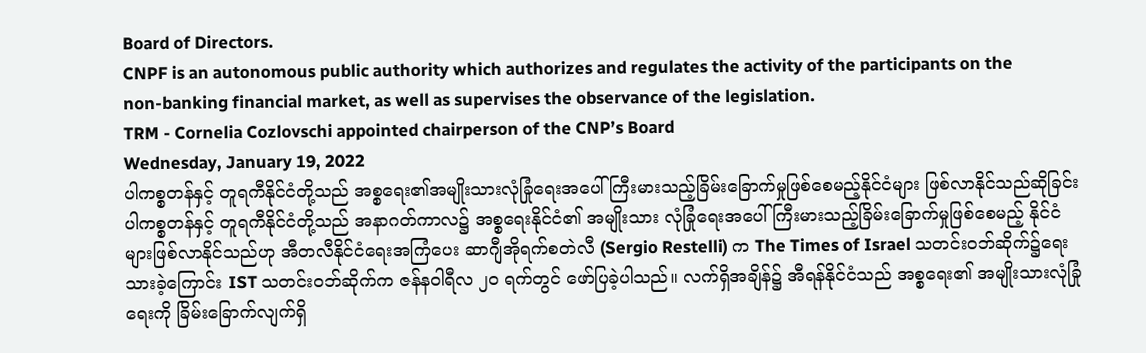Board of Directors.
CNPF is an autonomous public authority which authorizes and regulates the activity of the participants on the non-banking financial market, as well as supervises the observance of the legislation.
TRM - Cornelia Cozlovschi appointed chairperson of the CNP’s Board
Wednesday, January 19, 2022
ပါကစ္စတန်နှင့် တူရကီနိုင်ငံတို့သည် အစ္စရေး၏အမျိုးသားလုံခြုံရေးအပေါ် ကြီးမားသည့်ခြိမ်းခြောက်မှုဖြစ်စေမည့်နိုင်ငံများ ဖြစ်လာနိုင်သည်ဆိုခြင်း
ပါကစ္စတန်နှင့် တူရကီနိုင်ငံတို့သည် အနာဂတ်ကာလ၌ အစ္စရေးနိုင်ငံ၏ အမျိုးသား လုံခြုံရေးအပေါ် ကြီးမားသည့်ခြိမ်းခြောက်မှုဖြစ်စေမည့် နိုင်ငံများဖြစ်လာနိုင်သည်ဟု အီတလီနိုင်ငံရေးအကြံပေး ဆာဂျီအိုရက်စတဲလီ (Sergio Restelli) က The Times of Israel သတင်းဝဘ်ဆိုက်၌ရေးသားခဲ့ကြောင်း IST သတင်းဝဘ်ဆိုက်က ဇန်နဝါရီလ ၂၀ ရက်တွင် ဖော်ပြခဲ့ပါသည်။ လက်ရှိအချိန်၌ အီရန်နိုင်ငံသည် အစ္စရေး၏ အမျိုးသားလုံခြုံရေးကို ခြိမ်းခြောက်လျက်ရှိ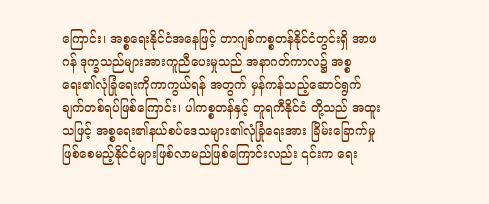ကြောင်း၊ အစ္စရေးနိုင်ငံအနေဖြင့် တာဂျစ်ကစ္စတန်နိုင်ငံတွင်းရှိ အာဖဂန် ဒုက္ခသည်များအားကူညီပေးမှုသည် အနာဂတ်ကာလ၌ အစ္စရေး၏လုံခြုံရေးကိုကာကွယ်ရန် အတွက် မှန်ကန်သည့်ဆောင်ရွက်ချက်တစ်ရပ်ဖြစ်ကြောင်း၊ ပါကစ္စတန်နှင့် တူရကီနိုင်ငံ တို့သည် အထူးသဖြင့် အစ္စရေး၏နယ်စပ်ဒေသများ၏လုံခြုံရေးအား ခြိမ်းခြောက်မှု ဖြစ်စေမည့်နိုင်ငံများဖြစ်လာမည်ဖြစ်ကြောင်းလည်း ၎င်းက ရေး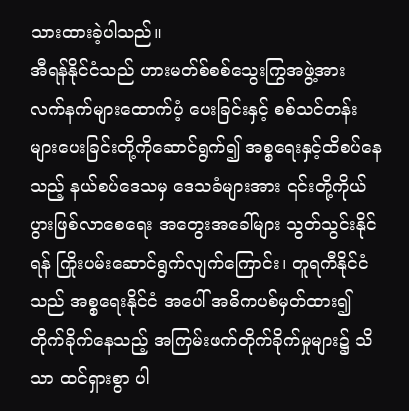သားထားခဲ့ပါသည်။
အီရန်နိုင်ငံသည် ဟားမတ်စ်စစ်သွေးကြွအဖွဲ့အား လက်နက်များထောက်ပံ့ ပေးခြင်းနှင့် စစ်သင်တန်းများပေးခြင်းတို့ကိုဆောင်ရွက်၍ အစ္စရေးနှင့်ထိစပ်နေသည့် နယ်စပ်ဒေသမှ ဒေသခံများအား ၎င်းတို့ကိုယ်ပွားဖြစ်လာစေရေး အတွေးအခေါ်များ သွတ်သွင်းနိုင်ရန် ကြိုးပမ်းဆောင်ရွက်လျက်ကြောင်း၊ တူရကီနိုင်ငံသည် အစ္စရေးနိုင်ငံ အပေါ် အဓိကပစ်မှတ်ထား၍ တိုက်ခိုက်နေသည့် အကြမ်းဖက်တိုက်ခိုက်မှုများ၌ သိသာ ထင်ရှားစွာ ပါ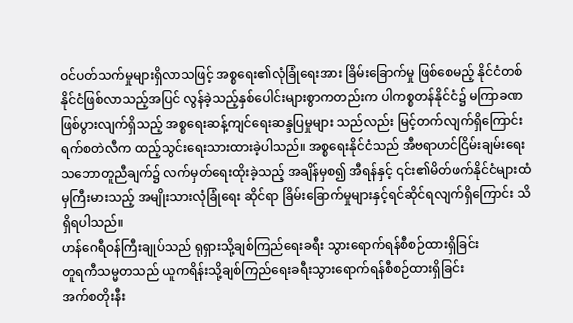ဝင်ပတ်သက်မှုများရှိလာသဖြင့် အစ္စရေး၏လုံခြုံရေးအား ခြိမ်းခြောက်မှု ဖြစ်စေမည့် နိုင်ငံတစ်နိုင်ငံဖြစ်လာသည့်အပြင် လွန်ခဲ့သည့်နှစ်ပေါင်းများစွာကတည်းက ပါကစ္စတန်နိုင်ငံ၌ မကြာခဏဖြစ်ပွားလျက်ရှိသည့် အစ္စရေးဆန့်ကျင်ရေးဆန္ဒပြမှုများ သည်လည်း မြင့်တက်လျက်ရှိကြောင်း ရက်စတဲလီက ထည့်သွင်းရေးသားထားခဲ့ပါသည်။ အစ္စရေးနိုင်ငံသည် အီဗရာဟင်ငြိမ်းချမ်းရေးသဘောတူညီချက်၌ လက်မှတ်ရေးထိုးခဲ့သည့် အချိန်မှစ၍ အီရန်နှင့် ၎င်း၏မိတ်ဖက်နိုင်ငံများထံမှကြီးမားသည့် အမျိုးသားလုံခြုံရေး ဆိုင်ရာ ခြိမ်းခြောက်မှုများနှင့်ရင်ဆိုင်ရလျက်ရှိကြောင်း သိရှိရပါသည်။
ဟန်ဂေရီဝန်ကြီးချုပ်သည် ရုရှားသို့ချစ်ကြည်ရေးခရီး သွားရောက်ရန်စီစဉ်ထားရှိခြင်း
တူရကီသမ္မတသည် ယူကရိန်းသို့ချစ်ကြည်ရေးခရီးသွားရောက်ရန်စီစဉ်ထားရှိခြင်း
အက်စတိုးနီး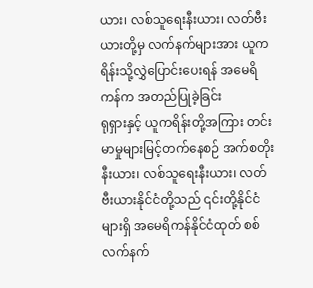ယား၊ လစ်သူရေးနီးယား၊ လတ်ဗီးယားတို့မှ လက်နက်များအား ယူကရိန်းသို့လွှဲပြောင်းပေးရန် အမေရိကန်က အတည်ပြုခဲ့ခြင်း
ရုရှားနှင့် ယူကရိန်းတို့အကြား တင်းမာမှုများမြင့်တက်နေစဉ် အက်စတိုးနီးယား၊ လစ်သူရေးနီးယား၊ လတ်ဗီးယားနိုင်ငံတို့သည် ၎င်းတို့နိုင်ငံများရှိ အမေရိကန်နိုင်ငံထုတ် စစ်လက်နက်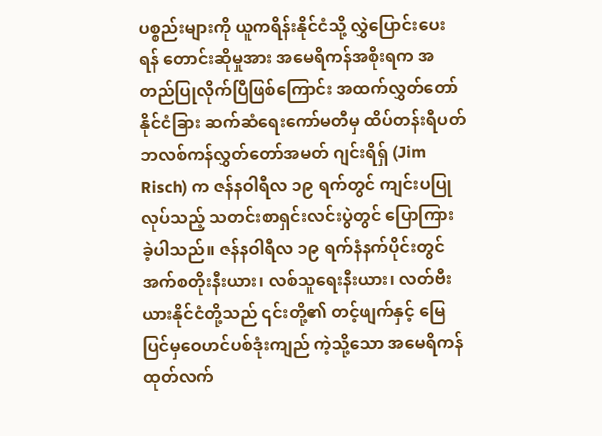ပစ္စည်းများကို ယူကရိန်းနိုင်ငံသို့ လွှဲပြောင်းပေးရန် တောင်းဆိုမှုအား အမေရိကန်အစိုးရက အတည်ပြုလိုက်ပြီဖြစ်ကြောင်း အထက်လွှတ်တော်နိုင်ငံခြား ဆက်ဆံရေးကော်မတီမှ ထိပ်တန်းရီပတ်ဘလစ်ကန်လွှတ်တော်အမတ် ဂျင်းရိရှ် (Jim Risch) က ဇန်နဝါရီလ ၁၉ ရက်တွင် ကျင်းပပြုလုပ်သည့် သတင်းစာရှင်းလင်းပွဲတွင် ပြောကြား ခဲ့ပါသည်။ ဇန်နဝါရီလ ၁၉ ရက်နံနက်ပိုင်းတွင် အက်စတိုးနီးယား၊ လစ်သူရေးနီးယား၊ လတ်ဗီးယားနိုင်ငံတို့သည် ၎င်းတို့၏ တင့်ဖျက်နှင့် မြေပြင်မှဝေဟင်ပစ်ဒုံးကျည် ကဲ့သို့သော အမေရိကန်ထုတ်လက်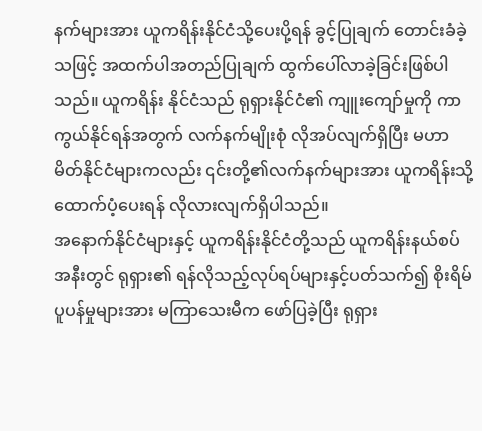နက်များအား ယူကရိန်းနိုင်ငံသို့ပေးပို့ရန် ခွင့်ပြုချက် တောင်းခံခဲ့သဖြင့် အထက်ပါအတည်ပြုချက် ထွက်ပေါ်လာခဲ့ခြင်းဖြစ်ပါသည်။ ယူကရိန်း နိုင်ငံသည် ရုရှားနိုင်ငံ၏ ကျူးကျော်မှုကို ကာကွယ်နိုင်ရန်အတွက် လက်နက်မျိုးစုံ လိုအပ်လျက်ရှိပြီး မဟာမိတ်နိုင်ငံများကလည်း ၎င်းတို့၏လက်နက်များအား ယူကရိန်းသို့ ထောက်ပံ့ပေးရန် လိုလားလျက်ရှိပါသည်။
အနောက်နိုင်ငံများနှင့် ယူကရိန်းနိုင်ငံတို့သည် ယူကရိန်းနယ်စပ်အနီးတွင် ရုရှား၏ ရန်လိုသည့်လုပ်ရပ်များနှင့်ပတ်သက်၍ စိုးရိမ်ပူပန်မှုများအား မကြာသေးမီက ဖော်ပြခဲ့ပြီး ရုရှား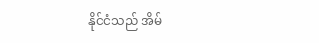နိုင်ငံသည် အိမ်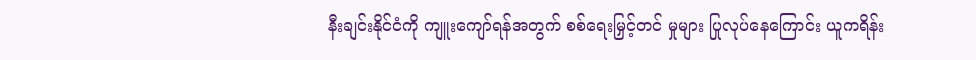နီးချင်းနိုင်ငံကို ကျူးကျော်ရန်အတွက် စစ်ရေးမြှင့်တင် မှုများ ပြုလုပ်နေကြောင်း ယူကရိန်း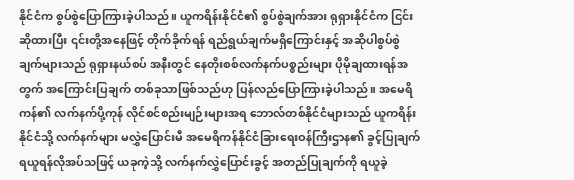နိုင်ငံက စွပ်စွဲပြောကြားခဲ့ပါသည်။ ယူကရိန်းနိုင်ငံ၏ စွပ်စွဲချက်အား ရုရှားနိုင်ငံက ငြင်းဆိုထားပြီး ၎င်းတို့အနေဖြင့် တိုက်ခိုက်ရန် ရည်ရွယ်ချက်မရှိကြောင်းနှင့် အဆိုပါစွပ်စွဲချက်များသည် ရုရှားနယ်စပ် အနီးတွင် နေတိုးစစ်လက်နက်ပစ္စည်းများ ပိုမိုချထားရန်အတွက် အကြောင်းပြချက် တစ်ခုသာဖြစ်သည်ဟု ပြန်လည်ပြောကြားခဲ့ပါသည်။ အမေရိကန်၏ လက်နက်ပို့ကုန် လိုင်စင်စည်းမျဉ်းများအရ ဘောလ်တစ်နိုင်ငံများသည် ယူကရိန်းနိုင်ငံသို့ လက်နက်များ မလွှဲပြောင်းမီ အမေရိကန်နိုင်ငံခြားရေးဝန်ကြီးဌာန၏ ခွင့်ပြုချက်ရယူရန်လိုအပ်သဖြင့် ယခုကဲ့သို့ လက်နက်လွှဲပြောင်းခွင့် အတည်ပြုချက်ကို ရယူခဲ့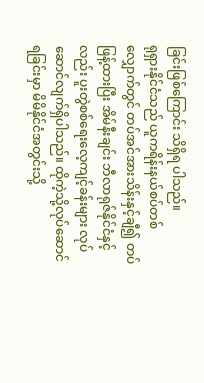ခြင်းဖြစ်ကြောင်း သိရှိရ ပါသည်။
ရုရှားနိုင်ငံသည် ယူကရိန်းနယ်စပ်တစ်လျှောက်တွင် တပ်အင်အားသိန်းနှင့်ချီ၍ တပ်ဖြန့်ထားပြီး အိမ်နီးချင်း ဘီလာရုဇ်နိုင်ငံနှင့်လည်း ပူးတွဲစစ်ရေးလေ့ကျင့်ခန်းများ လုပ်ဆောင်လျက်ရှိပါသည်။ ထိုကဲ့သို့လုပ်ဆောင်ရခြင်းမှာ မိမိနိုင်ငံအတွင်းသို့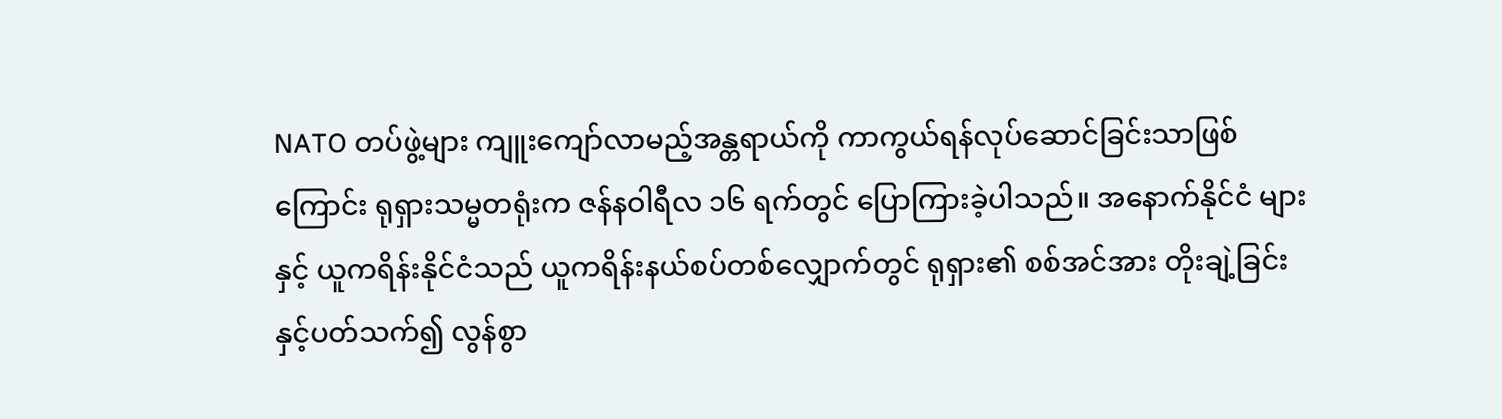NATO တပ်ဖွဲ့များ ကျူးကျော်လာမည့်အန္တရာယ်ကို ကာကွယ်ရန်လုပ်ဆောင်ခြင်းသာဖြစ်ကြောင်း ရုရှားသမ္မတရုံးက ဇန်နဝါရီလ ၁၆ ရက်တွင် ပြောကြားခဲ့ပါသည်။ အနောက်နိုင်ငံ များနှင့် ယူကရိန်းနိုင်ငံသည် ယူကရိန်းနယ်စပ်တစ်လျှောက်တွင် ရုရှား၏ စစ်အင်အား တိုးချဲ့ခြင်းနှင့်ပတ်သက်၍ လွန်စွာ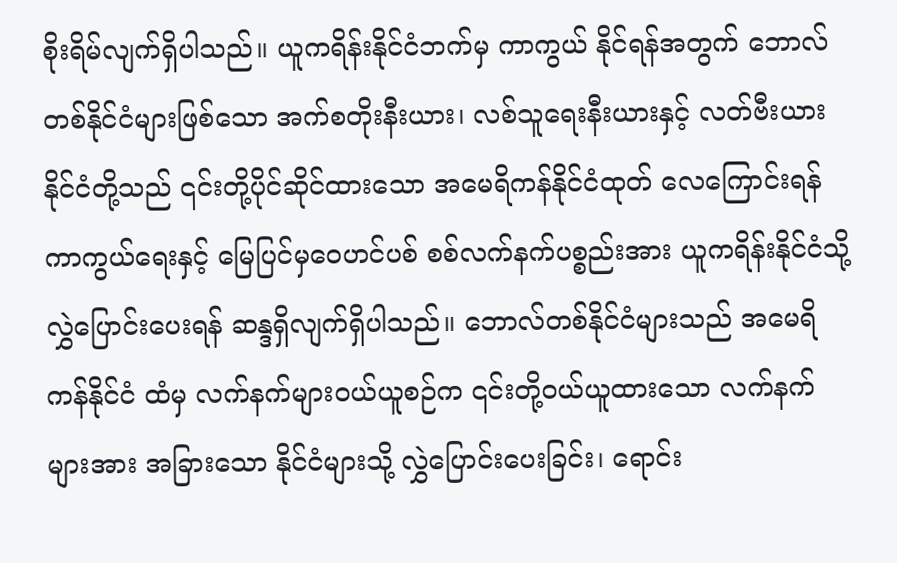စိုးရိမ်လျက်ရှိပါသည်။ ယူကရိန်းနိုင်ငံဘက်မှ ကာကွယ် နိုင်ရန်အတွက် ဘောလ်တစ်နိုင်ငံများဖြစ်သော အက်စတိုးနီးယား၊ လစ်သူရေးနီးယားနှင့် လတ်ဗီးယားနိုင်ငံတို့သည် ၎င်းတို့ပိုင်ဆိုင်ထားသော အမေရိကန်နိုင်ငံထုတ် လေကြောင်းရန် ကာကွယ်ရေးနှင့် မြေပြင်မှဝေဟင်ပစ် စစ်လက်နက်ပစ္စည်းအား ယူကရိန်းနိုင်ငံသို့ လွှဲပြောင်းပေးရန် ဆန္ဒရှိလျက်ရှိပါသည်။ ဘောလ်တစ်နိုင်ငံများသည် အမေရိကန်နိုင်ငံ ထံမှ လက်နက်များဝယ်ယူစဉ်က ၎င်းတို့ဝယ်ယူထားသော လက်နက်များအား အခြားသော နိုင်ငံများသို့ လွှဲပြောင်းပေးခြင်း၊ ရောင်း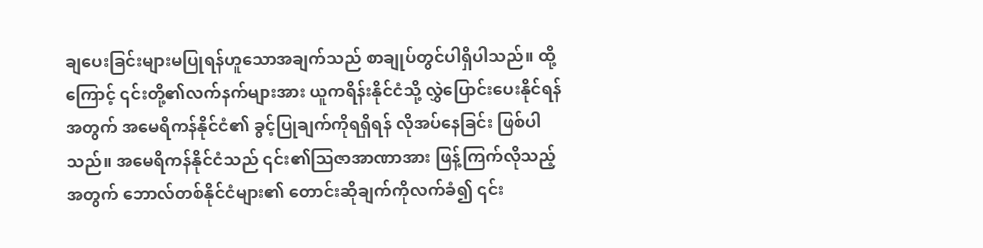ချပေးခြင်းများမပြုရန်ဟူသောအချက်သည် စာချုပ်တွင်ပါရှိပါသည်။ ထို့ကြောင့် ၎င်းတို့၏လက်နက်များအား ယူကရိန်းနိုင်ငံသို့ လွှဲပြောင်းပေးနိုင်ရန်အတွက် အမေရိကန်နိုင်ငံ၏ ခွင့်ပြုချက်ကိုရရှိရန် လိုအပ်နေခြင်း ဖြစ်ပါသည်။ အမေရိကန်နိုင်ငံသည် ၎င်း၏ဩဇာအာဏာအား ဖြန့်ကြက်လိုသည့်အတွက် ဘောလ်တစ်နိုင်ငံများ၏ တောင်းဆိုချက်ကိုလက်ခံ၍ ၎င်း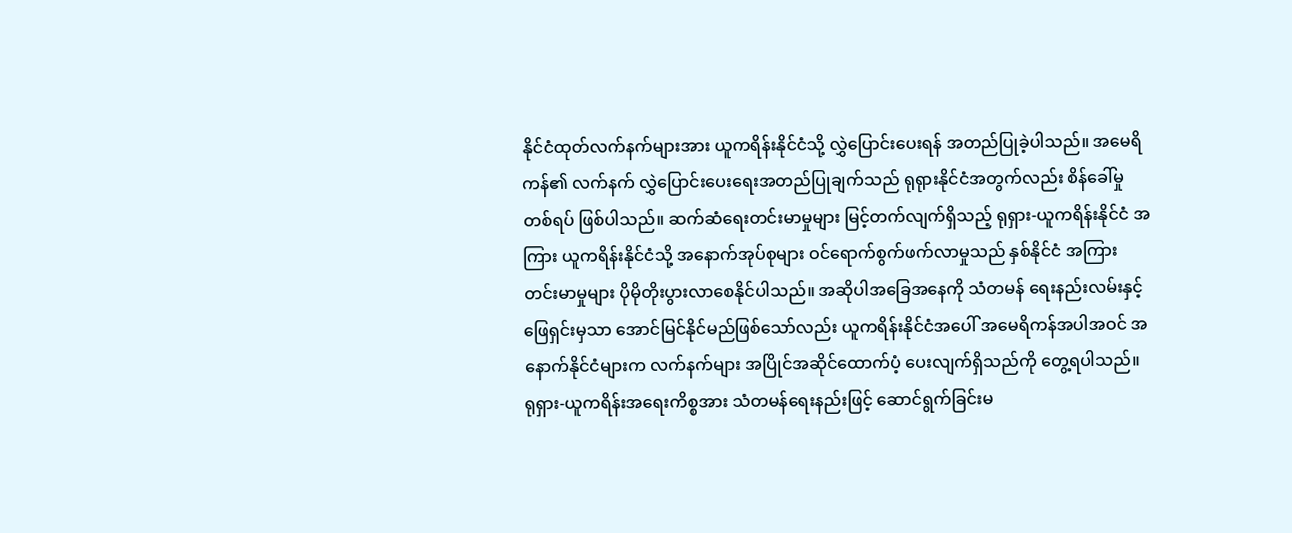နိုင်ငံထုတ်လက်နက်များအား ယူကရိန်းနိုင်ငံသို့ လွှဲပြောင်းပေးရန် အတည်ပြုခဲ့ပါသည်။ အမေရိကန်၏ လက်နက် လွှဲပြောင်းပေးရေးအတည်ပြုချက်သည် ရုရုားနိုင်ငံအတွက်လည်း စိန်ခေါ်မှုတစ်ရပ် ဖြစ်ပါသည်။ ဆက်ဆံရေးတင်းမာမှုများ မြင့်တက်လျက်ရှိသည့် ရုရှား-ယူကရိန်းနိုင်ငံ အကြား ယူကရိန်းနိုင်ငံသို့ အနောက်အုပ်စုများ ဝင်ရောက်စွက်ဖက်လာမှုသည် နှစ်နိုင်ငံ အကြားတင်းမာမှုများ ပိုမိုတိုးပွားလာစေနိုင်ပါသည်။ အဆိုပါအခြေအနေကို သံတမန် ရေးနည်းလမ်းနှင့်ဖြေရှင်းမှသာ အောင်မြင်နိုင်မည်ဖြစ်သော်လည်း ယူကရိန်းနိုင်ငံအပေါ် အမေရိကန်အပါအဝင် အနောက်နိုင်ငံများက လက်နက်များ အပြိုင်အဆိုင်ထောက်ပံ့ ပေးလျက်ရှိသည်ကို တွေ့ရပါသည်။ ရုရှား-ယူကရိန်းအရေးကိစ္စအား သံတမန်ရေးနည်းဖြင့် ဆောင်ရွက်ခြင်းမ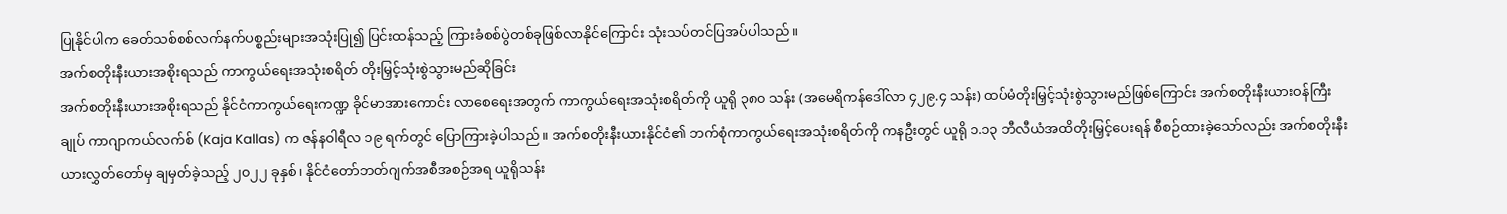ပြုနိုင်ပါက ခေတ်သစ်စစ်လက်နက်ပစ္စည်းများအသုံးပြု၍ ပြင်းထန်သည့် ကြားခံစစ်ပွဲတစ်ခုဖြစ်လာနိုင်ကြောင်း သုံးသပ်တင်ပြအပ်ပါသည်။
အက်စတိုးနီးယားအစိုးရသည် ကာကွယ်ရေးအသုံးစရိတ် တိုးမြှင့်သုံးစွဲသွားမည်ဆိုခြင်း
အက်စတိုးနီးယားအစိုးရသည် နိုင်ငံကာကွယ်ရေးကဏ္ဍ ခိုင်မာအားကောင်း လာစေရေးအတွက် ကာကွယ်ရေးအသုံးစရိတ်ကို ယူရို ၃၈၀ သန်း (အမေရိကန်ဒေါ်လာ ၄၂၉.၄ သန်း) ထပ်မံတိုးမြှင့်သုံးစွဲသွားမည်ဖြစ်ကြောင်း အက်စတိုးနီးယားဝန်ကြီးချုပ် ကာဂျာကယ်လက်စ် (Kaja Kallas) က ဇန်နဝါရီလ ၁၉ ရက်တွင် ပြောကြားခဲ့ပါသည်။ အက်စတိုးနီးယားနိုင်ငံ၏ ဘက်စုံကာကွယ်ရေးအသုံးစရိတ်ကို ကနဦးတွင် ယူရို ၁.၁၃ ဘီလီယံအထိတိုးမြှင့်ပေးရန် စီစဉ်ထားခဲ့သော်လည်း အက်စတိုးနီးယားလွှတ်တော်မှ ချမှတ်ခဲ့သည့် ၂၀၂၂ ခုနှစ်၊ နိုင်ငံတော်ဘတ်ဂျက်အစီအစဉ်အရ ယူရိုသန်း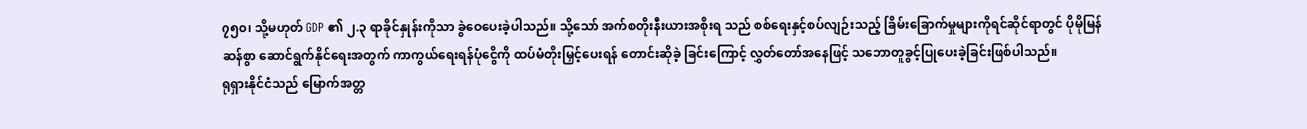၇၅၀၊ သို့မဟုတ် GDP ၏ ၂.၃ ရာခိုင်နှုန်းကိုသာ ခွဲဝေပေးခဲ့ပါသည်။ သို့သော် အက်စတိုးနီးယားအစိုးရ သည် စစ်ရေးနှင့်စပ်လျဉ်းသည့် ခြိမ်းခြောက်မှုများကိုရင်ဆိုင်ရာတွင် ပိုမိုမြန်ဆန်စွာ ဆောင်ရွက်နိုင်ရေးအတွက် ကာကွယ်ရေးရန်ပုံငွေိကို ထပ်မံတိုးမြှင့်ပေးရန် တောင်းဆိုခဲ့ ခြင်းကြောင့် လွှတ်တော်အနေဖြင့် သဘောတူခွင့်ပြုပေးခဲ့ခြင်းဖြစ်ပါသည်။
ရုရှားနိုင်ငံသည် မြောက်အတ္တ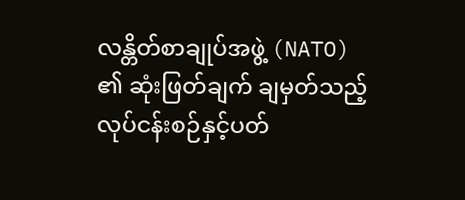လန္တိတ်စာချုပ်အဖွဲ့ (NATO) ၏ ဆုံးဖြတ်ချက် ချမှတ်သည့် လုပ်ငန်းစဉ်နှင့်ပတ်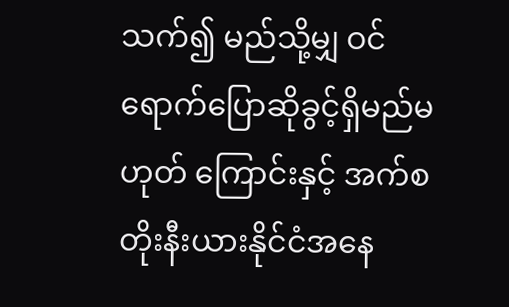သက်၍ မည်သို့မျှ ဝင်ရောက်ပြောဆိုခွင့်ရှိမည်မဟုတ် ကြောင်းနှင့် အက်စတိုးနီးယားနိုင်ငံအနေ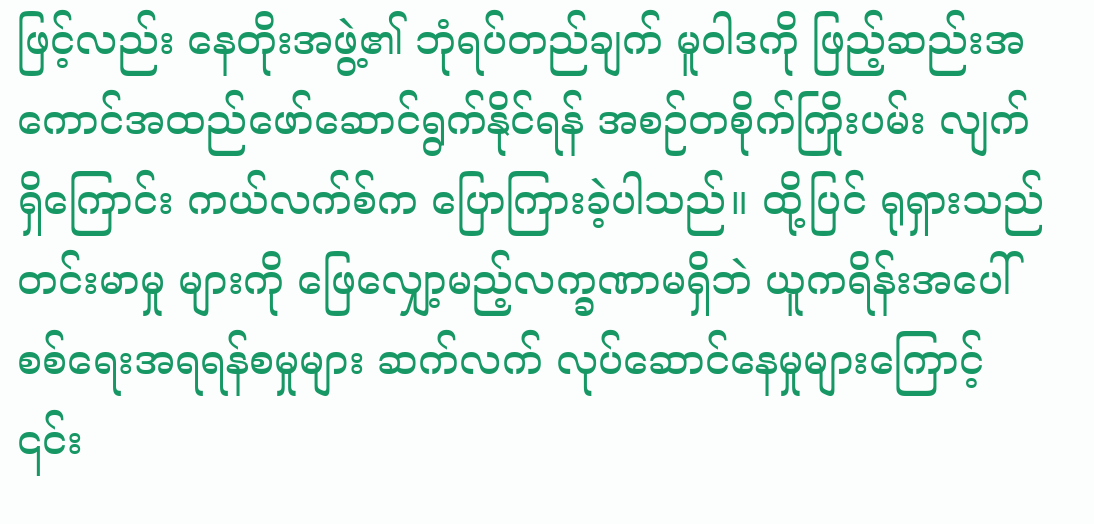ဖြင့်လည်း နေတိုးအဖွဲ့၏ ဘုံရပ်တည်ချက် မူဝါဒကို ဖြည့်ဆည်းအကောင်အထည်ဖော်ဆောင်ရွက်နိုင်ရန် အစဉ်တစိုက်ကြိုးပမ်း လျက်ရှိကြောင်း ကယ်လက်စ်က ပြောကြားခဲ့ပါသည်။ ထို့ပြင် ရုရှားသည် တင်းမာမှု များကို ဖြေလျှော့မည့်လက္ခဏာမရှိဘဲ ယူကရိန်းအပေါ် စစ်ရေးအရရန်စမှုများ ဆက်လက် လုပ်ဆောင်နေမှုများကြောင့် ၎င်း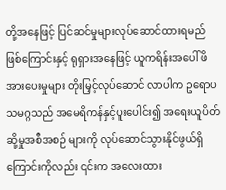တို့အနေဖြင့် ပြင်ဆင်မှုများလုပ်ဆောင်ထားရမည် ဖြစ်ကြောင်းနှင့် ရုရှားအနေဖြင့် ယူကရိန်းအပေါ် ဖိအားပေးမှုများ တိုးမြှင့်လုပ်ဆောင် လာပါက ဥရောပသမဂ္ဂသည် အမေရိကန်နှင့်ပူးပေါင်း၍ အရေးယူပိတ်ဆို့မှုအစီအစဉ် များကို လုပ်ဆောင်သွားနိုင်ဖွယ်ရှိကြောင်းကိုလည်း ၎င်းက အလေးထား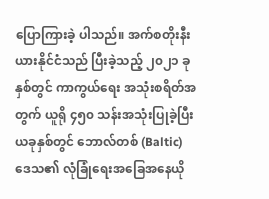ပြောကြားခဲ့ ပါသည်။ အက်စတိုးနီးယားနိုင်ငံသည် ပြီးခဲ့သည့် ၂၀၂၁ ခုနှစ်တွင် ကာကွယ်ရေး အသုံးစရိတ်အတွက် ယူရို ၄၅၀ သန်းအသုံးပြုခဲ့ပြီး ယခုနှစ်တွင် ဘောလ်တစ် (Baltic) ဒေသ၏ လုံခြုံရေးအခြေအနေယို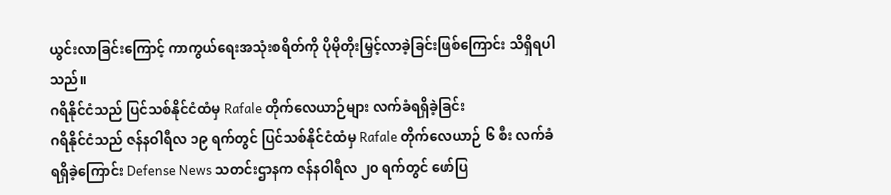ယွင်းလာခြင်းကြောင့် ကာကွယ်ရေးအသုံးစရိတ်ကို ပိုမိုတိုးမြှင့်လာခဲ့ခြင်းဖြစ်ကြောင်း သိရှိရပါသည်။
ဂရိနိုင်ငံသည် ပြင်သစ်နိုင်ငံထံမှ Rafale တိုက်လေယာဉ်များ လက်ခံရရှိခဲ့ခြင်း
ဂရိနိုင်ငံသည် ဇန်နဝါရီလ ၁၉ ရက်တွင် ပြင်သစ်နိုင်ငံထံမှ Rafale တိုက်လေယာဉ် ၆ စီး လက်ခံရရှိခဲ့ကြောင်း Defense News သတင်းဌာနက ဇန်နဝါရီလ ၂၀ ရက်တွင် ဖော်ပြ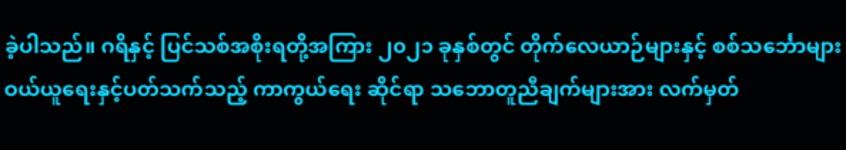ခဲ့ပါသည်။ ဂရိနှင့် ပြင်သစ်အစိုးရတို့အကြား ၂၀၂၁ ခုနှစ်တွင် တိုက်လေယာဉ်များနှင့် စစ်သင်္ဘောများဝယ်ယူရေးနှင့်ပတ်သက်သည့် ကာကွယ်ရေး ဆိုင်ရာ သဘောတူညီချက်များအား လက်မှတ်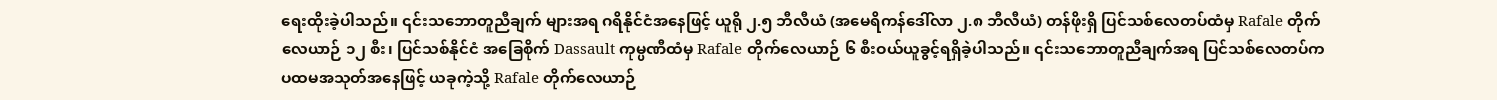ရေးထိုးခဲ့ပါသည်။ ၎င်းသဘောတူညီချက် များအရ ဂရိနိုင်ငံအနေဖြင့် ယူရို ၂.၅ ဘီလီယံ (အမေရိကန်ဒေါ်လာ ၂.၈ ဘီလီယံ) တန်ဖိုးရှိ ပြင်သစ်လေတပ်ထံမှ Rafale တိုက်လေယာဉ် ၁၂ စီး၊ ပြင်သစ်နိုင်ငံ အခြေစိုက် Dassault ကုမ္ပဏီထံမှ Rafale တိုက်လေယာဉ် ၆ စီးဝယ်ယူခွင့်ရရှိခဲ့ပါသည်။ ၎င်းသဘောတူညီချက်အရ ပြင်သစ်လေတပ်က ပထမအသုတ်အနေဖြင့် ယခုကဲ့သို့ Rafale တိုက်လေယာဉ်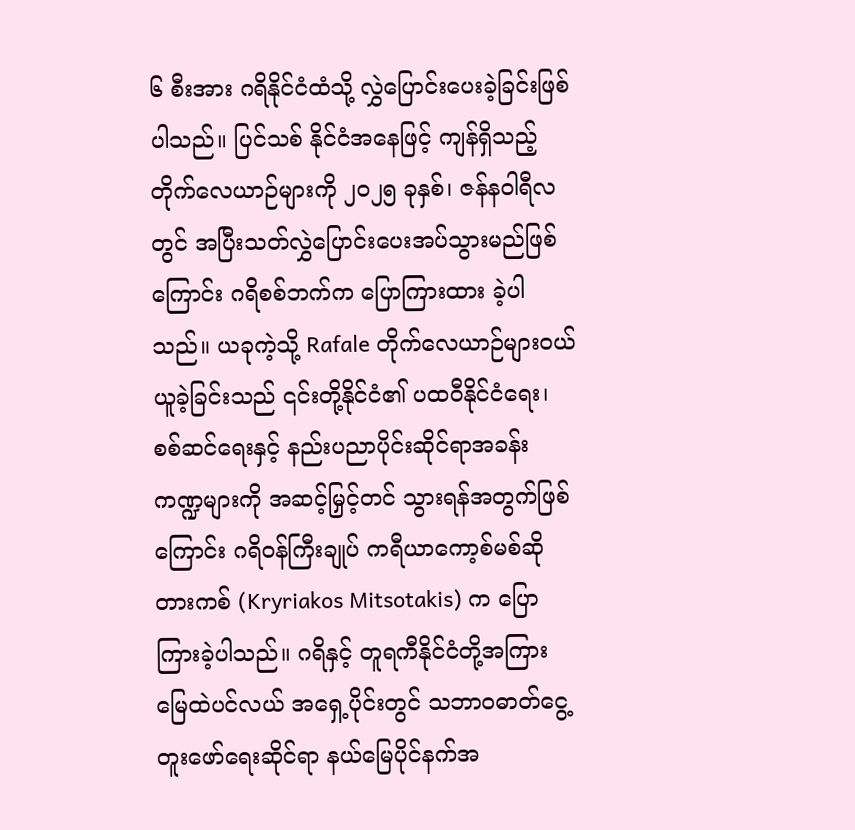၆ စီးအား ဂရိနိုင်ငံထံသို့ လွှဲပြောင်းပေးခဲ့ခြင်းဖြစ်ပါသည်။ ပြင်သစ် နိုင်ငံအနေဖြင့် ကျန်ရှိသည့်တိုက်လေယာဉ်များကို ၂၀၂၅ ခုနှစ်၊ ဇန်နဝါရီလတွင် အပြီးသတ်လွှဲပြောင်းပေးအပ်သွားမည်ဖြစ်ကြောင်း ဂရိစစ်ဘက်က ပြောကြားထား ခဲ့ပါသည်။ ယခုကဲ့သို့ Rafale တိုက်လေယာဉ်များဝယ်ယူခဲ့ခြင်းသည် ၎င်းတို့နိုင်ငံ၏ ပထဝီနိုင်ငံရေး၊ စစ်ဆင်ရေးနှင့် နည်းပညာပိုင်းဆိုင်ရာအခန်းကဏ္ဍများကို အဆင့်မြှင့်တင် သွားရန်အတွက်ဖြစ်ကြောင်း ဂရိဝန်ကြီးချုပ် ကရီယာကော့စ်မစ်ဆိုတားကစ် (Kryriakos Mitsotakis) က ပြောကြားခဲ့ပါသည်။ ဂရိနှင့် တူရကီနိုင်ငံတို့အကြား မြေထဲပင်လယ် အရှေ့ပိုင်းတွင် သဘာဝဓာတ်ငွေ့တူးဖော်ရေးဆိုင်ရာ နယ်မြေပိုင်နက်အ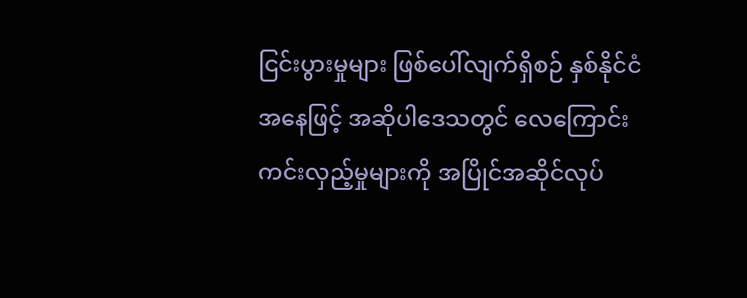ငြင်းပွားမှုများ ဖြစ်ပေါ်လျက်ရှိစဉ် နှစ်နိုင်ငံအနေဖြင့် အဆိုပါဒေသတွင် လေကြောင်းကင်းလှည့်မှုများကို အပြိုင်အဆိုင်လုပ်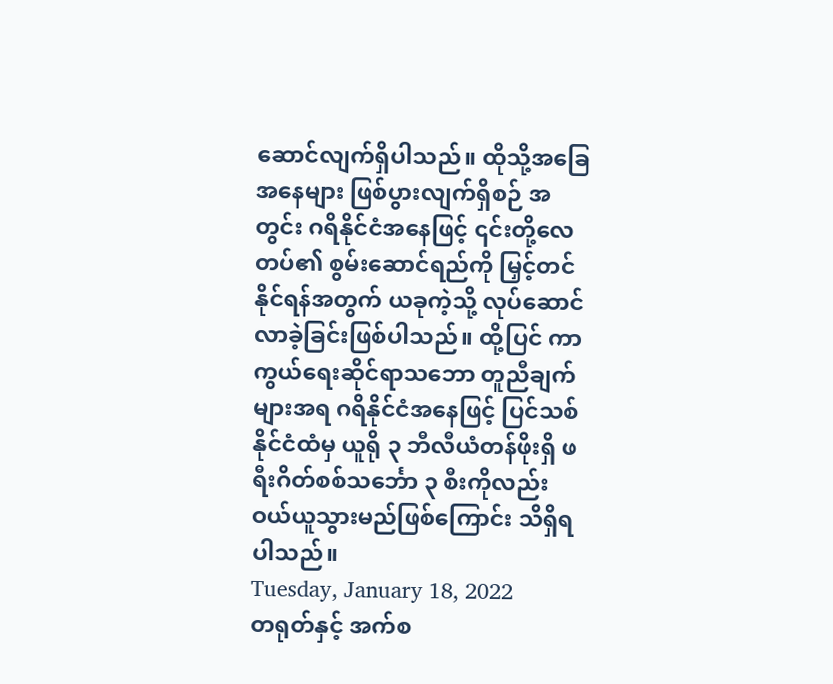ဆောင်လျက်ရှိပါသည်။ ထိုသို့အခြေအနေများ ဖြစ်ပွားလျက်ရှိစဉ် အတွင်း ဂရိနိုင်ငံအနေဖြင့် ၎င်းတို့လေတပ်၏ စွမ်းဆောင်ရည်ကို မြှင့်တင်နိုင်ရန်အတွက် ယခုကဲ့သို့ လုပ်ဆောင်လာခဲ့ခြင်းဖြစ်ပါသည်။ ထို့ပြင် ကာကွယ်ရေးဆိုင်ရာသဘော တူညီချက်များအရ ဂရိနိုင်ငံအနေဖြင့် ပြင်သစ်နိုင်ငံထံမှ ယူရို ၃ ဘီလီယံတန်ဖိုးရှိ ဖရီးဂိတ်စစ်သင်္ဘော ၃ စီးကိုလည်း ဝယ်ယူသွားမည်ဖြစ်ကြောင်း သိရှိရပါသည်။
Tuesday, January 18, 2022
တရုတ်နှင့် အက်စ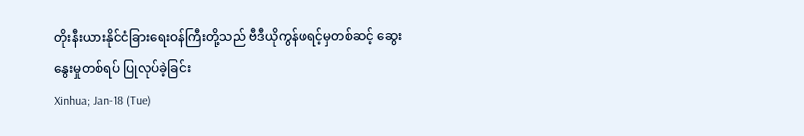တိုးနီးယားနိုင်ငံခြားရေးဝန်ကြီးတို့သည် ဗီဒီယိုကွန်ဖရင့်မှတစ်ဆင့် ဆွေးနွေးမှုတစ်ရပ် ပြုလုပ်ခဲ့ခြင်း
Xinhua; Jan-18 (Tue)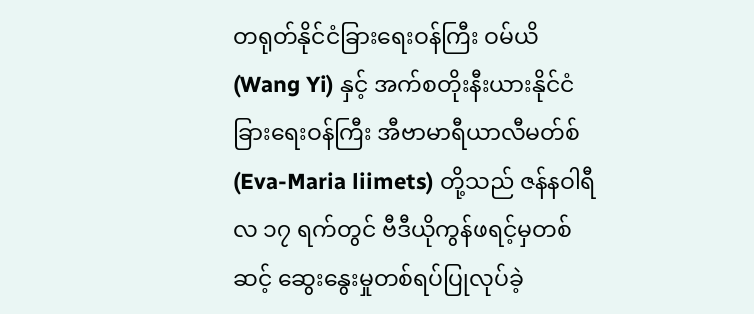တရုတ်နိုင်ငံခြားရေးဝန်ကြီး ဝမ်ယိ (Wang Yi) နှင့် အက်စတိုးနီးယားနိုင်ငံ ခြားရေးဝန်ကြီး အီဗာမာရီယာလီမတ်စ် (Eva-Maria liimets) တို့သည် ဇန်နဝါရီလ ၁၇ ရက်တွင် ဗီဒီယိုကွန်ဖရင့်မှတစ်ဆင့် ဆွေးနွေးမှုတစ်ရပ်ပြုလုပ်ခဲ့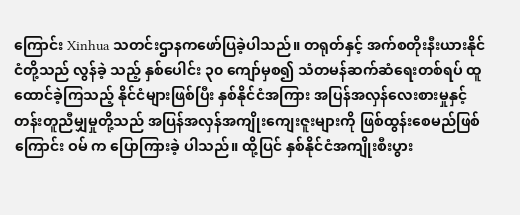ကြောင်း Xinhua သတင်းဌာနကဖော်ပြခဲ့ပါသည်။ တရုတ်နှင့် အက်စတိုးနီးယားနိုင်ငံတို့သည် လွန်ခဲ့ သည့် နှစ်ပေါင်း ၃၀ ကျော်မှစ၍ သံတမန်ဆက်ဆံရေးတစ်ရပ် ထူထောင်ခဲ့ကြသည့် နိုင်ငံများဖြစ်ပြီး နှစ်နိုင်ငံအကြား အပြန်အလှန်လေးစားမှုနှင့်တန်းတူညီမျှမှုတို့သည် အပြန်အလှန်အကျိုးကျေးဇူးများကို ဖြစ်ထွန်းစေမည်ဖြစ်ကြောင်း ဝမ် က ပြောကြားခဲ့ ပါသည်။ ထို့ပြင် နှစ်နိုင်ငံအကျိုးစီးပွား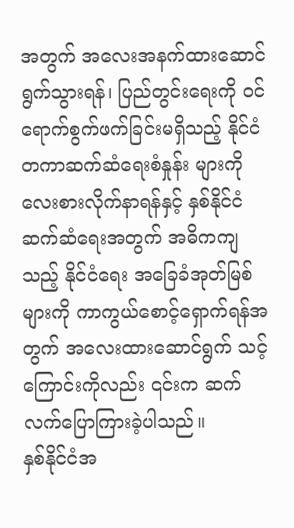အတွက် အလေးအနက်ထားဆောင်ရွက်သွားရန်၊ ပြည်တွင်းရေးကို ဝင်ရောက်စွက်ဖက်ခြင်းမရှိသည့် နိုင်ငံတကာဆက်ဆံရေးစံနှုန်း များကို လေးစားလိုက်နာရန်နှင့် နှစ်နိုင်ငံဆက်ဆံရေးအတွက် အဓိကကျသည့် နိုင်ငံရေး အခြေခံအုတ်မြစ်များကို ကာကွယ်စောင့်ရှောက်ရန်အတွက် အလေးထားဆောင်ရွက် သင့်ကြောင်းကိုလည်း ၎င်းက ဆက်လက်ပြောကြားခဲ့ပါသည်။
နှစ်နိုင်ငံအ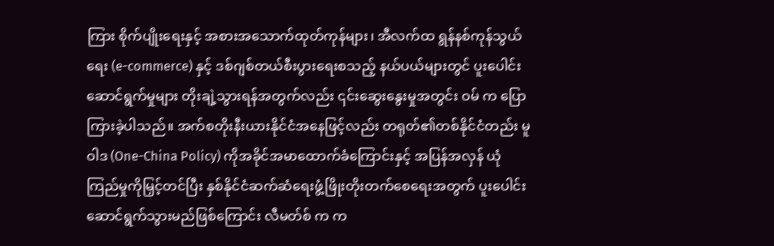ကြား စိုက်ပျိုးရေးနှင့် အစားအသောက်ထုတ်ကုန်များ၊ အီလက်ထ ရွန်နစ်ကုန်သွယ်ရေး (e-commerce) နှင့် ဒစ်ဂျစ်တယ်စီးပွားရေးစသည့် နယ်ပယ်များတွင် ပူးပေါင်းဆောင်ရွက်မှုများ တိုးချဲ့သွားရန်အတွက်လည်း ၎င်းဆွေးနွေးမှုအတွင်း ဝမ် က ပြောကြားခဲ့ပါသည်။ အက်စတိုးနီးယားနိုင်ငံအနေဖြင့်လည်း တရုတ်၏တစ်နိုင်ငံတည်း မူဝါဒ (One-China Policy) ကိုအခိုင်အမာထောက်ခံကြောင်းနှင့် အပြန်အလှန် ယုံကြည်မှုကိုမြှင့်တင်ပြီး နှစ်နိုင်ငံဆက်ဆံရေးဖွံ့ဖြိုးတိုးတက်စေရေးအတွက် ပူးပေါင်း ဆောင်ရွက်သွားမည်ဖြစ်ကြောင်း လီမတ်စ် က က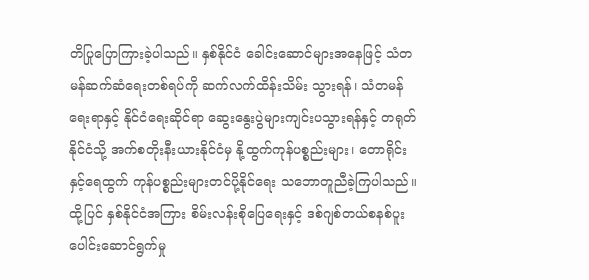တိပြုပြောကြားခဲ့ပါသည်။ နှစ်နိုင်ငံ ခေါင်းဆောင်များအနေဖြင့် သံတမန်ဆက်ဆံရေးတစ်ရပ်ကို ဆက်လက်ထိန်းသိမ်း သွားရန်၊ သံတမန်ရေးရာနှင့် နိုင်ငံရေးဆိုင်ရာ ဆွေးနွေးပွဲများကျင်းပသွားရန်နှင့် တရုတ် နိုင်ငံသို့ အက်စတိုးနီးယားနိုင်ငံမှ နို့ထွက်ကုန်ပစ္စည်းများ၊ တောရိုင်းနှင့်ရေထွက် ကုန်ပစ္စည်းများတင်ပို့နိုင်ရေး သဘောတူညီခဲ့ကြပါသည်။ ထို့ပြင် နှစ်နိုင်ငံအကြား စိမ်းလန်းစိုပြေရေးနှင့် ဒစ်ဂျစ်တယ်စနစ်ပူးပေါင်းဆောင်ရွက်မှု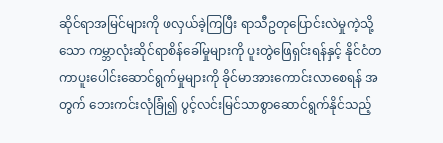ဆိုင်ရာအမြင်များကို ဖလှယ်ခဲ့ကြပြီး ရာသီဥတုပြောင်းလဲမှုကဲ့သို့သော ကမ္ဘာလုံးဆိုင်ရာစိန်ခေါ်မှုများကို ပူးတွဲဖြေရှင်းရန်နှင့် နိုင်ငံတကာပူးပေါင်းဆောင်ရွက်မှုများကို ခိုင်မာအားကောင်းလာစေရန် အတွက် ဘေးကင်းလုံခြုံ၍ ပွင့်လင်းမြင်သာစွာဆောင်ရွက်နိုင်သည့်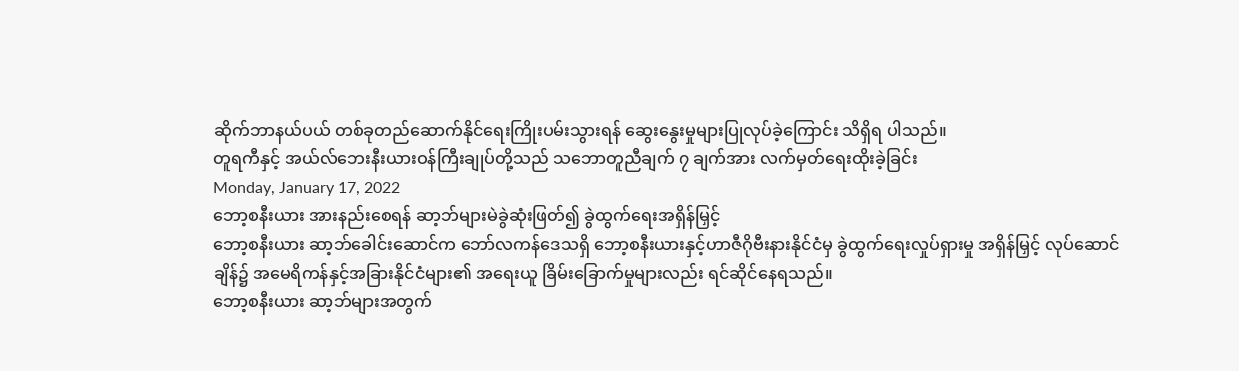ဆိုက်ဘာနယ်ပယ် တစ်ခုတည်ဆောက်နိုင်ရေးကြိုးပမ်းသွားရန် ဆွေးနွေးမှုများပြုလုပ်ခဲ့ကြောင်း သိရှိရ ပါသည်။
တူရကီနှင့် အယ်လ်ဘေးနီးယားဝန်ကြီးချုပ်တို့သည် သဘောတူညီချက် ၇ ချက်အား လက်မှတ်ရေးထိုးခဲ့ခြင်း
Monday, January 17, 2022
ဘော့စနီးယား အားနည်းစေရန် ဆာ့ဘ်များမဲခွဲဆုံးဖြတ်၍ ခွဲထွက်ရေးအရှိန်မြှင့်
ဘော့စနီးယား ဆာ့ဘ်ခေါင်းဆောင်က ဘော်လကန်ဒေသရှိ ဘော့စနီးယားနှင့်ဟာဇီဂိုဗီးနားနိုင်ငံမှ ခွဲထွက်ရေးလှုပ်ရှားမှု အရှိန်မြှင့် လုပ်ဆောင်ချိန်၌ အမေရိကန်နှင့်အခြားနိုင်ငံများ၏ အရေးယူ ခြိမ်းခြောက်မှုများလည်း ရင်ဆိုင်နေရသည်။
ဘော့စနီးယား ဆာ့ဘ်များအတွက်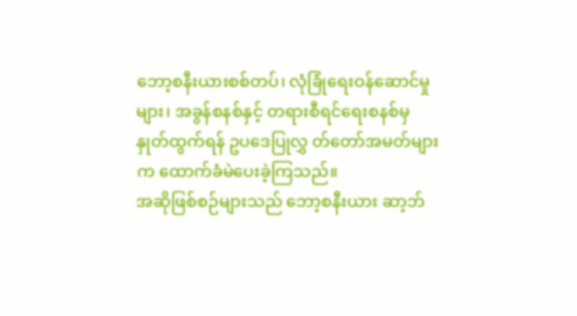ဘော့စနီးယားစစ်တပ်၊ လုံခြုံရေးဝန်ဆောင်မှုများ၊ အခွန်စနစ်နှင့် တရားစီရင်ရေးစနစ်မှ နှုတ်ထွက်ရန် ဥပဒေပြုလွှ တ်တော်အမတ်များက ထောက်ခံမဲပေးခဲ့ကြသည်။
အဆိုဖြစ်စဉ်များသည် ဘော့စနီးယား ဆာ့ဘ်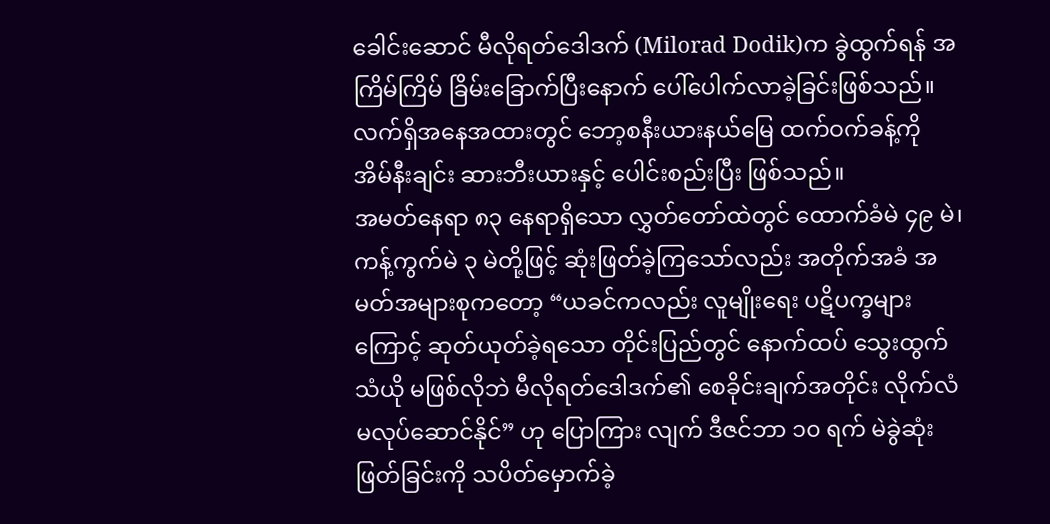ခေါင်းဆောင် မီလိုရတ်ဒေါဒက် (Milorad Dodik)က ခွဲထွက်ရန် အကြိမ်ကြိမ် ခြိမ်းခြောက်ပြီးနောက် ပေါ်ပေါက်လာခဲ့ခြင်းဖြစ်သည်။ လက်ရှိအနေအထားတွင် ဘော့စနီးယားနယ်မြေ ထက်ဝက်ခန့်ကို အိမ်နီးချင်း ဆားဘီးယားနှင့် ပေါင်းစည်းပြီး ဖြစ်သည်။
အမတ်နေရာ ၈၃ နေရာရှိသော လွှတ်တော်ထဲတွင် ထောက်ခံမဲ ၄၉ မဲ၊ ကန့်ကွက်မဲ ၃ မဲတို့ဖြင့် ဆုံးဖြတ်ခဲ့ကြသော်လည်း အတိုက်အခံ အမတ်အများစုကတော့ “ယခင်ကလည်း လူမျိုးရေး ပဋိပက္ခများကြောင့် ဆုတ်ယုတ်ခဲ့ရသော တိုင်းပြည်တွင် နောက်ထပ် သွေးထွက်သံယို မဖြစ်လိုဘဲ မီလိုရတ်ဒေါဒက်၏ စေခိုင်းချက်အတိုင်း လိုက်လံမလုပ်ဆောင်နိုင်” ဟု ပြောကြား လျက် ဒီဇင်ဘာ ၁၀ ရက် မဲခွဲဆုံးဖြတ်ခြင်းကို သပိတ်မှောက်ခဲ့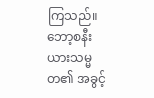ကြသည်။
ဘော့စနီးယားသမ္မတ၏ အခွင့်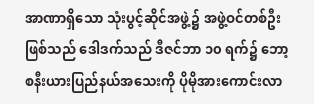အာဏာရှိသော သုံးပွင့်ဆိုင်အဖွဲ့၌ အဖွဲ့ဝင်တစ်ဦးဖြစ်သည် ဒေါဒက်သည် ဒီဇင်ဘာ ၁၀ ရက်၌ ဘော့စနီးယားပြည်နယ်အသေးကို ပိုမိုအားကောင်းလာ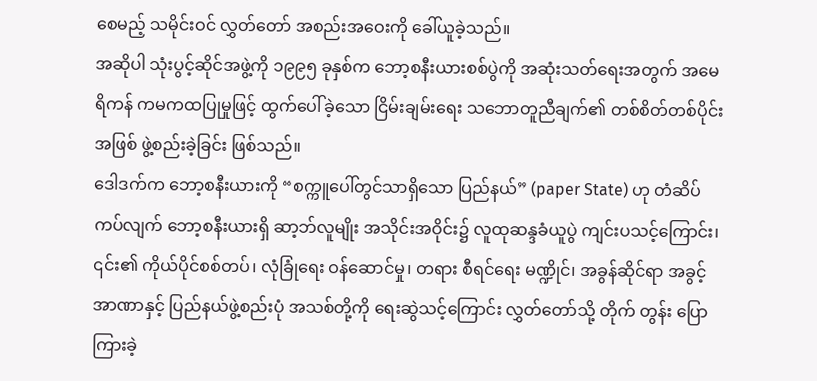စေမည့် သမိုင်းဝင် လွှတ်တော် အစည်းအဝေးကို ခေါ်ယူခဲ့သည်။
အဆိုပါ သုံးပွင့်ဆိုင်အဖွဲ့ကို ၁၉၉၅ ခုနှစ်က ဘော့စနီးယားစစ်ပွဲကို အဆုံးသတ်ရေးအတွက် အမေရိကန် ကမကထပြုမှုဖြင့် ထွက်ပေါ်ခဲ့သော ငြိမ်းချမ်းရေး သဘောတူညီချက်၏ တစ်စိတ်တစ်ပိုင်းအဖြစ် ဖွဲ့စည်းခဲ့ခြင်း ဖြစ်သည်။
ဒေါဒက်က ဘော့စနီးယားကို “စက္ကူပေါ်တွင်သာရှိသော ပြည်နယ်” (paper State) ဟု တံဆိပ်ကပ်လျက် ဘော့စနီးယားရှိ ဆာ့ဘ်လူမျိုး အသိုင်းအဝိုင်း၌ လူထုဆန္ဒခံယူပွဲ ကျင်းပသင့်ကြောင်း၊ ၎င်း၏ ကိုယ်ပိုင်စစ်တပ်၊ လုံခြုံရေး ဝန်ဆောင်မှု၊ တရား စီရင်ရေး မဏ္ဍိုင်၊ အခွန်ဆိုင်ရာ အခွင့်အာဏာနှင့် ပြည်နယ်ဖွဲ့စည်းပုံ အသစ်တို့ကို ရေးဆွဲသင့်ကြောင်း လွှတ်တော်သို့ တိုက် တွန်း ပြောကြားခဲ့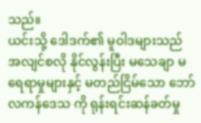သည်။
ယင်းသို့ ဒေါဒက်၏ မူဝါဒများသည် အလျင်စလို နိုင်လွန်းပြီး မသေချာ မရေရာမှုများနှင့် မတည်ငြိမ်သော ဘော်လကန်ဒေသ ကို ရုန်းရင်းဆန်ခတ်မှု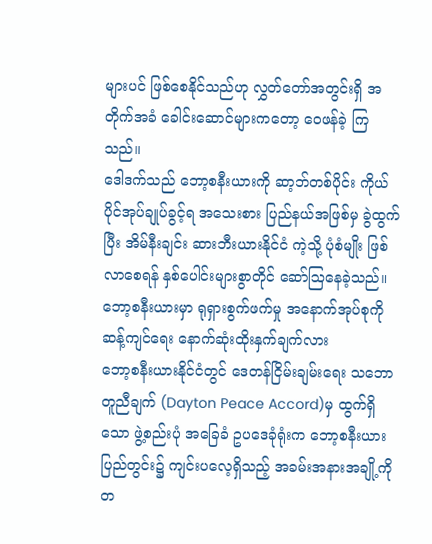များပင် ဖြစ်စေနိုင်သည်ဟု လွှတ်တော်အတွင်းရှိ အတိုက်အခံ ခေါင်းဆောင်များကတော့ ဝေဖန်ခဲ့ ကြ သည်။
ဒေါဒက်သည် ဘော့စနီးယားကို ဆာ့ဘ်တစ်ပိုင်း ကိုယ်ပိုင်အုပ်ချုပ်ခွင့်ရ အသေးစား ပြည်နယ်အဖြစ်မှ ခွဲထွက်ပြီး အိမ်နီးချင်း ဆားဘီးယားနိုင်ငံ ကဲ့သို့ ပုံစံမျိုး ဖြစ်လာစေရန် နှစ်ပေါင်းများစွာတိုင် ဆော်ဩနေခဲ့သည်။
ဘော့စနီးယားမှာ ရုရှားစွက်ဖက်မှု အနောက်အုပ်စုကို ဆန့်ကျင်ရေး နောက်ဆုံးထိုးနှက်ချက်လား
ဘော့စနီးယားနိုင်ငံတွင် ဒေတန်ငြိမ်းချမ်းရေး သဘောတူညီချက် (Dayton Peace Accord)မှ ထွက်ရှိသော ဖွဲ့စည်းပုံ အခြေခံ ဥပဒေခုံရုံးက ဘော့စနီးယားပြည်တွင်း၌ ကျင်းပလေ့ရှိသည့် အခမ်းအနားအချို့ကို တ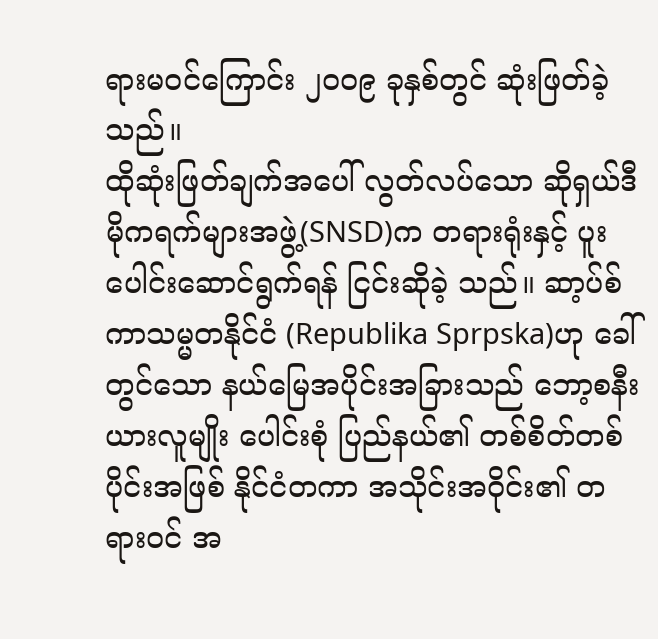ရားမဝင်ကြောင်း ၂၀၀၉ ခုနှစ်တွင် ဆုံးဖြတ်ခဲ့သည်။
ထိုဆုံးဖြတ်ချက်အပေါ် လွတ်လပ်သော ဆိုရှယ်ဒီမိုကရက်များအဖွဲ့(SNSD)က တရားရုံးနှင့် ပူးပေါင်းဆောင်ရွက်ရန် ငြင်းဆိုခဲ့ သည်။ ဆာ့ပ်စ်ကာသမ္မတနိုင်ငံ (Republika Sprpska)ဟု ခေါ်တွင်သော နယ်မြေအပိုင်းအခြားသည် ဘော့စနီးယားလူမျိုး ပေါင်းစုံ ပြည်နယ်၏ တစ်စိတ်တစ်ပိုင်းအဖြစ် နိုင်ငံတကာ အသိုင်းအဝိုင်း၏ တရားဝင် အ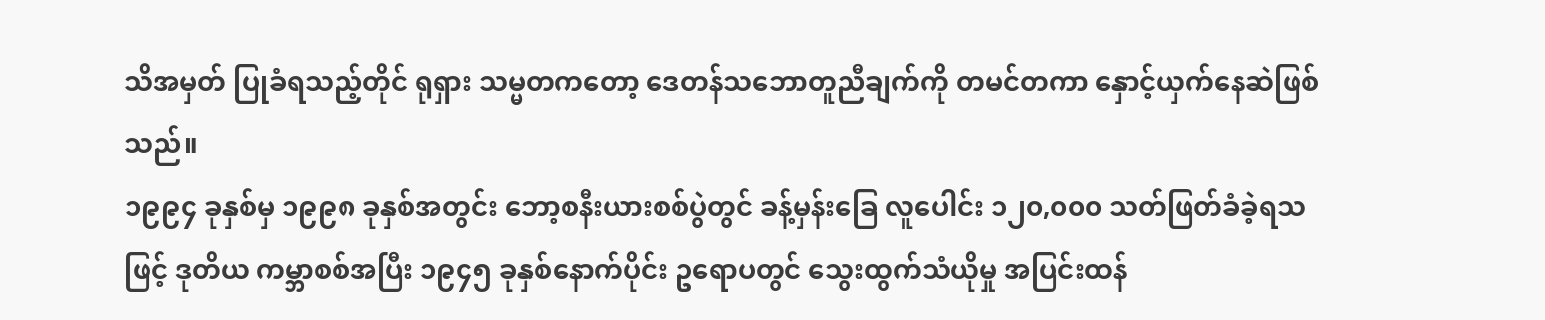သိအမှတ် ပြုခံရသည့်တိုင် ရုရှား သမ္မတကတော့ ဒေတန်သဘောတူညီချက်ကို တမင်တကာ နှောင့်ယှက်နေဆဲဖြစ်သည်။
၁၉၉၄ ခုနှစ်မှ ၁၉၉၈ ခုနှစ်အတွင်း ဘော့စနီးယားစစ်ပွဲတွင် ခန့်မှန်းခြေ လူပေါင်း ၁၂၀,၀၀၀ သတ်ဖြတ်ခံခဲ့ရသဖြင့် ဒုတိယ ကမ္ဘာစစ်အပြီး ၁၉၄၅ ခုနှစ်နောက်ပိုင်း ဥရောပတွင် သွေးထွက်သံယိုမှု အပြင်းထန်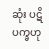ဆုံး ပဋိပက္ခဟု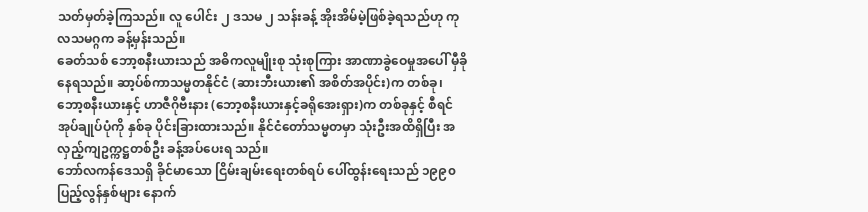သတ်မှတ်ခဲ့ကြသည်။ လူ ပေါင်း ၂ ဒသမ ၂ သန်းခန့် အိုးအိမ်မဲ့ဖြစ်ခဲ့ရသည်ဟု ကုလသမဂ္ဂက ခန့်မှန်းသည်။
ခေတ်သစ် ဘော့စနီးယားသည် အဓိကလူမျိုးစု သုံးစုကြား အာဏာခွဲဝေမှုအပေါ် မှီခိုနေရသည်။ ဆာ့ပ်စ်ကာသမ္မတနိုင်ငံ (ဆားဘီးယား၏ အစိတ်အပိုင်း)က တစ်ခု၊ ဘော့စနီးယားနှင့် ဟာဇီဂိုဗီးနား (ဘော့စနီးယားနှင့်ခရိုအေးရှား)က တစ်ခုနှင့် စီရင်အုပ်ချုပ်ပုံကို နှစ်ခု ပိုင်းခြားထားသည်။ နိုင်ငံတော်သမ္မတမှာ သုံးဦးအထိရှိပြီး အလှည့်ကျဥက္ကဋ္ဌတစ်ဦး ခန့်အပ်ပေးရ သည်။
ဘော်လကန်ဒေသရှိ ခိုင်မာသော ငြိမ်းချမ်းရေးတစ်ရပ် ပေါ်ထွန်းရေးသည် ၁၉၉၀ ပြည့်လွန်နှစ်များ နောက်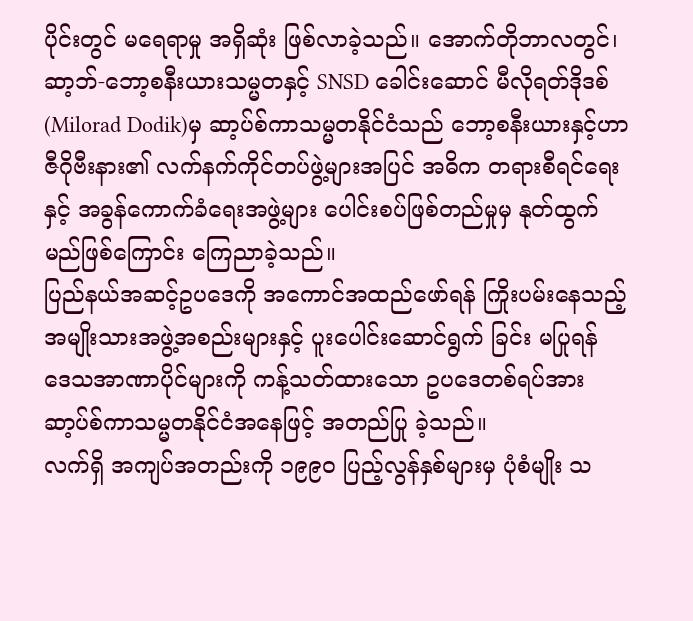ပိုင်းတွင် မရေရာမှု အရှိဆုံး ဖြစ်လာခဲ့သည်။ အောက်တိုဘာလတွင်၊ ဆာ့ဘ်-ဘော့စနီးယားသမ္မတနှင့် SNSD ခေါင်းဆောင် မီလိုရတ်ဒိုဒစ် (Milorad Dodik)မှ ဆာ့ပ်စ်ကာသမ္မတနိုင်ငံသည် ဘော့စနီးယားနှင့်ဟာဇီဂိုဗီးနား၏ လက်နက်ကိုင်တပ်ဖွဲ့များအပြင် အဓိက တရားစီရင်ရေးနှင့် အခွန်ကောက်ခံရေးအဖွဲ့များ ပေါင်းစပ်ဖြစ်တည်မှုမှ နုတ်ထွက်မည်ဖြစ်ကြောင်း ကြေညာခဲ့သည်။
ပြည်နယ်အဆင့်ဥပဒေကို အကောင်အထည်ဖော်ရန် ကြိုးပမ်းနေသည့် အမျိုးသားအဖွဲ့အစည်းများနှင့် ပူးပေါင်းဆောင်ရွက် ခြင်း မပြုရန် ဒေသအာဏာပိုင်များကို ကန့်သတ်ထားသော ဥပဒေတစ်ရပ်အား ဆာ့ပ်စ်ကာသမ္မတနိုင်ငံအနေဖြင့် အတည်ပြု ခဲ့သည်။
လက်ရှိ အကျပ်အတည်းကို ၁၉၉၀ ပြည့်လွန်နှစ်များမှ ပုံစံမျိုး သ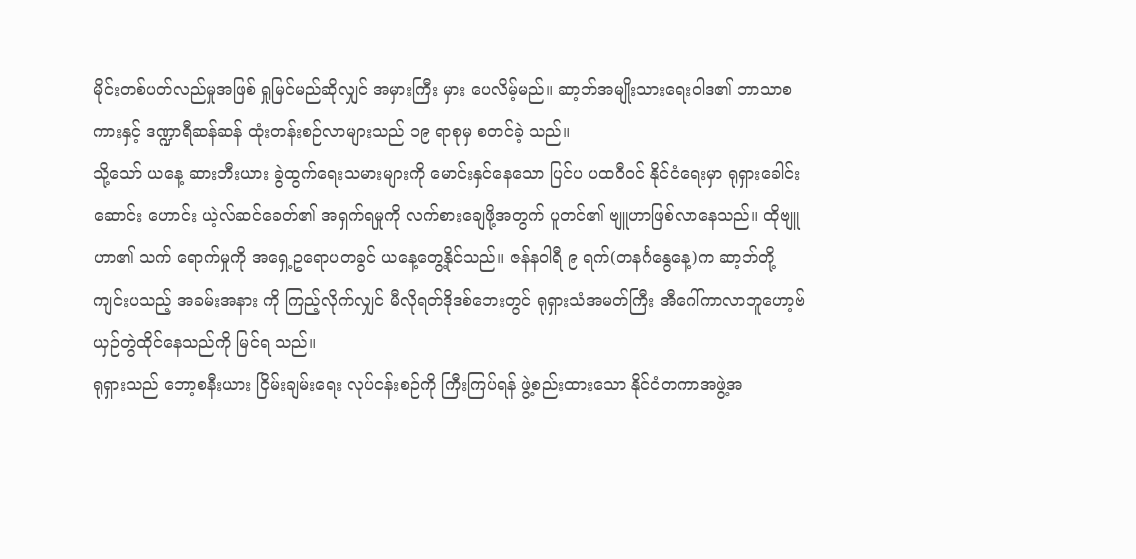မိုင်းတစ်ပတ်လည်မှုအဖြစ် ရှုမြင်မည်ဆိုလျှင် အမှားကြီး မှား ပေလိမ့်မည်။ ဆာ့ဘ်အမျိုးသားရေးဝါဒ၏ ဘာသာစကားနှင့် ဒဏ္ဍာရီဆန်ဆန် ထုံးတန်းစဉ်လာများသည် ၁၉ ရာစုမှ စတင်ခဲ့ သည်။
သို့သော် ယနေ့ ဆားဘီးယား ခွဲထွက်ရေးသမားများကို မောင်းနှင်နေသော ပြင်ပ ပထဝီဝင် နိုင်ငံရေးမှာ ရုရှားခေါင်းဆောင်း ဟောင်း ယဲ့လ်ဆင်ခေတ်၏ အရှက်ရမှုကို လက်စားချေဖို့အတွက် ပူတင်၏ ဗျူဟာဖြစ်လာနေသည်။ ထိုဗျူဟာ၏ သက် ရောက်မှုကို အရှေ့ဥရောပတခွင် ယနေ့တွေ့နိုင်သည်။ ဇန်နဝါရီ ၉ ရက်(တနင်္ဂနွေနေ့)က ဆာ့ဘ်တို့ ကျင်းပသည့် အခမ်းအနား ကို ကြည့်လိုက်လျှင် မီလိုရတ်ဒိုဒစ်ဘေးတွင် ရုရှားသံအမတ်ကြီး အီဂေါ်ကာလာဘူဟော့ဗ် ယှဉ်တွဲထိုင်နေသည်ကို မြင်ရ သည်။
ရုရှားသည် ဘော့စနီးယား ငြိမ်းချမ်းရေး လုပ်ငန်းစဉ်ကို ကြီးကြပ်ရန် ဖွဲ့စည်းထားသော နိုင်ငံတကာအဖွဲ့အ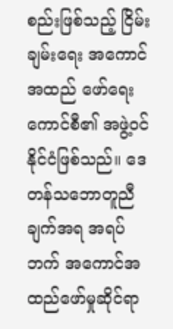စည်းဖြစ်သည့် ငြိမ်းချမ်းရေး အကောင်အထည် ဖော်ရေးကောင်စီ၏ အဖွဲ့ဝင်နိုင်ငံဖြစ်သည်။ ဒေတန်သဘောတူညီချက်အရ အရပ်ဘက် အကောင်အထည်ဖော်မှုဆိုင်ရာ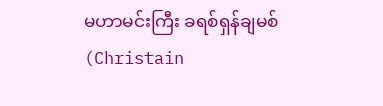မဟာမင်းကြီး ခရစ်ရှန်ချမစ် (Christain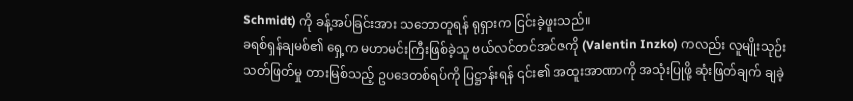Schmidt) ကို ခန့်အပ်ခြင်းအား သဘောတူရန် ရုရှားက ငြင်းခဲ့ဖူးသည်။
ခရစ်ရှန်ချမစ်၏ ရှေ့က မဟာမင်းကြီးဖြစ်ခဲ့သူ ဗယ်လင်တင်အင်ဇကို (Valentin Inzko) ကလည်း လူမျိုးသုဉ်းသတ်ဖြတ်မှု တားမြစ်သည့် ဥပဒေတစ်ရပ်ကို ပြဋ္ဌာန်းရန် ၎င်း၏ အထူးအာဏာကို အသုံးပြုဖို့ ဆုံးဖြတ်ချက် ချခဲ့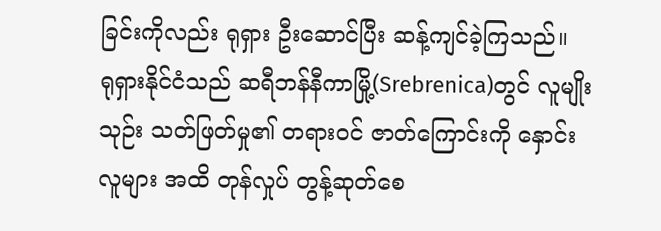ခြင်းကိုလည်း ရုရှား ဦးဆောင်ပြီး ဆန့်ကျင်ခဲ့ကြသည်။
ရုရှားနိုင်ငံသည် ဆရီဘန်နီကာမြို့(Srebrenica)တွင် လူမျိုးသုဉ်း သတ်ဖြတ်မှု၏ တရားဝင် ဇာတ်ကြောင်းကို နှောင်းလူများ အထိ တုန်လှုပ် တွန့်ဆုတ်စေ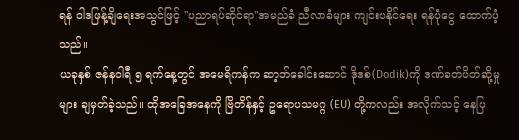ရန် ဝါဒဖြန့်ချိရေးအသွင်ဖြင့် "ပညာရပ်ဆိုင်ရာ"အမည်ခံ ညီလာခံများ ကျင်းပနိုင်ရေး ရန်ပုံငွေ ထောက်ပံ့သည်။
ယခုနှစ် ဇန်နဝါရီ ၅ ရက်နေ့တွင် အမေရိကန်က ဆာ့ဘ်ခေါင်းဆောင် ဒိုဒစ်(Dodik)ကို ဒဏ်ခတ်ပိတ်ဆို့မှုများ ချမှတ်ခဲ့သည်။ ထိုအခြေအနေကို ဗြိတိန်နှင့် ဥရောပသမဂ္ဂ (EU) တို့ကလည်း အလိုက်သင့် နေပြ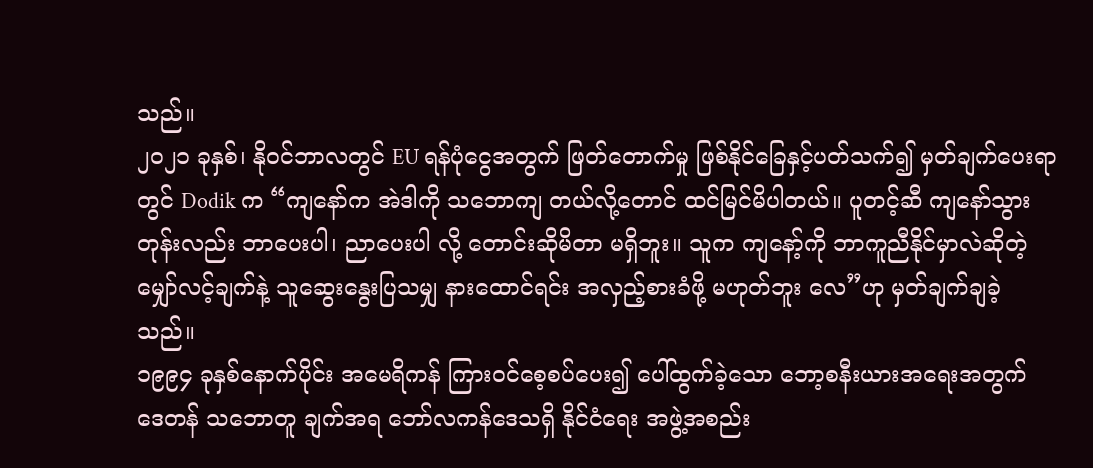သည်။
၂၀၂၁ ခုနှစ်၊ နိုဝင်ဘာလတွင် EU ရန်ပုံငွေအတွက် ဖြတ်တောက်မှု ဖြစ်နိုင်ခြေနှင့်ပတ်သက်၍ မှတ်ချက်ပေးရာတွင် Dodik က “ကျနော်က အဲဒါကို သဘောကျ တယ်လို့တောင် ထင်မြင်မိပါတယ်။ ပူတင့်ဆီ ကျနော်သွားတုန်းလည်း ဘာပေးပါ၊ ညာပေးပါ လို့ တောင်းဆိုမိတာ မရှိဘူး။ သူက ကျနော့်ကို ဘာကူညီနိုင်မှာလဲဆိုတဲ့ မျှော်လင့်ချက်နဲ့ သူဆွေးနွေးပြသမျှ နားထောင်ရင်း အလှည့်စားခံဖို့ မဟုတ်ဘူး လေ”ဟု မှတ်ချက်ချခဲ့သည်။
၁၉၉၄ ခုနှစ်နောက်ပိုင်း အမေရိကန် ကြားဝင်စေ့စပ်ပေး၍ ပေါ်ထွက်ခဲ့သော ဘော့စနီးယားအရေးအတွက် ဒေတန် သဘောတူ ချက်အရ ဘော်လကန်ဒေသရှိ နိုင်ငံရေး အဖွဲ့အစည်း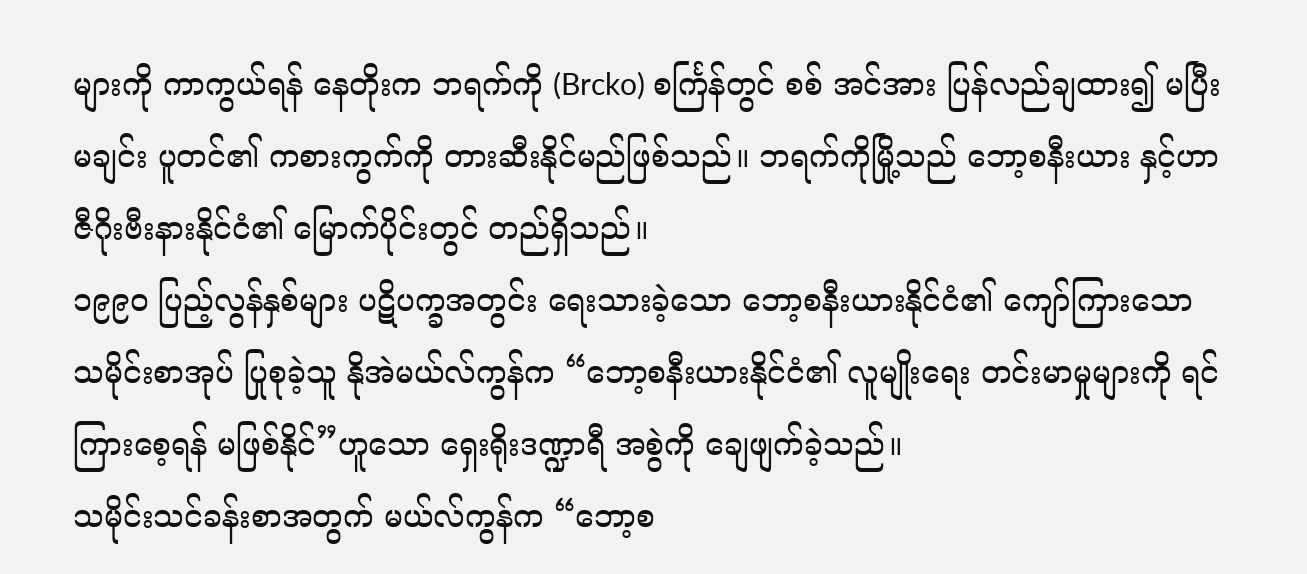များကို ကာကွယ်ရန် နေတိုးက ဘရက်ကို (Brcko) စင်္ကြန်တွင် စစ် အင်အား ပြန်လည်ချထား၍ မပြီးမချင်း ပူတင်၏ ကစားကွက်ကို တားဆီးနိုင်မည်ဖြစ်သည်။ ဘရက်ကိုမြို့သည် ဘော့စနီးယား နှင့်ဟာဇီဂိုးဗီးနားနိုင်ငံ၏ မြောက်ပိုင်းတွင် တည်ရှိသည်။
၁၉၉၀ ပြည့်လွန်နှစ်များ ပဋိပက္ခအတွင်း ရေးသားခဲ့သော ဘော့စနီးယားနိုင်ငံ၏ ကျော်ကြားသော သမိုင်းစာအုပ် ပြုစုခဲ့သူ နိုအဲမယ်လ်ကွန်က “ဘော့စနီးယားနိုင်ငံ၏ လူမျိုးရေး တင်းမာမှုများကို ရင်ကြားစေ့ရန် မဖြစ်နိုင်”ဟူသော ရှေးရိုးဒဏ္ဍာရီ အစွဲကို ချေဖျက်ခဲ့သည်။
သမိုင်းသင်ခန်းစာအတွက် မယ်လ်ကွန်က “ဘော့စ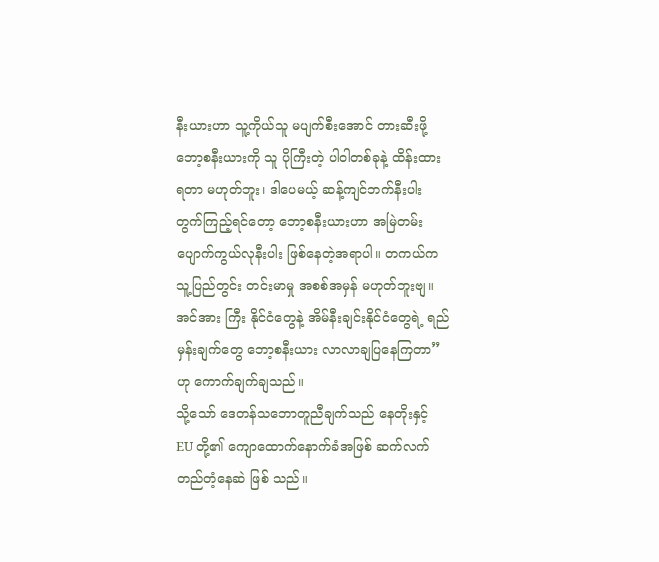နီးယားဟာ သူ့ကိုယ်သူ မပျက်စီးအောင် တားဆီးဖို့ ဘော့စနီးယားကို သူ ပိုကြီးတဲ့ ပါဝါတစ်ခုနဲ့ ထိန်းထားရတာ မဟုတ်ဘူး၊ ဒါပေမယ့် ဆန့်ကျင်ဘက်နီးပါး တွက်ကြည့်ရင်တော့ ဘော့စနီးယားဟာ အမြဲတမ်း ပျောက်ကွယ်လုနီးပါး ဖြစ်နေတဲ့အရာပါ။ တကယ်က သူ့ပြည်တွင်း တင်းမာမှု အစစ်အမှန် မဟုတ်ဘူးဗျ။ အင်အား ကြီး နိုင်ငံတွေနဲ့ အိမ်နီးချင်းနိုင်ငံတွေရဲ့ ရည်မှန်းချက်တွေ ဘော့စနီးယား လာလာချပြနေကြတာ” ဟု ကောက်ချက်ချသည်။
သို့သော် ဒေတန်သဘောတူညီချက်သည် နေတိုးနှင့် EU တို့၏ ကျောထောက်နောက်ခံအဖြစ် ဆက်လက် တည်တံ့နေဆဲ ဖြစ် သည်။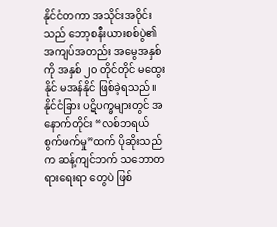နိုင်ငံတကာ အသိုင်းအဝိုင်းသည် ဘော့စနီးယားစစ်ပွဲ၏ အကျပ်အတည်း အမွေအနှစ်ကို အနှစ် ၂၀ တိုင်တိုင် မထွေးနိုင် မအန်နိုင် ဖြစ်ခဲ့ရသည်။
နိုင်ငံခြား ပဋိပက္ခများတွင် အနောက်တိုင်း “လစ်ဘရယ် စွက်ဖက်မှု”ထက် ပိုဆိုးသည်က ဆန့်ကျင်ဘက် သဘောတရားရေးရာ တွေပဲ ဖြစ်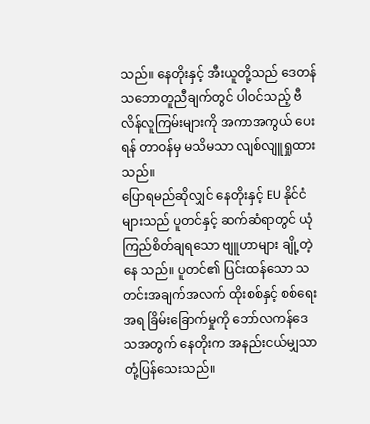သည်။ နေတိုးနှင့် အီးယူတို့သည် ဒေတန်သဘောတူညီချက်တွင် ပါဝင်သည့် ဗီလိန်လူကြမ်းများကို အကာအကွယ် ပေးရန် တာဝန်မှ မသိမသာ လျစ်လျူရှုထားသည်။
ပြောရမည်ဆိုလျှင် နေတိုးနှင့် EU နိုင်ငံများသည် ပူတင်နှင့် ဆက်ဆံရာတွင် ယုံကြည်စိတ်ချရသော ဗျူဟာများ ချို့တဲ့နေ သည်။ ပူတင်၏ ပြင်းထန်သော သတင်းအချက်အလက် ထိုးစစ်နှင့် စစ်ရေးအရ ခြိမ်းခြောက်မှုကို ဘော်လကန်ဒေသအတွက် နေတိုးက အနည်းငယ်မျှသာ တုံ့ပြန်သေးသည်။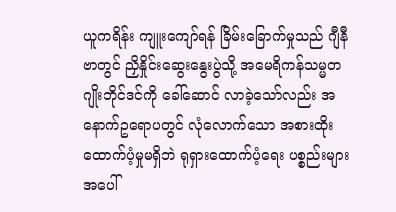ယူကရိန်း ကျူးကျော်ရန် ခြိမ်းခြောက်မှုသည် ဂျီနီဗာတွင် ညှိနှိုင်းဆွေးနွေးပွဲသို့ အမေရိကန်သမ္မတ ဂျိုးဘိုင်ဒင်ကို ခေါ်ဆောင် လာခဲ့သော်လည်း အနောက်ဥရောပတွင် လုံလောက်သော အစားထိုးထောက်ပံ့မှုမရှိဘဲ ရုရှားထောက်ပံ့ရေး ပစ္စည်းများအပေါ်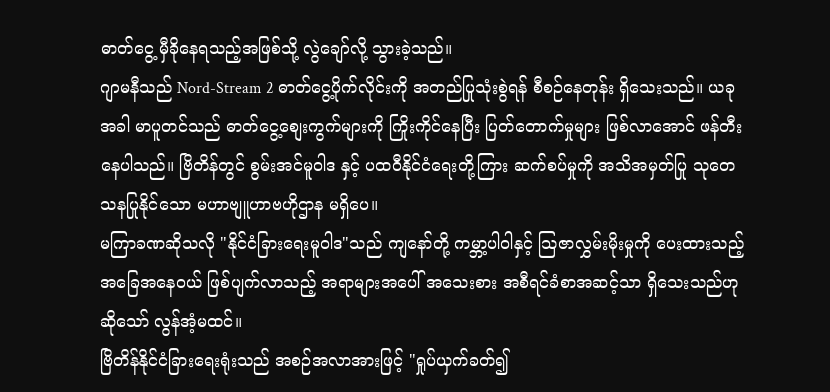ဓာတ်ငွေ့ မှီခိုနေရသည့်အဖြစ်သို့ လွဲချော်လို့ သွားခဲ့သည်။
ဂျာမနီသည် Nord-Stream 2 ဓာတ်ငွေ့ပိုက်လိုင်းကို အတည်ပြုသုံးစွဲရန် စီစဉ်နေတုန်း ရှိသေးသည်။ ယခုအခါ မာပူတင်သည် ဓာတ်ငွေ့စျေးကွက်များကို ကြိုးကိုင်နေပြီး ပြတ်တောက်မှုများ ဖြစ်လာအောင် ဖန်တီးနေပါသည်။ ဗြိတိန်တွင် စွမ်းအင်မူဝါဒ နှင့် ပထဝီနိုင်ငံရေးတို့ကြား ဆက်စပ်မှုကို အသိအမှတ်ပြု သုတေသနပြုနိုင်သော မဟာဗျူဟာဗဟိုဌာန မရှိပေ။
မကြာခဏဆိုသလို "နိုင်ငံခြားရေးမူဝါဒ"သည် ကျနော်တို့ ကမ္ဘာ့ပါဝါနှင့် သြဇာလွှမ်းမိုးမှုကို ပေးထားသည့် အခြေအနေဝယ် ဖြစ်ပျက်လာသည့် အရာများအပေါ် အသေးစား အစီရင်ခံစာအဆင့်သာ ရှိသေးသည်ဟုဆိုသော် လွန်အံ့မထင်။
ဗြိတိန်နိုင်ငံခြားရေးရုံးသည် အစဉ်အလာအားဖြင့် "ရှုပ်ယှက်ခတ်၍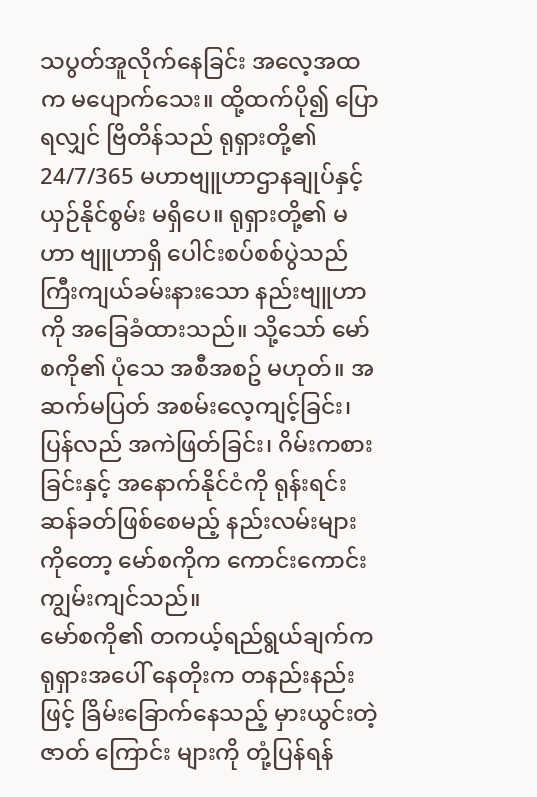သပွတ်အူလိုက်နေခြင်း အလေ့အထက မပျောက်သေး။ ထို့ထက်ပို၍ ပြောရလျှင် ဗြိတိန်သည် ရုရှားတို့၏ 24/7/365 မဟာဗျူဟာဌာနချုပ်နှင့် ယှဉ်နိုင်စွမ်း မရှိပေ။ ရုရှားတို့၏ မဟာ ဗျူဟာရှိ ပေါင်းစပ်စစ်ပွဲသည် ကြီးကျယ်ခမ်းနားသော နည်းဗျူဟာကို အခြေခံထားသည်။ သို့သော် မော်စကို၏ ပုံသေ အစီအစဥ် မဟုတ်။ အဆက်မပြတ် အစမ်းလေ့ကျင့်ခြင်း၊ ပြန်လည် အကဲဖြတ်ခြင်း၊ ဂိမ်းကစားခြင်းနှင့် အနောက်နိုင်ငံကို ရုန်းရင်းဆန်ခတ်ဖြစ်စေမည့် နည်းလမ်းများကိုတော့ မော်စကိုက ကောင်းကောင်းကျွမ်းကျင်သည်။
မော်စကို၏ တကယ့်ရည်ရွယ်ချက်က ရုရှားအပေါ် နေတိုးက တနည်းနည်းဖြင့် ခြိမ်းခြောက်နေသည့် မှားယွင်းတဲ့ ဇာတ် ကြောင်း များကို တုံ့ပြန်ရန်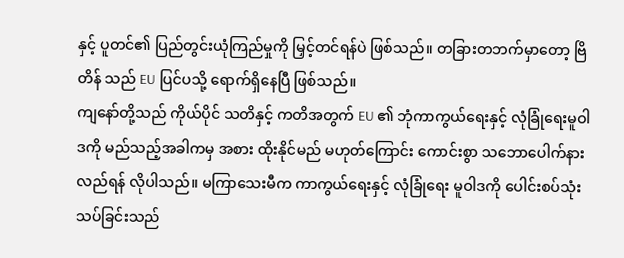နှင့် ပူတင်၏ ပြည်တွင်းယုံကြည်မှုကို မြှင့်တင်ရန်ပဲ ဖြစ်သည်။ တခြားတဘက်မှာတော့ ဗြိတိန် သည် EU ပြင်ပသို့ ရောက်ရှိနေပြီ ဖြစ်သည်။
ကျနော်တို့သည် ကိုယ်ပိုင် သတိနှင့် ကတိအတွက် EU ၏ ဘုံကာကွယ်ရေးနှင့် လုံခြုံရေးမူဝါဒကို မည်သည့်အခါကမှ အစား ထိုးနိုင်မည် မဟုတ်ကြောင်း ကောင်းစွာ သဘောပေါက်နားလည်ရန် လိုပါသည်။ မကြာသေးမီက ကာကွယ်ရေးနှင့် လုံခြုံရေး မူဝါဒကို ပေါင်းစပ်သုံးသပ်ခြင်းသည်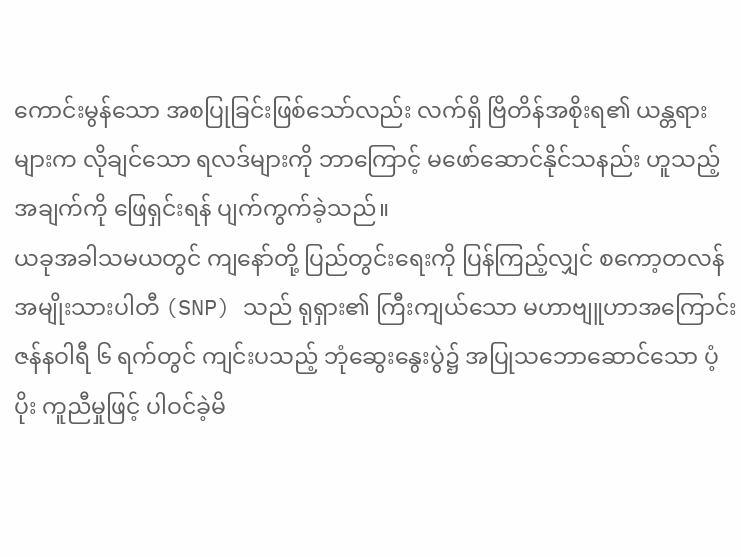ကောင်းမွန်သော အစပြုခြင်းဖြစ်သော်လည်း လက်ရှိ ဗြိတိန်အစိုးရ၏ ယန္တရားများက လိုချင်သော ရလဒ်များကို ဘာကြောင့် မဖော်ဆောင်နိုင်သနည်း ဟူသည့်အချက်ကို ဖြေရှင်းရန် ပျက်ကွက်ခဲ့သည်။
ယခုအခါသမယတွင် ကျနော်တို့ ပြည်တွင်းရေးကို ပြန်ကြည့်လျှင် စကော့တလန် အမျိုးသားပါတီ (SNP) သည် ရုရှား၏ ကြီးကျယ်သော မဟာဗျူဟာအကြောင်း ဇန်နဝါရီ ၆ ရက်တွင် ကျင်းပသည့် ဘုံဆွေးနွေးပွဲ၌ အပြုသဘောဆောင်သော ပံ့ပိုး ကူညီမှုဖြင့် ပါဝင်ခဲ့မိ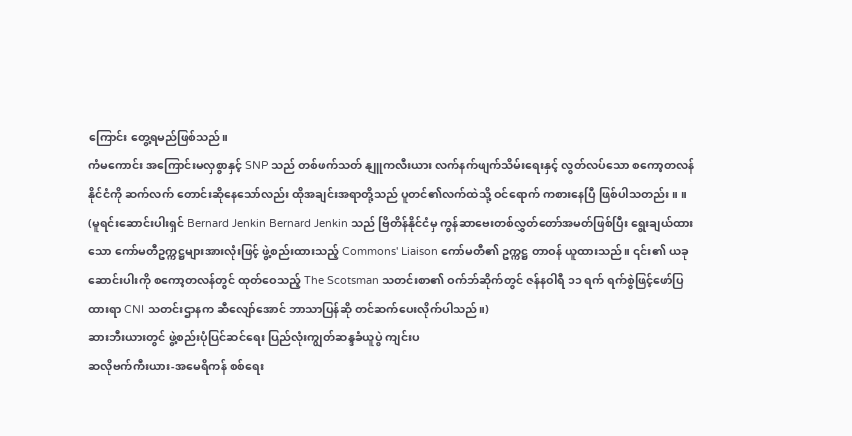ကြောင်း တွေ့ရမည်ဖြစ်သည်။
ကံမကောင်း အကြောင်းမလှစွာနှင့် SNP သည် တစ်ဖက်သတ် နျူကလီးယား လက်နက်ဖျက်သိမ်းရေးနှင့် လွတ်လပ်သော စကော့တလန်နိုင်ငံကို ဆက်လက် တောင်းဆိုနေသော်လည်း ထိုအချင်းအရာတို့သည် ပူတင်၏လက်ထဲသို့ ဝင်ရောက် ကစားနေပြီ ဖြစ်ပါသတည်း။ ။
(မူရင်းဆောင်းပါးရှင် Bernard Jenkin Bernard Jenkin သည် ဗြိတိန်နိုင်ငံမှ ကွန်ဆာဗေးတစ်လွှတ်တော်အမတ်ဖြစ်ပြီး ရွေးချယ်ထားသော ကော်မတီဥက္ကဋ္ဌများအားလုံးဖြင့် ဖွဲ့စည်းထားသည့် Commons' Liaison ကော်မတီ၏ ဥက္ကဋ္ဌ တာဝန် ယူထားသည်။ ၎င်း၏ ယခုဆောင်းပါးကို စကော့တလန်တွင် ထုတ်ဝေသည့် The Scotsman သတင်းစာ၏ ဝက်ဘ်ဆိုက်တွင် ဇန်နဝါရီ ၁၁ ရက် ရက်စွဲဖြင့်ဖော်ပြထားရာ CNI သတင်းဌာနက ဆီလျော်အောင် ဘာသာပြန်ဆို တင်ဆက်ပေးလိုက်ပါသည်။)
ဆားဘီးယားတွင် ဖွဲ့စည်းပုံပြင်ဆင်ရေး ပြည်လုံးကျွတ်ဆန္ဒခံယူပွဲ ကျင်းပ
ဆလိုဗက်ကီးယား-အမေရိကန် စစ်ရေး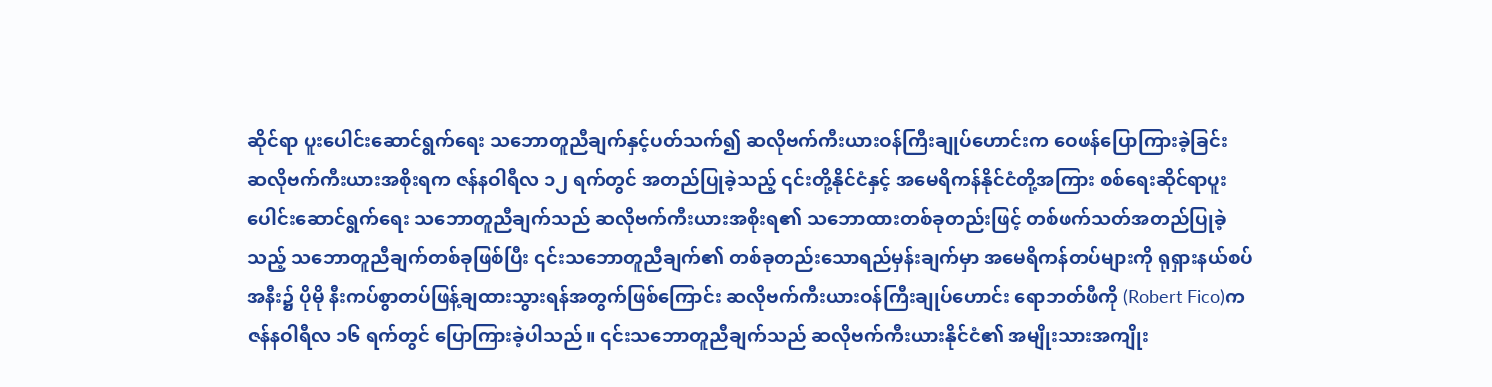ဆိုင်ရာ ပူးပေါင်းဆောင်ရွက်ရေး သဘောတူညီချက်နှင့်ပတ်သက်၍ ဆလိုဗက်ကီးယားဝန်ကြီးချုပ်ဟောင်းက ဝေဖန်ပြောကြားခဲ့ခြင်း
ဆလိုဗက်ကီးယားအစိုးရက ဇန်နဝါရီလ ၁၂ ရက်တွင် အတည်ပြုခဲ့သည့် ၎င်းတို့နိုင်ငံနှင့် အမေရိကန်နိုင်ငံတို့အကြား စစ်ရေးဆိုင်ရာပူးပေါင်းဆောင်ရွက်ရေး သဘောတူညီချက်သည် ဆလိုဗက်ကီးယားအစိုးရ၏ သဘောထားတစ်ခုတည်းဖြင့် တစ်ဖက်သတ်အတည်ပြုခဲ့သည့် သဘောတူညီချက်တစ်ခုဖြစ်ပြီး ၎င်းသဘောတူညီချက်၏ တစ်ခုတည်းသောရည်မှန်းချက်မှာ အမေရိကန်တပ်များကို ရုရှားနယ်စပ်အနီး၌ ပိုမို နီးကပ်စွာတပ်ဖြန့်ချထားသွားရန်အတွက်ဖြစ်ကြောင်း ဆလိုဗက်ကီးယားဝန်ကြီးချုပ်ဟောင်း ရောဘတ်ဖီကို (Robert Fico)က ဇန်နဝါရီလ ၁၆ ရက်တွင် ပြောကြားခဲ့ပါသည်။ ၎င်းသဘောတူညီချက်သည် ဆလိုဗက်ကီးယားနိုင်ငံ၏ အမျိုးသားအကျိုး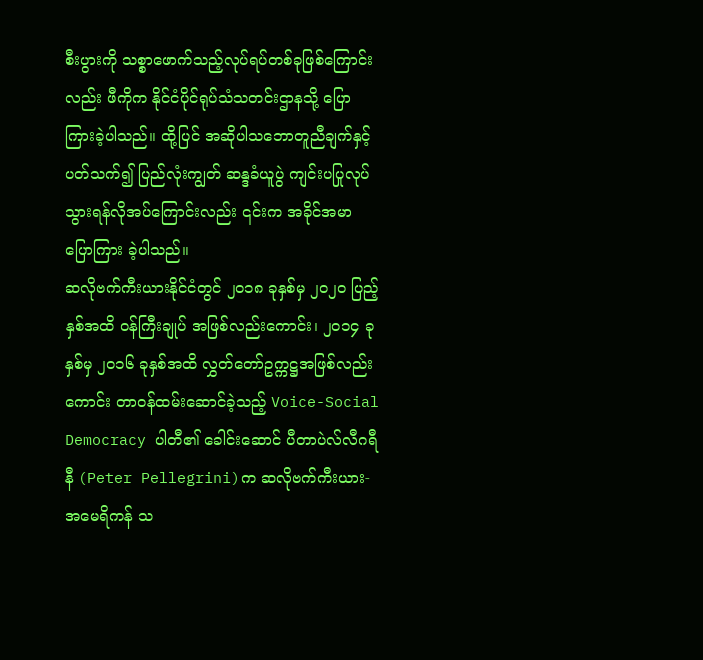စီးပွားကို သစ္စာဖောက်သည့်လုပ်ရပ်တစ်ခုဖြစ်ကြောင်းလည်း ဖီကိုက နိုင်ငံပိုင်ရုပ်သံသတင်းဌာနသို့ ပြောကြားခဲ့ပါသည်။ ထို့ပြင် အဆိုပါသဘောတူညီချက်နှင့်ပတ်သက်၍ ပြည်လုံးကျွတ် ဆန္ဒခံယူပွဲ ကျင်းပပြုလုပ်သွားရန်လိုအပ်ကြောင်းလည်း ၎င်းက အခိုင်အမာပြောကြား ခဲ့ပါသည်။
ဆလိုဗက်ကီးယားနိုင်ငံတွင် ၂၀၁၈ ခုနှစ်မှ ၂၀၂၀ ပြည့်နှစ်အထိ ဝန်ကြီးချုပ် အဖြစ်လည်းကောင်း၊ ၂၀၁၄ ခုနှစ်မှ ၂၀၁၆ ခုနှစ်အထိ လွှတ်တော်ဥက္ကဋ္ဌအဖြစ်လည်းကောင်း တာဝန်ထမ်းဆောင်ခဲ့သည့် Voice-Social Democracy ပါတီ၏ ခေါင်းဆောင် ပီတာပဲလ်လီဂရီနီ (Peter Pellegrini)က ဆလိုဗက်ကီးယား-အမေရိကန် သ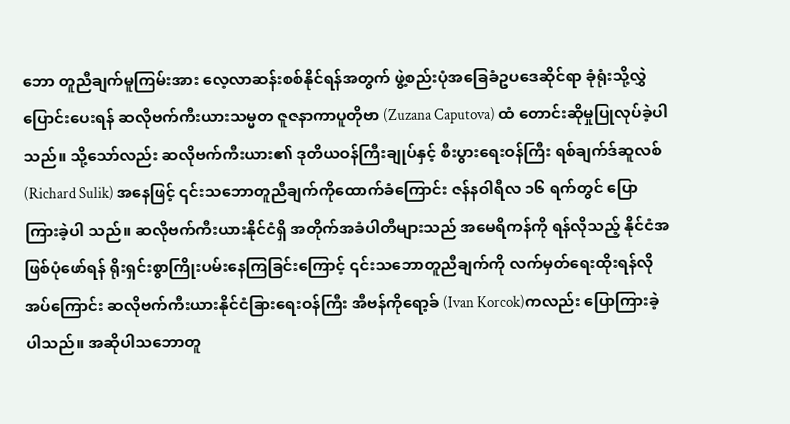ဘော တူညီချက်မူကြမ်းအား လေ့လာဆန်းစစ်နိုင်ရန်အတွက် ဖွဲ့စည်းပုံအခြေခံဥပဒေဆိုင်ရာ ခုံရုံးသို့လွှဲပြောင်းပေးရန် ဆလိုဗက်ကီးယားသမ္မတ ဇူဇနာကာပူတိုဗာ (Zuzana Caputova) ထံ တောင်းဆိုမှုပြုလုပ်ခဲ့ပါသည်။ သို့သော်လည်း ဆလိုဗက်ကီးယား၏ ဒုတိယဝန်ကြီးချုပ်နှင့် စီးပွားရေးဝန်ကြီး ရစ်ချက်ဒ်ဆူလစ် (Richard Sulik) အနေဖြင့် ၎င်းသဘောတူညီချက်ကိုထောက်ခံကြောင်း ဇန်နဝါရီလ ၁၆ ရက်တွင် ပြောကြားခဲ့ပါ သည်။ ဆလိုဗက်ကီးယားနိုင်ငံရှိ အတိုက်အခံပါတီများသည် အမေရိကန်ကို ရန်လိုသည့် နိုင်ငံအဖြစ်ပုံဖော်ရန် ရိုးရှင်းစွာကြိုးပမ်းနေကြခြင်းကြောင့် ၎င်းသဘောတူညီချက်ကို လက်မှတ်ရေးထိုးရန်လိုအပ်ကြောင်း ဆလိုဗက်ကီးယားနိုင်ငံခြားရေးဝန်ကြီး အီဗန်ကိုရော့ခ် (Ivan Korcok)ကလည်း ပြောကြားခဲ့ပါသည်။ အဆိုပါသဘောတူ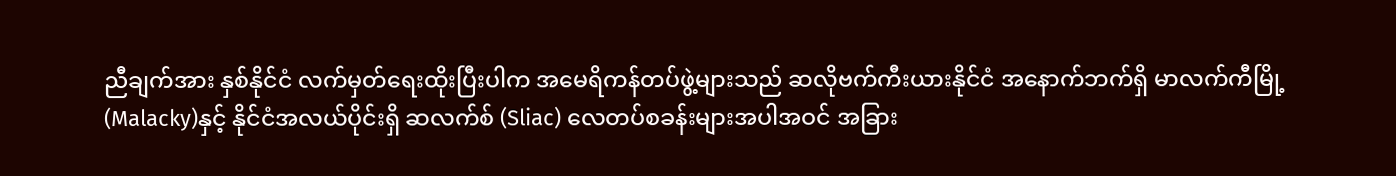ညီချက်အား နှစ်နိုင်ငံ လက်မှတ်ရေးထိုးပြီးပါက အမေရိကန်တပ်ဖွဲ့များသည် ဆလိုဗက်ကီးယားနိုင်ငံ အနောက်ဘက်ရှိ မာလက်ကီမြို့(Malacky)နှင့် နိုင်ငံအလယ်ပိုင်းရှိ ဆလက်စ် (Sliac) လေတပ်စခန်းများအပါအဝင် အခြား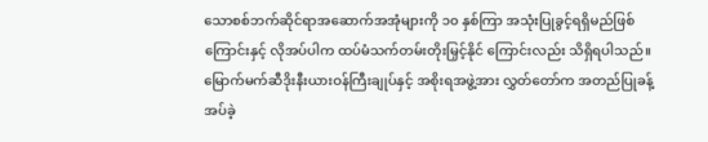သောစစ်ဘက်ဆိုင်ရာအဆောက်အအုံများကို ၁၀ နှစ်ကြာ အသုံးပြုခွင့်ရရှိမည်ဖြစ်ကြောင်းနှင့် လိုအပ်ပါက ထပ်မံသက်တမ်းတိုးမြှင့်နိုင် ကြောင်းလည်း သိရှိရပါသည်။
မြောက်မက်ဆီဒိုးနီးယားဝန်ကြီးချုပ်နှင့် အစိုးရအဖွဲ့အား လွှတ်တော်က အတည်ပြုခန့်အပ်ခဲ့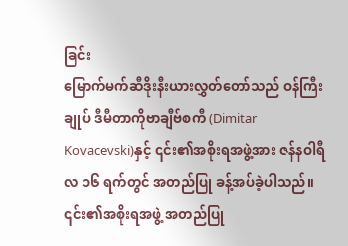ခြင်း
မြောက်မက်ဆီဒိုးနီးယားလွှတ်တော်သည် ဝန်ကြီးချုပ် ဒီမီတာကိုဗာချီဗ်စကီ (Dimitar Kovacevski)နှင့် ၎င်း၏အစိုးရအဖွဲ့အား ဇန်နဝါရီလ ၁၆ ရက်တွင် အတည်ပြု ခန့်အပ်ခဲ့ပါသည်။ ၎င်း၏အစိုးရအဖွဲ့ အတည်ပြု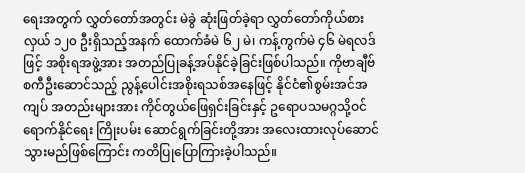ရေးအတွက် လွှတ်တော်အတွင်း မဲခွဲ ဆုံးဖြတ်ခဲ့ရာ လွှတ်တော်ကိုယ်စားလှယ် ၁၂၀ ဦးရှိသည့်အနက် ထောက်ခံမဲ ၆၂ မဲ၊ ကန့်ကွက်မဲ ၄၆ မဲရလဒ်ဖြင့် အစိုးရအဖွဲ့အား အတည်ပြုခန့်အပ်နိုင်ခဲ့ခြင်းဖြစ်ပါသည်။ ကိုဗာချီဗ်စကီဦးဆောင်သည့် ညွန့်ပေါင်းအစိုးရသစ်အနေဖြင့် နိုင်ငံ၏စွမ်းအင်အကျပ် အတည်းများအား ကိုင်တွယ်ဖြေရှင်းခြင်းနှင့် ဥရောပသမဂ္ဂသို့ဝင်ရောက်နိုင်ရေး ကြိုးပမ်း ဆောင်ရွက်ခြင်းတို့အား အလေးထားလုပ်ဆောင်သွားမည်ဖြစ်ကြောင်း ကတိပြုပြောကြားခဲ့ပါသည်။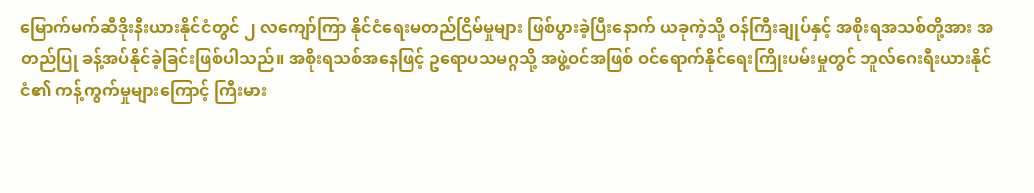မြောက်မက်ဆီဒိုးနီးယားနိုင်ငံတွင် ၂ လကျော်ကြာ နိုင်ငံရေးမတည်ငြိမ်မှုများ ဖြစ်ပွားခဲ့ပြီးနောက် ယခုကဲ့သို့ ဝန်ကြီးချုပ်နှင့် အစိုးရအသစ်တို့အား အတည်ပြု ခန့်အပ်နိုင်ခဲ့ခြင်းဖြစ်ပါသည်။ အစိုးရသစ်အနေဖြင့် ဥရောပသမဂ္ဂသို့ အဖွဲ့ဝင်အဖြစ် ဝင်ရောက်နိုင်ရေးကြိုးပမ်းမှုတွင် ဘူလ်ဂေးရီးယားနိုင်ငံ၏ ကန့်ကွက်မှုများကြောင့် ကြီးမား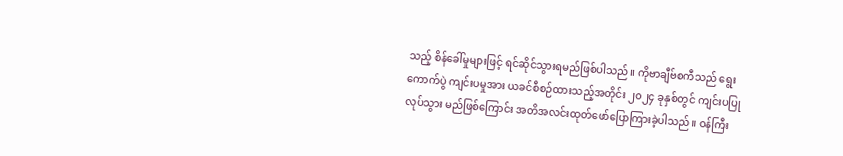သည့် စိန်ခေါ်မှုများဖြင့် ရင်ဆိုင်သွားရမည်ဖြစ်ပါသည်။ ကိုဗာချီဗ်စကီသည် ရွေးကောက်ပွဲ ကျင်းပမှုအား ယခင်စီစဉ်ထားသည့်အတိုင်း ၂၀၂၄ ခုနှစ်တွင် ကျင်းပပြုလုပ်သွား မည်ဖြစ်ကြောင်း အတိအလင်းထုတ်ဖော်ပြောကြားခဲ့ပါသည်။ ဝန်ကြီး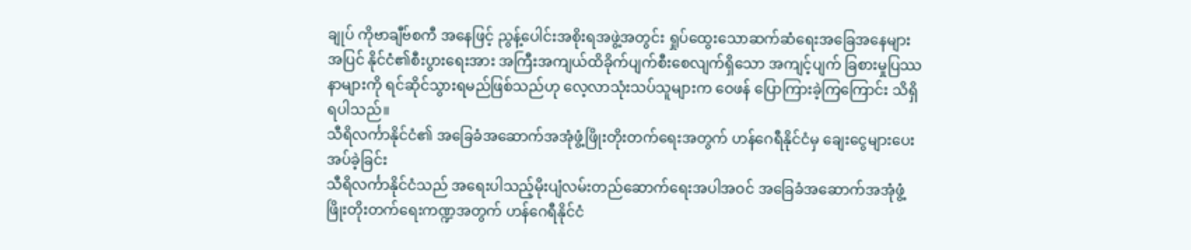ချုပ် ကိုဗာချီဗ်စကီ အနေဖြင့် ညွန့်ပေါင်းအစိုးရအဖွဲ့အတွင်း ရှုပ်ထွေးသောဆက်ဆံရေးအခြေအနေများ အပြင် နိုင်ငံ၏စီးပွားရေးအား အကြီးအကျယ်ထိခိုက်ပျက်စီးစေလျက်ရှိသော အကျင့်ပျက် ခြစားမှုပြဿနာများကို ရင်ဆိုင်သွားရမည်ဖြစ်သည်ဟု လေ့လာသုံးသပ်သူများက ဝေဖန် ပြောကြားခဲ့ကြကြောင်း သိရှိရပါသည်။
သီရိလင်္ကာနိုင်ငံ၏ အခြေခံအဆောက်အအုံဖွံ့ဖြိုးတိုးတက်ရေးအတွက် ဟန်ဂေရီနိုင်ငံမှ ချေးငွေများပေးအပ်ခဲ့ခြင်း
သီရိလင်္ကာနိုင်ငံသည် အရေးပါသည့်မိုးပျံလမ်းတည်ဆောက်ရေးအပါအဝင် အခြေခံအဆောက်အအုံဖွံ့ဖြိုးတိုးတက်ရေးကဏ္ဍအတွက် ဟန်ဂေရီနိုင်ငံ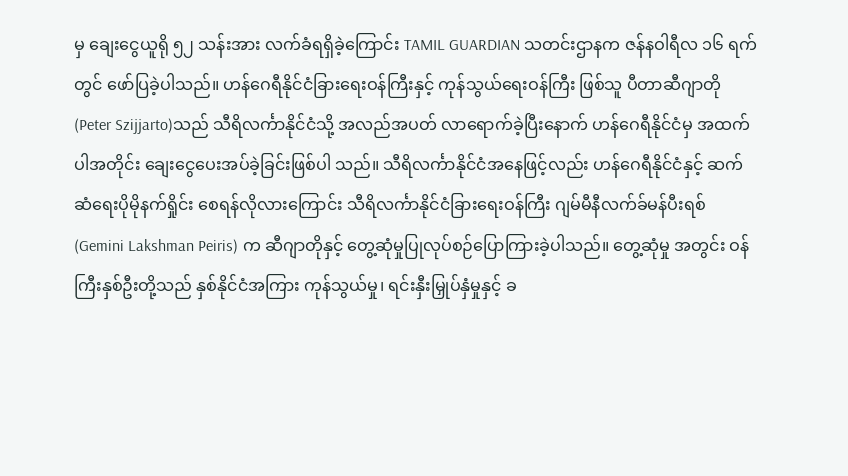မှ ချေးငွေယူရို ၅၂ သန်းအား လက်ခံရရှိခဲ့ကြောင်း TAMIL GUARDIAN သတင်းဌာနက ဇန်နဝါရီလ ၁၆ ရက်တွင် ဖော်ပြခဲ့ပါသည်။ ဟန်ဂေရီနိုင်ငံခြားရေးဝန်ကြီးနှင့် ကုန်သွယ်ရေးဝန်ကြီး ဖြစ်သူ ပီတာဆီဂျာတို (Peter Szijjarto)သည် သီရိလင်္ကာနိုင်ငံသို့ အလည်အပတ် လာရောက်ခဲ့ပြီးနောက် ဟန်ဂေရီနိုင်ငံမှ အထက်ပါအတိုင်း ချေးငွေပေးအပ်ခဲ့ခြင်းဖြစ်ပါ သည်။ သီရိလင်္ကာနိုင်ငံအနေဖြင့်လည်း ဟန်ဂေရီနိုင်ငံနှင့် ဆက်ဆံရေးပိုမိုနက်ရှိုင်း စေရန်လိုလားကြောင်း သီရိလင်္ကာနိုင်ငံခြားရေးဝန်ကြီး ဂျမ်မီနီလက်ခ်မန်ပီးရစ် (Gemini Lakshman Peiris) က ဆီဂျာတိုနှင့် တွေ့ဆုံမှုပြုလုပ်စဉ်ပြောကြားခဲ့ပါသည်။ တွေ့ဆုံမှု အတွင်း ဝန်ကြီးနှစ်ဦးတို့သည် နှစ်နိုင်ငံအကြား ကုန်သွယ်မှု၊ ရင်းနှီးမြှုပ်နှံမှုနှင့် ခ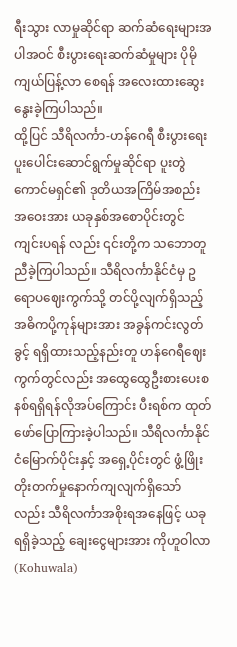ရီးသွား လာမှုဆိုင်ရာ ဆက်ဆံရေးများအပါအဝင် စီးပွားရေးဆက်ဆံမှုများ ပိုမိုကျယ်ပြန့်လာ စေရန် အလေးထားဆွေးနွေးခဲ့ကြပါသည်။
ထို့ပြင် သီရိလင်္ကာ-ဟန်ဂေရီ စီးပွားရေးပူးပေါင်းဆောင်ရွက်မှုဆိုင်ရာ ပူးတွဲ ကောင်မရှင်၏ ဒုတိယအကြိမ်အစည်းအဝေးအား ယခုနှစ်အစောပိုင်းတွင် ကျင်းပရန် လည်း ၎င်းတို့က သဘောတူညီခဲ့ကြပါသည်။ သီရိလင်္ကာနိုင်ငံမှ ဥရောပဈေးကွက်သို့ တင်ပို့လျက်ရှိသည့် အဓိကပို့ကုန်များအား အခွန်ကင်းလွတ်ခွင့် ရရှိထားသည့်နည်းတူ ဟန်ဂေရီဈေးကွက်တွင်လည်း အထွေထွေဦးစားပေးစနစ်ရရှိရန်လိုအပ်ကြောင်း ပီးရစ်က ထုတ်ဖော်ပြောကြားခဲ့ပါသည်။ သီရိလင်္ကာနိုင်ငံမြောက်ပိုင်းနှင့် အရှေ့ပိုင်းတွင် ဖွံ့ဖြိုး တိုးတက်မှုနောက်ကျလျက်ရှိသော်လည်း သီရိလင်္ကာအစိုးရအနေဖြင့် ယခုရရှိခဲ့သည့် ချေးငွေများအား ကိုဟူဝါလာ (Kohuwala)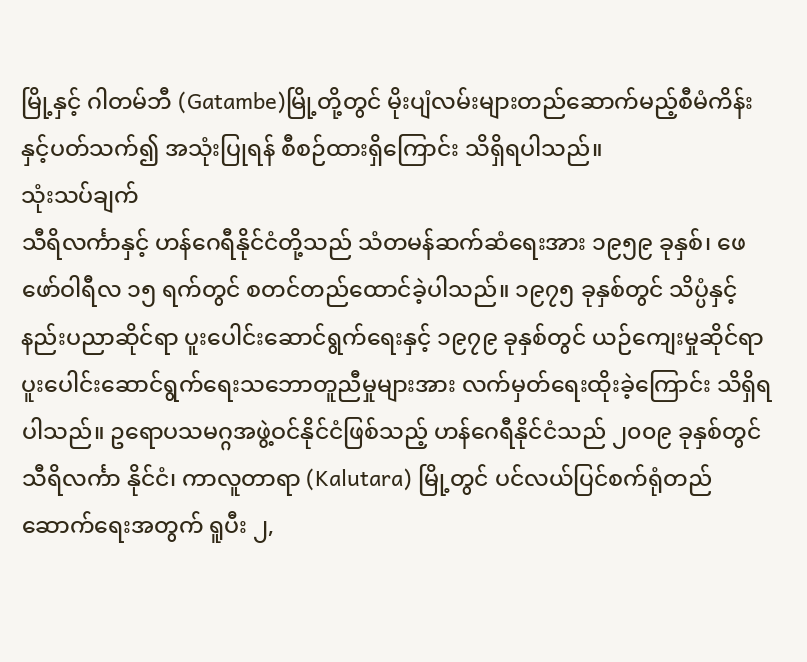မြို့နှင့် ဂါတမ်ဘီ (Gatambe)မြို့တို့တွင် မိုးပျံလမ်းများတည်ဆောက်မည့်စီမံကိန်းနှင့်ပတ်သက်၍ အသုံးပြုရန် စီစဉ်ထားရှိကြောင်း သိရှိရပါသည်။
သုံးသပ်ချက်
သီရိလင်္ကာနှင့် ဟန်ဂေရီနိုင်ငံတို့သည် သံတမန်ဆက်ဆံရေးအား ၁၉၅၉ ခုနှစ်၊ ဖေဖော်ဝါရီလ ၁၅ ရက်တွင် စတင်တည်ထောင်ခဲ့ပါသည်။ ၁၉၇၅ ခုနှစ်တွင် သိပ္ပံနှင့် နည်းပညာဆိုင်ရာ ပူးပေါင်းဆောင်ရွက်ရေးနှင့် ၁၉၇၉ ခုနှစ်တွင် ယဉ်ကျေးမှုဆိုင်ရာ ပူးပေါင်းဆောင်ရွက်ရေးသဘောတူညီမှုများအား လက်မှတ်ရေးထိုးခဲ့ကြောင်း သိရှိရပါသည်။ ဥရောပသမဂ္ဂအဖွဲ့ဝင်နိုင်ငံဖြစ်သည့် ဟန်ဂေရီနိုင်ငံသည် ၂၀၀၉ ခုနှစ်တွင် သီရိလင်္ကာ နိုင်ငံ၊ ကာလူတာရာ (Kalutara) မြို့တွင် ပင်လယ်ပြင်စက်ရုံတည်ဆောက်ရေးအတွက် ရူပီး ၂,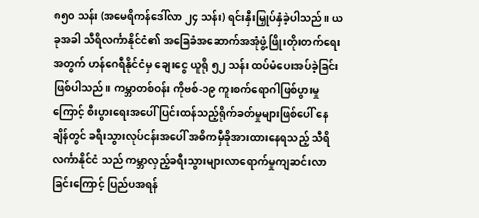၈၅၀ သန်း (အမေရိကန်ဒေါ်လာ ၂၄ သန်း) ရင်းနှီးမြှုပ်နှံခဲ့ပါသည်။ ယခုအခါ သီရိလင်္ကာနိုင်ငံ၏ အခြေခံအဆောက်အအုံဖွံ့ဖြိုးတိုးတက်ရေးအတွက် ဟန်ဂေရီနိုင်ငံမှ ချေးငွေ ယူရို ၅၂ သန်း ထပ်မံပေးအပ်ခဲ့ခြင်းဖြစ်ပါသည်။ ကမ္ဘာတစ်ဝန်း ကိုဗစ်-၁၉ ကူးစက်ရောဂါဖြစ်ပွားမှုကြောင့် စီးပွားရေးအပေါ် ပြင်းထန်သည့်ရိုက်ခတ်မှုများဖြစ်ပေါ် နေချိန်တွင် ခရီးသွားလုပ်ငန်းအပေါ် အဓိကမှီခိုအားထားနေရသည့် သီရိလင်္ကာနိုင်ငံ သည် ကမ္ဘာလှည့်ခရီးသွားများလာရောက်မှုကျဆင်းလာခြင်းကြောင့် ပြည်ပအရန်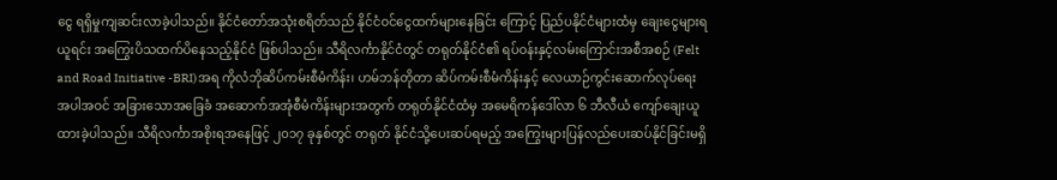ငွေ ရရှိမှုကျဆင်းလာခဲ့ပါသည်။ နိုင်ငံတော်အသုံးစရိတ်သည် နိုင်ငံဝင်ငွေထက်များနေခြင်း ကြောင့် ပြည်ပနိုင်ငံများထံမှ ချေးငွေများရယူရင်း အကြွေးပိသထက်ပိနေသည့်နိုင်ငံ ဖြစ်ပါသည်။ သီရိလင်္ကာနိုင်ငံတွင် တရုတ်နိုင်ငံ၏ ရပ်ဝန်းနှင့်လမ်းကြောင်းအစီအစဉ် (Felt and Road Initiative -BRI)အရ ကိုလံဘိုဆိပ်ကမ်းစီမံကိန်း၊ ဟမ်ဘန်တိုတာ ဆိပ်ကမ်းစီမံကိန်းနှင့် လေယာဉ်ကွင်းဆောက်လုပ်ရေးအပါအဝင် အခြားသောအခြေခံ အဆောက်အအုံစီမံကိန်းများအတွက် တရုတ်နိုင်ငံထံမှ အမေရိကန်ဒေါ်လာ ၆ ဘီလီယံ ကျော်ချေးယူထားခဲ့ပါသည်။ သီရိလင်္ကာအစိုးရအနေဖြင့် ၂၀၁၇ ခုနှစ်တွင် တရုတ် နိုင်ငံသို့ပေးဆပ်ရမည့် အကြွေးများပြန်လည်ပေးဆပ်နိုင်ခြင်းမရှိ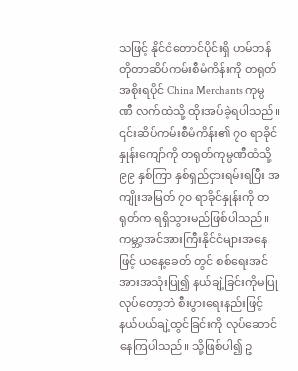သဖြင့် နိုင်ငံတောင်ပိုင်းရှိ ဟမ်ဘန်တိုတာဆိပ်ကမ်းစီမံကိန်းကို တရုတ်အစိုးရပိုင် China Merchants ကုမ္ပဏီ လက်ထဲသို့ ထိုးအပ်ခဲ့ရပါသည်။ ၎င်းဆိပ်ကမ်းစီမံကိန်း၏ ၇၀ ရာခိုင်နှုန်းကျော်ကို တရုတ်ကုမ္ပဏီထံသို့ ၉၉ နှစ်ကြာ နှစ်ရှည်ငှားရမ်းရပြီး အကျိုးအမြတ် ၇၀ ရာခိုင်နှုန်းကို တရုတ်က ရရှိသွားမည်ဖြစ်ပါသည်။ ကမ္ဘာ့အင်အားကြီးနိုင်ငံများအနေဖြင့် ယနေ့ခေတ် တွင် စစ်ရေးအင်အားအသုံးပြု၍ နယ်ချဲ့ခြင်းကိုမပြုလုပ်တော့ဘဲ စီးပွားရေးနည်းဖြင့် နယ်ပယ်ချဲ့ထွင်ခြင်းကို လုပ်ဆောင်နေကြပါသည်။ သို့ဖြစ်ပါ၍ ဥ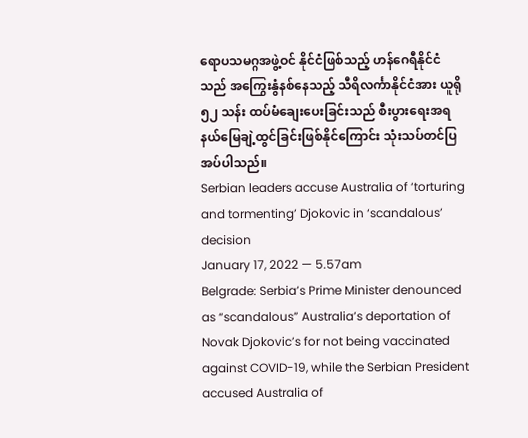ရောပသမဂ္ဂအဖွဲ့ဝင် နိုင်ငံဖြစ်သည့် ဟန်ဂေရီနိုင်ငံသည် အကြွေးနွံနစ်နေသည့် သီရိလင်္ကာနိုင်ငံအား ယူရို ၅၂ သန်း ထပ်မံချေးပေးခြင်းသည် စီးပွားရေးအရ နယ်မြေချဲ့ထွင်ခြင်းဖြစ်နိုင်ကြောင်း သုံးသပ်တင်ပြအပ်ပါသည်။
Serbian leaders accuse Australia of ‘torturing and tormenting’ Djokovic in ‘scandalous’ decision
January 17, 2022 — 5.57am
Belgrade: Serbia’s Prime Minister denounced as “scandalous” Australia’s deportation of Novak Djokovic’s for not being vaccinated against COVID-19, while the Serbian President accused Australia of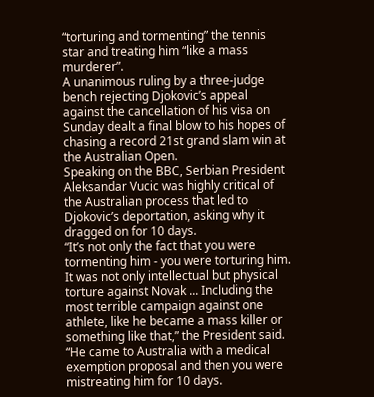“torturing and tormenting” the tennis star and treating him “like a mass murderer”.
A unanimous ruling by a three-judge bench rejecting Djokovic’s appeal against the cancellation of his visa on Sunday dealt a final blow to his hopes of chasing a record 21st grand slam win at the Australian Open.
Speaking on the BBC, Serbian President Aleksandar Vucic was highly critical of the Australian process that led to Djokovic’s deportation, asking why it dragged on for 10 days.
“It’s not only the fact that you were tormenting him - you were torturing him. It was not only intellectual but physical torture against Novak ... Including the most terrible campaign against one athlete, like he became a mass killer or something like that,” the President said.
“He came to Australia with a medical exemption proposal and then you were mistreating him for 10 days.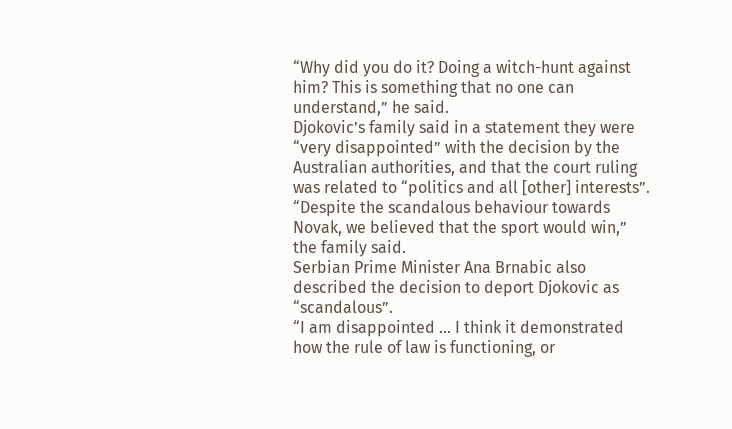“Why did you do it? Doing a witch-hunt against him? This is something that no one can understand,” he said.
Djokovic’s family said in a statement they were “very disappointed” with the decision by the Australian authorities, and that the court ruling was related to “politics and all [other] interests”.
“Despite the scandalous behaviour towards Novak, we believed that the sport would win,” the family said.
Serbian Prime Minister Ana Brnabic also described the decision to deport Djokovic as “scandalous”.
“I am disappointed ... I think it demonstrated how the rule of law is functioning, or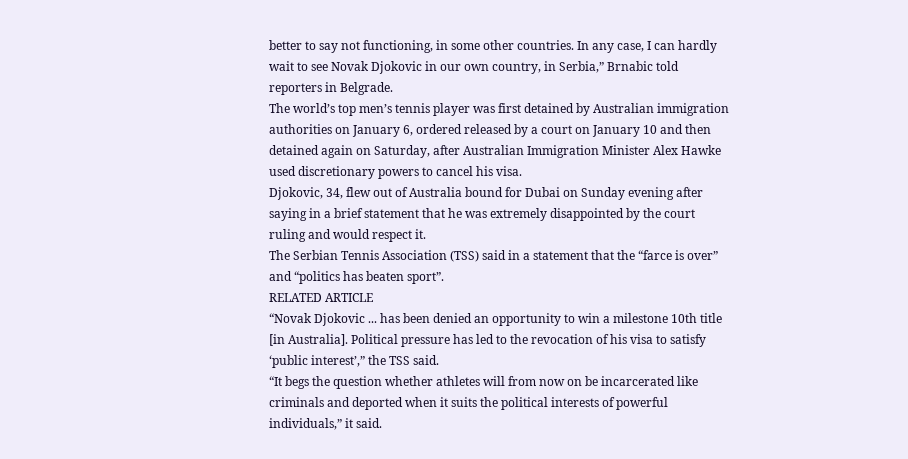better to say not functioning, in some other countries. In any case, I can hardly wait to see Novak Djokovic in our own country, in Serbia,” Brnabic told reporters in Belgrade.
The world’s top men’s tennis player was first detained by Australian immigration authorities on January 6, ordered released by a court on January 10 and then detained again on Saturday, after Australian Immigration Minister Alex Hawke used discretionary powers to cancel his visa.
Djokovic, 34, flew out of Australia bound for Dubai on Sunday evening after saying in a brief statement that he was extremely disappointed by the court ruling and would respect it.
The Serbian Tennis Association (TSS) said in a statement that the “farce is over” and “politics has beaten sport”.
RELATED ARTICLE
“Novak Djokovic ... has been denied an opportunity to win a milestone 10th title [in Australia]. Political pressure has led to the revocation of his visa to satisfy ‘public interest’,” the TSS said.
“It begs the question whether athletes will from now on be incarcerated like criminals and deported when it suits the political interests of powerful individuals,” it said.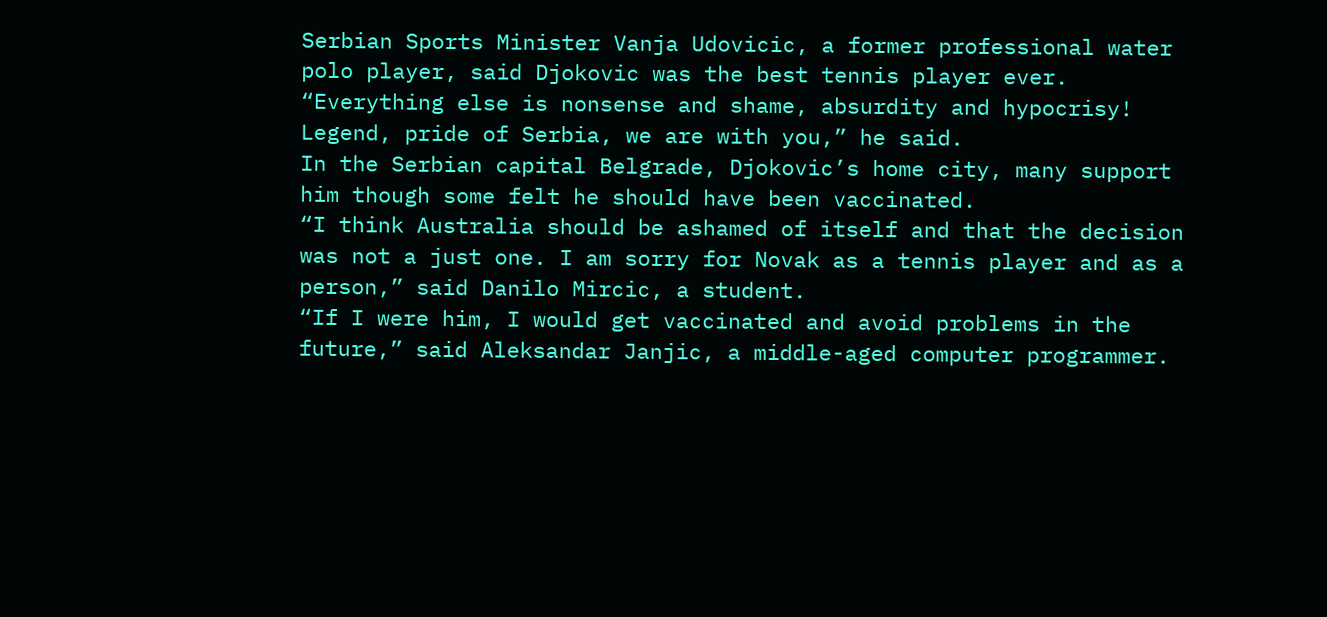Serbian Sports Minister Vanja Udovicic, a former professional water polo player, said Djokovic was the best tennis player ever.
“Everything else is nonsense and shame, absurdity and hypocrisy! Legend, pride of Serbia, we are with you,” he said.
In the Serbian capital Belgrade, Djokovic’s home city, many support him though some felt he should have been vaccinated.
“I think Australia should be ashamed of itself and that the decision was not a just one. I am sorry for Novak as a tennis player and as a person,” said Danilo Mircic, a student.
“If I were him, I would get vaccinated and avoid problems in the future,” said Aleksandar Janjic, a middle-aged computer programmer.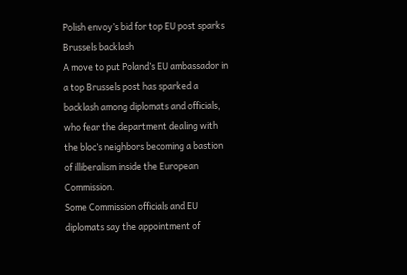Polish envoy’s bid for top EU post sparks Brussels backlash
A move to put Poland’s EU ambassador in a top Brussels post has sparked a backlash among diplomats and officials, who fear the department dealing with the bloc’s neighbors becoming a bastion of illiberalism inside the European Commission.
Some Commission officials and EU diplomats say the appointment of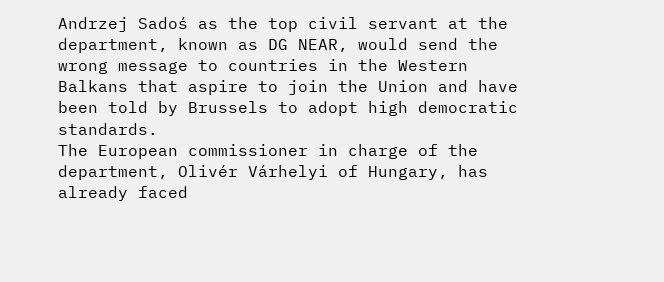Andrzej Sadoś as the top civil servant at the department, known as DG NEAR, would send the wrong message to countries in the Western Balkans that aspire to join the Union and have been told by Brussels to adopt high democratic standards.
The European commissioner in charge of the department, Olivér Várhelyi of Hungary, has already faced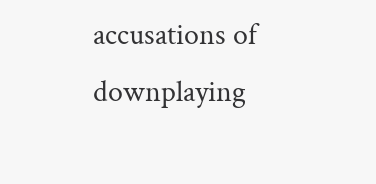accusations of downplaying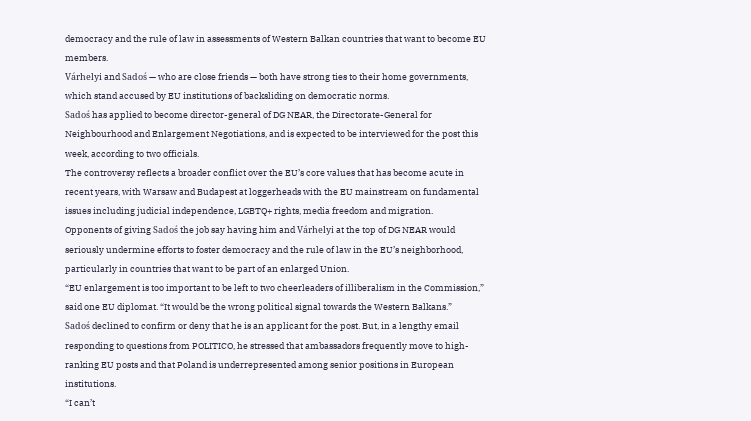democracy and the rule of law in assessments of Western Balkan countries that want to become EU members.
Várhelyi and Sadoś — who are close friends — both have strong ties to their home governments, which stand accused by EU institutions of backsliding on democratic norms.
Sadoś has applied to become director-general of DG NEAR, the Directorate-General for Neighbourhood and Enlargement Negotiations, and is expected to be interviewed for the post this week, according to two officials.
The controversy reflects a broader conflict over the EU’s core values that has become acute in recent years, with Warsaw and Budapest at loggerheads with the EU mainstream on fundamental issues including judicial independence, LGBTQ+ rights, media freedom and migration.
Opponents of giving Sadoś the job say having him and Várhelyi at the top of DG NEAR would seriously undermine efforts to foster democracy and the rule of law in the EU’s neighborhood, particularly in countries that want to be part of an enlarged Union.
“EU enlargement is too important to be left to two cheerleaders of illiberalism in the Commission,” said one EU diplomat. “It would be the wrong political signal towards the Western Balkans.”
Sadoś declined to confirm or deny that he is an applicant for the post. But, in a lengthy email responding to questions from POLITICO, he stressed that ambassadors frequently move to high-ranking EU posts and that Poland is underrepresented among senior positions in European institutions.
“I can’t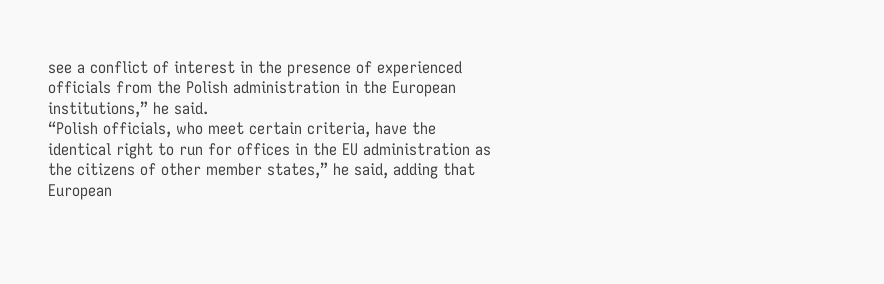see a conflict of interest in the presence of experienced officials from the Polish administration in the European institutions,” he said.
“Polish officials, who meet certain criteria, have the identical right to run for offices in the EU administration as the citizens of other member states,” he said, adding that European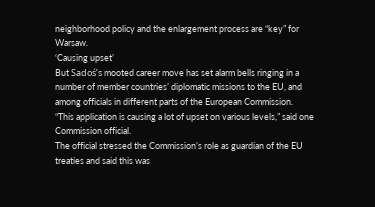neighborhood policy and the enlargement process are “key” for Warsaw.
‘Causing upset’
But Sadoś’s mooted career move has set alarm bells ringing in a number of member countries’ diplomatic missions to the EU, and among officials in different parts of the European Commission.
“This application is causing a lot of upset on various levels,” said one Commission official.
The official stressed the Commission’s role as guardian of the EU treaties and said this was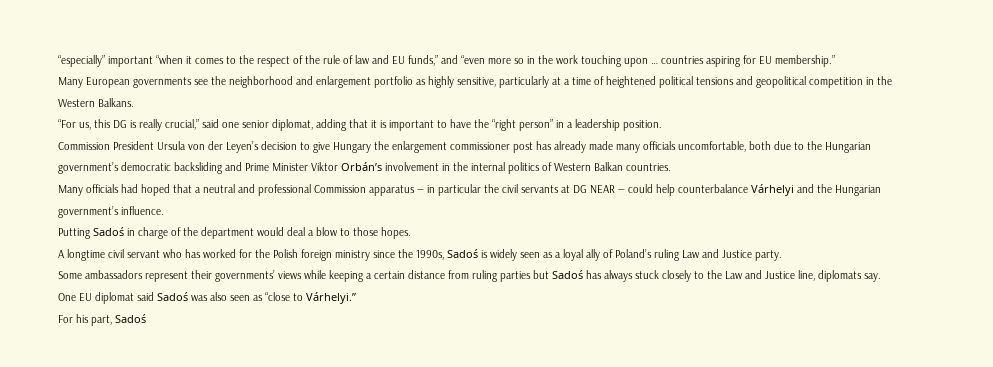“especially” important “when it comes to the respect of the rule of law and EU funds,” and “even more so in the work touching upon … countries aspiring for EU membership.”
Many European governments see the neighborhood and enlargement portfolio as highly sensitive, particularly at a time of heightened political tensions and geopolitical competition in the Western Balkans.
“For us, this DG is really crucial,” said one senior diplomat, adding that it is important to have the “right person” in a leadership position.
Commission President Ursula von der Leyen’s decision to give Hungary the enlargement commissioner post has already made many officials uncomfortable, both due to the Hungarian government’s democratic backsliding and Prime Minister Viktor Orbán’s involvement in the internal politics of Western Balkan countries.
Many officials had hoped that a neutral and professional Commission apparatus — in particular the civil servants at DG NEAR — could help counterbalance Várhelyi and the Hungarian government’s influence.
Putting Sadoś in charge of the department would deal a blow to those hopes.
A longtime civil servant who has worked for the Polish foreign ministry since the 1990s, Sadoś is widely seen as a loyal ally of Poland’s ruling Law and Justice party.
Some ambassadors represent their governments’ views while keeping a certain distance from ruling parties but Sadoś has always stuck closely to the Law and Justice line, diplomats say. One EU diplomat said Sadoś was also seen as “close to Várhelyi.”
For his part, Sadoś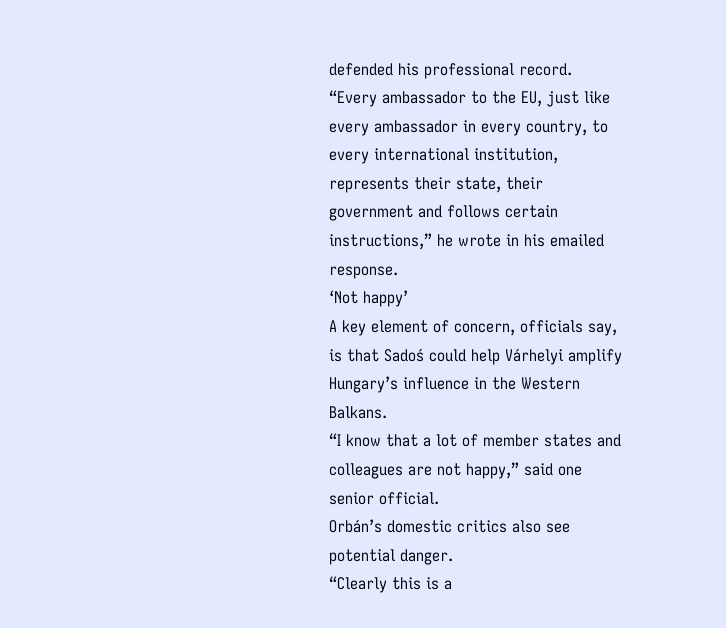defended his professional record.
“Every ambassador to the EU, just like every ambassador in every country, to every international institution, represents their state, their government and follows certain instructions,” he wrote in his emailed response.
‘Not happy’
A key element of concern, officials say, is that Sadoś could help Várhelyi amplify Hungary’s influence in the Western Balkans.
“I know that a lot of member states and colleagues are not happy,” said one senior official.
Orbán’s domestic critics also see potential danger.
“Clearly this is a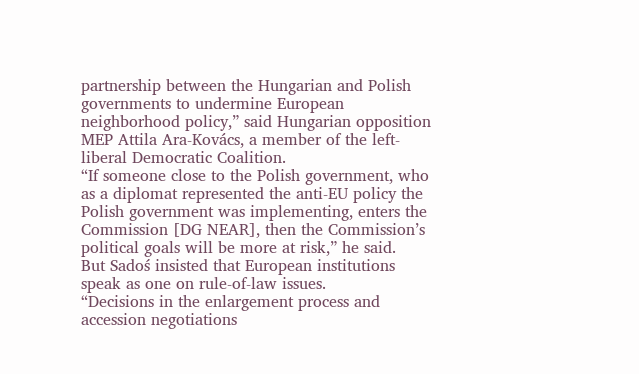partnership between the Hungarian and Polish governments to undermine European neighborhood policy,” said Hungarian opposition MEP Attila Ara-Kovács, a member of the left-liberal Democratic Coalition.
“If someone close to the Polish government, who as a diplomat represented the anti-EU policy the Polish government was implementing, enters the Commission [DG NEAR], then the Commission’s political goals will be more at risk,” he said.
But Sadoś insisted that European institutions speak as one on rule-of-law issues.
“Decisions in the enlargement process and accession negotiations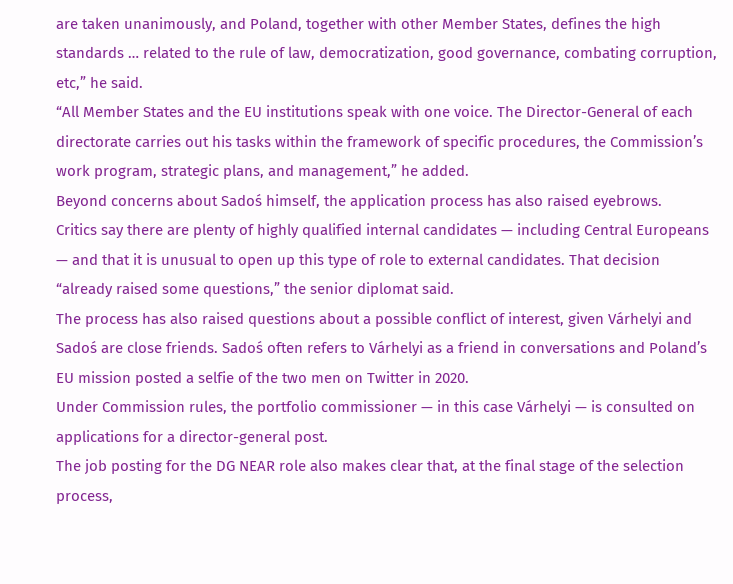are taken unanimously, and Poland, together with other Member States, defines the high standards … related to the rule of law, democratization, good governance, combating corruption, etc,” he said.
“All Member States and the EU institutions speak with one voice. The Director-General of each directorate carries out his tasks within the framework of specific procedures, the Commission’s work program, strategic plans, and management,” he added.
Beyond concerns about Sadoś himself, the application process has also raised eyebrows.
Critics say there are plenty of highly qualified internal candidates — including Central Europeans — and that it is unusual to open up this type of role to external candidates. That decision “already raised some questions,” the senior diplomat said.
The process has also raised questions about a possible conflict of interest, given Várhelyi and Sadoś are close friends. Sadoś often refers to Várhelyi as a friend in conversations and Poland’s EU mission posted a selfie of the two men on Twitter in 2020.
Under Commission rules, the portfolio commissioner — in this case Várhelyi — is consulted on applications for a director-general post.
The job posting for the DG NEAR role also makes clear that, at the final stage of the selection process,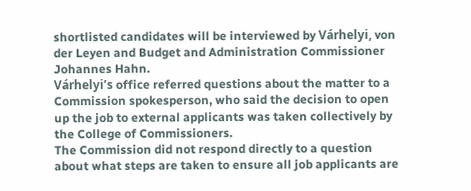shortlisted candidates will be interviewed by Várhelyi, von der Leyen and Budget and Administration Commissioner Johannes Hahn.
Várhelyi’s office referred questions about the matter to a Commission spokesperson, who said the decision to open up the job to external applicants was taken collectively by the College of Commissioners.
The Commission did not respond directly to a question about what steps are taken to ensure all job applicants are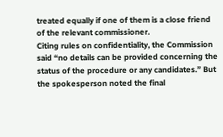treated equally if one of them is a close friend of the relevant commissioner.
Citing rules on confidentiality, the Commission said “no details can be provided concerning the status of the procedure or any candidates.” But the spokesperson noted the final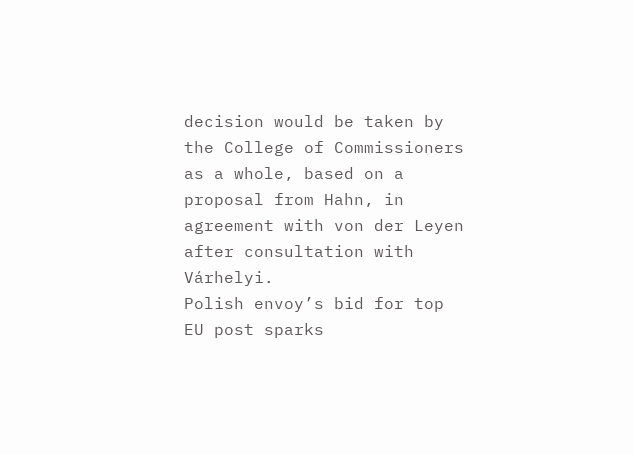decision would be taken by the College of Commissioners as a whole, based on a proposal from Hahn, in agreement with von der Leyen after consultation with Várhelyi.
Polish envoy’s bid for top EU post sparks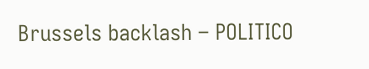Brussels backlash – POLITICO